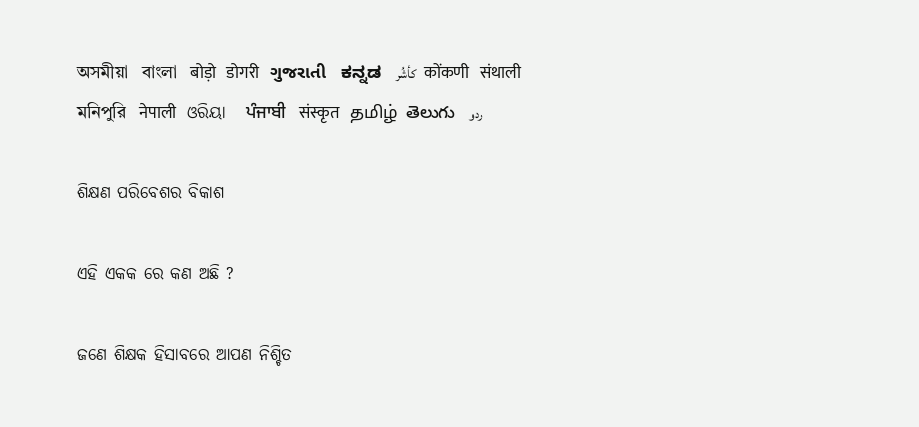অসমীয়া   বাংলা   बोड़ो   डोगरी   ગુજરાતી   ಕನ್ನಡ   كأشُر   कोंकणी   संथाली   মনিপুরি   नेपाली   ଓରିୟା   ਪੰਜਾਬੀ   संस्कृत   தமிழ்  తెలుగు   ردو

ଶିକ୍ଷଣ ପରିବେଶର ବିକାଶ

ଏହି ଏକକ ରେ କଣ ଅଛି ?

ଜଣେ ଶିକ୍ଷକ ହିସାବରେ ଆପଣ ନିଶ୍ଚିତ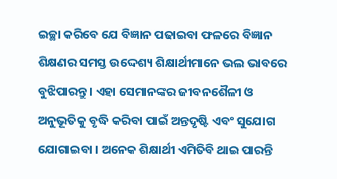ଇଚ୍ଛା କରିବେ ଯେ ବିଜ୍ଞାନ ପଢାଇବା ଫଳରେ ବିଜ୍ଞାନ ଶିକ୍ଷଣର ସମସ୍ତ ଉଦ୍ଦେଶ୍ୟ ଶିକ୍ଷାର୍ଥୀମାନେ ଭଲ ଭାବରେ ବୁଝିପାରନ୍ତୁ । ଏହା ସେମାନଙ୍କର ଜୀବନଶୈଳୀ ଓ ଅନୁଭୂତିକୁ ବୃଦ୍ଧି କରିବା ପାଇଁ ଅନ୍ତଦୃଷ୍ଟି ଏବଂ ସୁଯୋଗ ଯୋଗାଇବା । ଅନେକ ଶିକ୍ଷାର୍ଥୀ ଏମିତିବି ଥାଇ ପାରନ୍ତି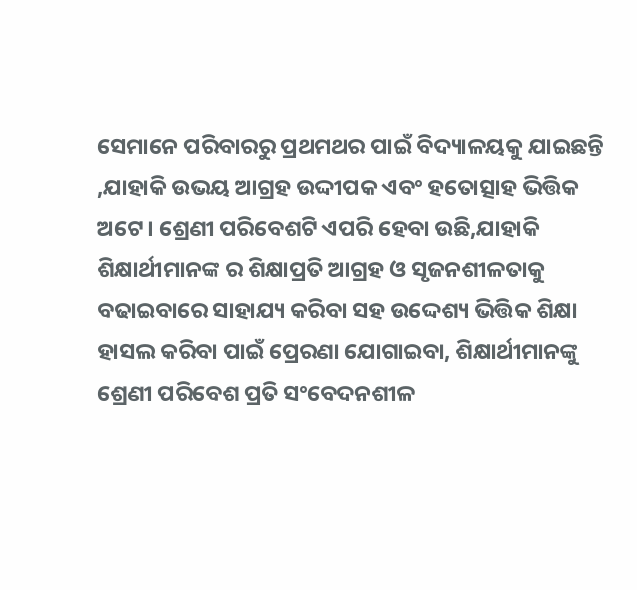ସେମାନେ ପରିବାରରୁ ପ୍ରଥମଥର ପାଇଁ ବିଦ୍ୟାଳୟକୁ ଯାଇଛନ୍ତି ,ଯାହାକି ଉଭୟ ଆଗ୍ରହ ଉଦ୍ଦୀପକ ଏବଂ ହତୋତ୍ସାହ ଭିତ୍ତିକ ଅଟେ। ଶ୍ରେଣୀ ପରିବେଶଟି ଏପରି ହେବା ଉଛି,ଯାହାକି ଶିକ୍ଷାର୍ଥୀମାନଙ୍କ ର ଶିକ୍ଷାପ୍ରତି ଆଗ୍ରହ ଓ ସୃଜନଶୀଳତାକୁ ବଢାଇବାରେ ସାହାଯ୍ୟ କରିବା ସହ ଉଦ୍ଦେଶ୍ୟ ଭିତ୍ତିକ ଶିକ୍ଷା ହାସଲ କରିବା ପାଇଁ ପ୍ରେରଣା ଯୋଗାଇବା, ଶିକ୍ଷାର୍ଥୀମାନଙ୍କୁ ଶ୍ରେଣୀ ପରିବେଶ ପ୍ରତି ସଂବେଦନଶୀଳ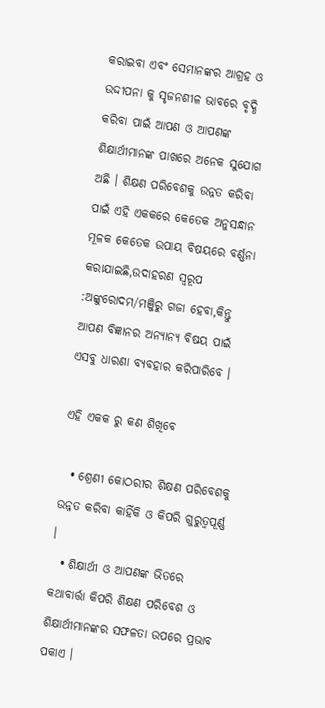କରାଇବା ଏବଂ ସେମାନଙ୍କର ଆଗ୍ରହ ଓ ଉଦ୍ଦୀପନା କୁ ସୃଜନଶୀଳ ଭାବରେ ବୃଦ୍ଧି କରିବା ପାଇଁ ଆପଣ ଓ ଆପଣଙ୍କ ଶିକ୍ଷାର୍ଥୀମାନଙ୍କ ପାଖରେ ଅନେକ ସୁଯୋଗ ଅଛି । ଶିକ୍ଷଣ ପରିବେଶକୁ ଉନ୍ନତ କରିବା ପାଇଁ ଏହି ଏକକରେ କେତେକ ଅନୁସନ୍ଧାନ ମୂଳକ କେତେକ ଉପାୟ ବିଷୟରେ ବର୍ଣ୍ଣନା କରାଯାଇଛି,ଉଦାହରଣ ସ୍ୱରୂପ :ଅଙ୍କୁରୋଦମ/ମଞ୍ଜିରୁ ଗଜା ହେବା,କିନ୍ତୁ ଆପଣ ବିଜ୍ଞାନର ଅନ୍ୟାନ୍ୟ ବିଷୟ ପାଇଁ ଏସବୁ ଧାରଣା ବ୍ୟବହାର କରିପାରିବେ ।

ଏହି ଏକକ ରୁ କଣ ଶିଖିବେ

  • ଶ୍ରେଣୀ କୋଠରୀର ଶିକ୍ଷଣ ପରିବେଶକୁ ଉନ୍ନତ କରିବା କାହିଁକି ଓ କିପରି ଗୁରୁତ୍ୱପୂର୍ଣ୍ଣ ।
  • ଶିକ୍ଷାର୍ଥୀ ଓ ଆପଣଙ୍କ ଭିତରେ କଥାବାର୍ତ୍ତା କିପରି ଶିକ୍ଷଣ ପରିବେଶ ଓ ଶିକ୍ଷାର୍ଥୀମାନଙ୍କର ସଫଳତା ଉପରେ ପ୍ରଭାବ ପକାଏ ।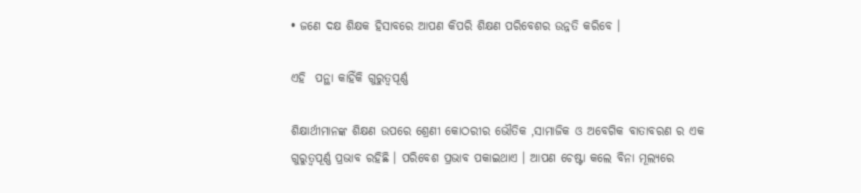• ଜଣେ ଦକ୍ଷ ଶିକ୍ଷକ ହିସାବରେ ଆପଣ କିପରି ଶିକ୍ଷଣ ପରିବେଶର ଉନ୍ନତି କରିବେ ।

ଏହି  ପନ୍ଥା କାହିଁକି ଗୁରୁତ୍ୱପୂର୍ଣ୍ଣ

ଶିକ୍ଷାର୍ଥୀମାନଙ୍କ ଶିକ୍ଷଣ ଉପରେ ଶ୍ରେଣୀ କୋଠରୀର ଭୌତିକ ,ସାମାଜିକ ଓ ଅବେଗିକ ବାତାବରଣ ର ଏକ ଗୁରୁତ୍ୱପୂର୍ଣ୍ଣ ପ୍ରଭାବ ରହିଛି । ପରିବେଶ ପ୍ରଭାବ ପକାଇଥାଏ । ଆପଣ ଚେଷ୍ଟା କଲେ ବିନା ମୂଲ୍ଯରେ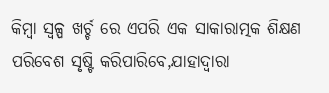କିମ୍ବା ସ୍ୱଳ୍ପ ଖର୍ଚ୍ଚ ରେ ଏପରି ଏକ ସାକାରାତ୍ମକ ଶିକ୍ଷଣ ପରିବେଶ ସୃଷ୍ଟି କରିପାରିବେ,ଯାହାଦ୍ୱାରା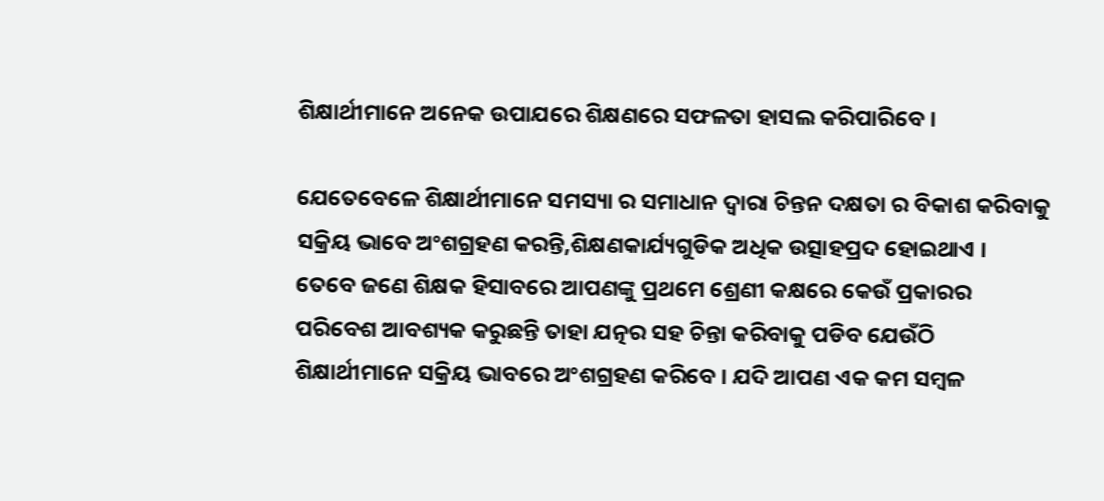ଶିକ୍ଷାର୍ଥୀମାନେ ଅନେକ ଉପାଯରେ ଶିକ୍ଷଣରେ ସଫଳତା ହାସଲ କରିପାରିବେ ।

ଯେତେବେଳେ ଶିକ୍ଷାର୍ଥୀମାନେ ସମସ୍ୟା ର ସମାଧାନ ଦ୍ଵାରା ଚିନ୍ତନ ଦକ୍ଷତା ର ବିକାଶ କରିବାକୁ ସକ୍ରିୟ ଭାବେ ଅଂଶଗ୍ରହଣ କରନ୍ତି,ଶିକ୍ଷଣକାର୍ଯ୍ୟଗୁଡିକ ଅଧିକ ଉତ୍ସାହପ୍ରଦ ହୋଇଥାଏ । ତେବେ ଜଣେ ଶିକ୍ଷକ ହିସାବରେ ଆପଣଙ୍କୁ ପ୍ରଥମେ ଶ୍ରେଣୀ କକ୍ଷରେ କେଉଁ ପ୍ରକାରର ପରିବେଶ ଆବଶ୍ୟକ କରୁଛନ୍ତି ତାହା ଯତ୍ନର ସହ ଚିନ୍ତା କରିବାକୁ ପଡିବ ଯେଉଁଠି ଶିକ୍ଷାର୍ଥୀମାନେ ସକ୍ରିୟ ଭାବରେ ଅଂଶଗ୍ରହଣ କରିବେ । ଯଦି ଆପଣ ଏକ କମ ସମ୍ବଳ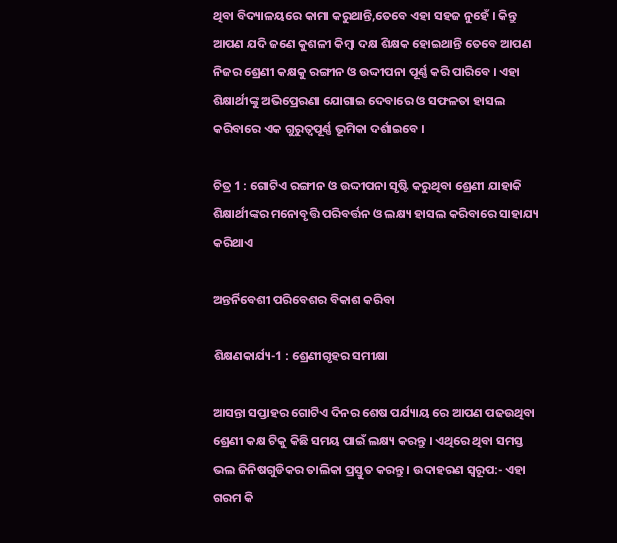ଥିବା ବିଦ୍ୟାଳୟରେ କାମା କରୁଥାନ୍ତି,ତେବେ ଏହା ସହଜ ନୁହେଁ । କିନ୍ତୁ ଆପଣ ଯଦି ଜଣେ କୁଶଳୀ କିମ୍ବା ଦକ୍ଷ ଶିକ୍ଷକ ହୋଇଥାନ୍ତି ତେବେ ଆପଣ ନିଜର ଶ୍ରେଣୀ କକ୍ଷକୁ ରଙ୍ଗୀନ ଓ ଉଦ୍ଦୀପନା ପୂର୍ଣ୍ଣ କରି ପାରିବେ । ଏହା ଶିକ୍ଷାର୍ଥୀଙ୍କୁ ଅଭିପ୍ରେରଣା ଯୋଗାଇ ଦେବାରେ ଓ ସଫଳତା ହାସଲ କରିବାରେ ଏକ ଗୁରୁତ୍ୱପୂର୍ଣ୍ଣ ଭୂମିକା ଦର୍ଶାଇବେ ।

ଚିତ୍ର 1 : ଗୋଟିଏ ରଙ୍ଗୀନ ଓ ଉଦ୍ଦୀପନା ସୃଷ୍ଟି କରୁଥିବା ଶ୍ରେଣୀ ଯାହାକି ଶିକ୍ଷାର୍ଥୀଙ୍କର ମନୋବୃତ୍ତି ପରିବର୍ତ୍ତନ ଓ ଲକ୍ଷ୍ୟ ହାସଲ କରିବାରେ ସାହାଯ୍ୟ କରିଥାଏ

ଅନ୍ତର୍ନିବେଶୀ ପରିବେଶର ବିକାଶ କରିବା

ଶିକ୍ଷଣକାର୍ଯ୍ୟ-1 : ଶ୍ରେଣୀଗୃହର ସମୀକ୍ଷା

ଆସନ୍ତା ସପ୍ତାହର ଗୋଟିଏ ଦିନର ଶେଷ ପର୍ଯ୍ୟାୟ ରେ ଆପଣ ପଢଉଥିବା ଶ୍ରେଣୀ କକ୍ଷ ଟିକୁ କିଛି ସମୟ ପାଇଁ ଲକ୍ଷ୍ୟ କରନ୍ତୁ । ଏଥିରେ ଥିବା ସମସ୍ତ ଭଲ ଜିନିଷଗୁଡିକର ତାଲିକା ପ୍ରସ୍ତୁତ କରନ୍ତୁ । ଉଦାହରଣ ସ୍ୱରୂପ:- ଏହା ଗରମ କି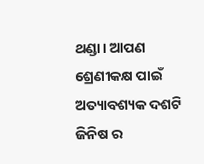ଥଣ୍ଡା। ଆପଣ ଶ୍ରେଣୀକକ୍ଷ ପାଇଁ ଅତ୍ୟାବଶ୍ୟକ ଦଶଟି ଜିନିଷ ର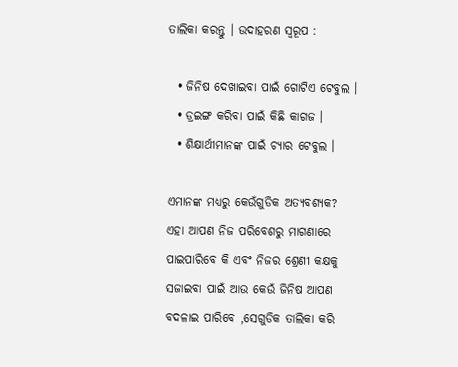ତାଲିକା କରନ୍ତୁ । ଉଦାହରଣ ସ୍ୱରୂପ :

  • ଜିନିଷ ଦେଖାଇବା ପାଇଁ ଗୋଟିଏ ଟେବୁଲ ।
  • ଡ୍ରଇଙ୍ଗ କରିବା ପାଇଁ କିଛି କାଗଜ ।
  • ଶିକ୍ଷାର୍ଥୀମାନଙ୍କ ପାଇଁ ଚ୍ୟାର ଟେବୁଲ ।

ଏମାନଙ୍କ ମଧ୍ୟରୁ କେଉଁଗୁଡିକ ଅତ୍ୟବଶ୍ୟକ? ଏହା ଆପଣ ନିଜ ପରିବେଶରୁ ମାଗଣାରେ ପାଇପାରିବେ କି ଏବଂ ନିଜର ଶ୍ରେଣୀ କକ୍ଷକୁ ସଜାଇବା ପାଇଁ ଆଉ କେଉଁ ଜିନିଷ ଆପଣ ବଦଳାଇ ପାରିବେ ,ସେଗୁଡିକ ତାଲିକା କରି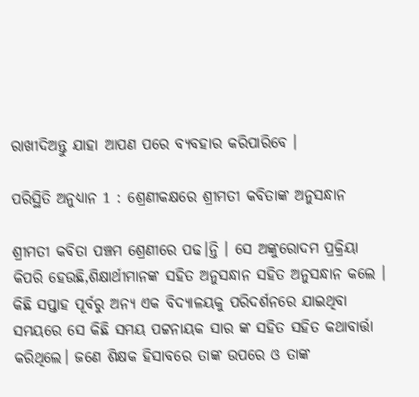ରାଖୀଦିଅନ୍ତୁ ଯାହା ଆପଣ ପରେ ବ୍ୟବହାର କରିପାରିବେ ।

ପରିସ୍ଥିତି ଅନୁଧ୍ୟାନ 1 : ଶ୍ରେଣୀକକ୍ଷରେ ଶ୍ରୀମତୀ କବିତାଙ୍କ ଅନୁସନ୍ଧାନ

ଶ୍ରୀମତୀ କବିତା ପଞ୍ଚମ ଶ୍ରେଣୀରେ ପଢ।ନ୍ତି । ସେ ଅଙ୍କୁରୋଦମ ପ୍ରକ୍ରିୟା କିପରି ହେଉଛି,ଶିକ୍ଷାର୍ଥୀମାନଙ୍କ ସହିତ ଅନୁସନ୍ଧାନ ସହିତ ଅନୁସନ୍ଧାନ କଲେ । କିଛି ସପ୍ତାହ ପୂର୍ବରୁ ଅନ୍ୟ ଏକ ବିଦ୍ୟାଳୟକୁ ପରିଦର୍ଶନରେ ଯାଇଥିବା ସମୟରେ ସେ କିଛି ସମୟ ପଟ୍ଟନାୟକ ସାର ଙ୍କ ସହିତ ସହିତ କଥାବାର୍ତ୍ତା କରିଥିଲେ। ଜଣେ ଶିକ୍ଷକ ହିସାବରେ ତାଙ୍କ ଉପରେ ଓ ତାଙ୍କ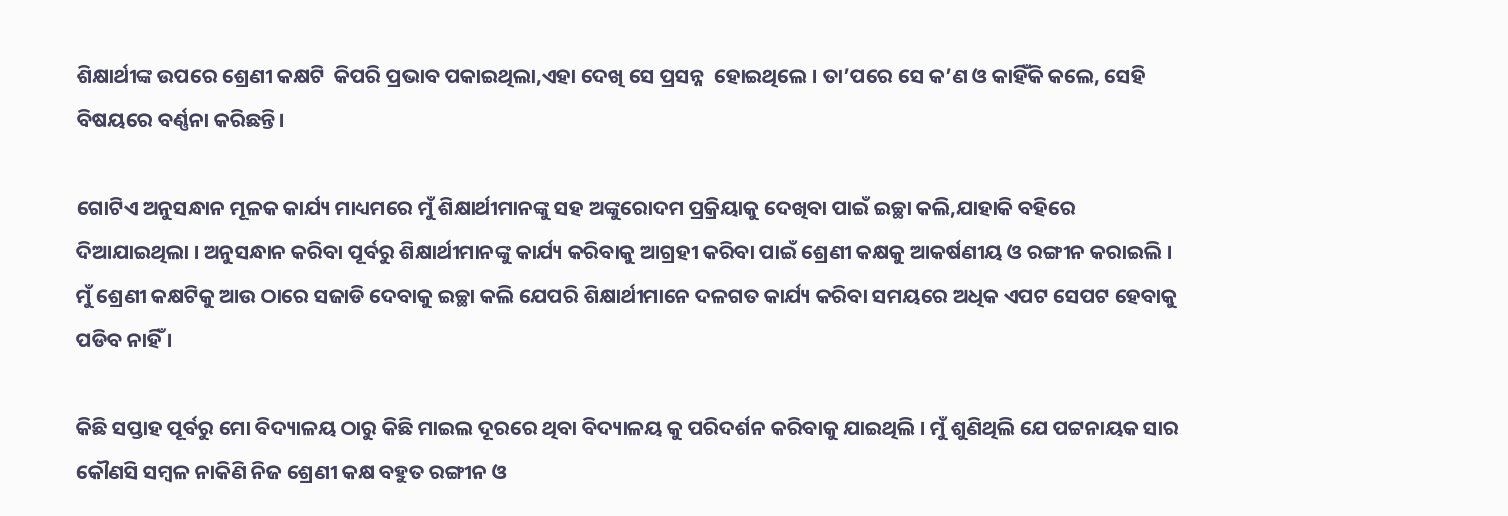ଶିକ୍ଷାର୍ଥୀଙ୍କ ଉପରେ ଶ୍ରେଣୀ କକ୍ଷଟି  କିପରି ପ୍ରଭାବ ପକାଇଥିଲା,ଏହା ଦେଖି ସେ ପ୍ରସନ୍ନ  ହୋଇଥିଲେ । ତା’ପରେ ସେ କ’ଣ ଓ କାହିଁକି କଲେ, ସେହି ବିଷୟରେ ବର୍ଣ୍ଣନା କରିଛନ୍ତି।

ଗୋଟିଏ ଅନୁସନ୍ଧାନ ମୂଳକ କାର୍ଯ୍ୟ ମାଧ୍ୟମରେ ମୁଁ ଶିକ୍ଷାର୍ଥୀମାନଙ୍କୁ ସହ ଅଙ୍କୁରୋଦମ ପ୍ରକ୍ରିୟାକୁ ଦେଖିବା ପାଇଁ ଇଚ୍ଛା କଲି,ଯାହାକି ବହିରେ ଦିଆଯାଇଥିଲା । ଅନୁସନ୍ଧାନ କରିବା ପୂର୍ବରୁ ଶିକ୍ଷାର୍ଥୀମାନଙ୍କୁ କାର୍ଯ୍ୟ କରିବାକୁ ଆଗ୍ରହୀ କରିବା ପାଇଁ ଶ୍ରେଣୀ କକ୍ଷକୁ ଆକର୍ଷଣୀୟ ଓ ରଙ୍ଗୀନ କରାଇଲି । ମୁଁ ଶ୍ରେଣୀ କକ୍ଷଟିକୁ ଆଉ ଠାରେ ସଜାଡି ଦେବାକୁ ଇଚ୍ଛା କଲି ଯେପରି ଶିକ୍ଷାର୍ଥୀମାନେ ଦଳଗତ କାର୍ଯ୍ୟ କରିବା ସମୟରେ ଅଧିକ ଏପଟ ସେପଟ ହେବାକୁ ପଡିବ ନାହିଁ ।

କିଛି ସପ୍ତାହ ପୂର୍ବରୁ ମୋ ବିଦ୍ୟାଳୟ ଠାରୁ କିଛି ମାଇଲ ଦୂରରେ ଥିବା ବିଦ୍ୟାଳୟ କୁ ପରିଦର୍ଶନ କରିବାକୁ ଯାଇଥିଲି । ମୁଁ ଶୁଣିଥିଲି ଯେ ପଟ୍ଟନାୟକ ସାର କୌଣସି ସମ୍ବଳ ନାକିଣି ନିଜ ଶ୍ରେଣୀ କକ୍ଷ ବହୁତ ରଙ୍ଗୀନ ଓ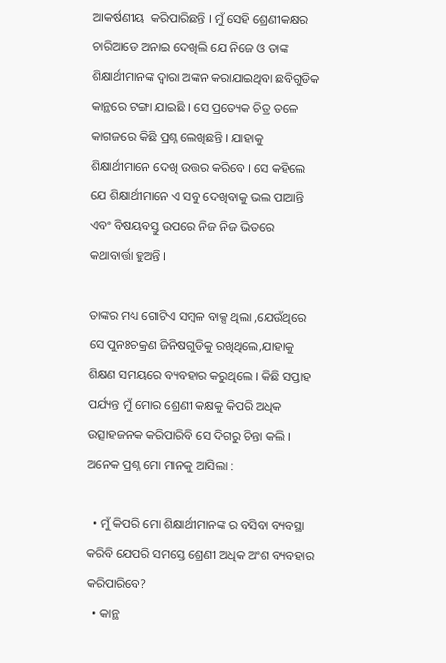ଆକର୍ଷଣୀୟ  କରିପାରିଛନ୍ତି । ମୁଁ ସେହି ଶ୍ରେଣୀକକ୍ଷର ଚାରିଆଡେ ଅନାଇ ଦେଖିଲି ଯେ ନିଜେ ଓ ତାଙ୍କ ଶିକ୍ଷାର୍ଥୀମାନଙ୍କ ଦ୍ଵାରା ଅଙ୍କନ କରାଯାଇଥିବା ଛବିଗୁଡିକ କାନ୍ଥରେ ଟଙ୍ଗା ଯାଇଛି । ସେ ପ୍ରତ୍ୟେକ ଚିତ୍ର ତଳେ କାଗଜରେ କିଛି ପ୍ରଶ୍ନ ଲେଖିଛନ୍ତି । ଯାହାକୁ ଶିକ୍ଷାର୍ଥୀମାନେ ଦେଖି ଉତ୍ତର କରିବେ । ସେ କହିଲେ ଯେ ଶିକ୍ଷାର୍ଥୀମାନେ ଏ ସବୁ ଦେଖିବାକୁ ଭଲ ପାଆନ୍ତି  ଏବଂ ବିଷୟବସ୍ତୁ ଉପରେ ନିଜ ନିଜ ଭିତରେ କଥାବାର୍ତ୍ତା ହୁଅନ୍ତି ।

ତାଙ୍କର ମଧ୍ୟ ଗୋଟିଏ ସମ୍ବଳ ବାକ୍ସ ଥିଲା ,ଯେଉଁଥିରେ ସେ ପୁନଃଚକ୍ରଣ ଜିନିଷଗୁଡିକୁ ରଖିଥିଲେ,ଯାହାକୁ ଶିକ୍ଷଣ ସମୟରେ ବ୍ୟବହାର କରୁଥିଲେ । କିଛି ସପ୍ତାହ ପର୍ଯ୍ୟନ୍ତ ମୁଁ ମୋର ଶ୍ରେଣୀ କକ୍ଷକୁ କିପରି ଅଧିକ ଉତ୍ସାହଜନକ କରିପାରିବି ସେ ଦିଗରୁ ଚିନ୍ତା କଲି । ଅନେକ ପ୍ରଶ୍ନ ମୋ ମାନକୁ ଆସିଲା :

  • ମୁଁ କିପରି ମୋ ଶିକ୍ଷାର୍ଥୀମାନଙ୍କ ର ବସିବା ବ୍ୟବସ୍ଥା କରିବି ଯେପରି ସମସ୍ତେ ଶ୍ରେଣୀ ଅଧିକ ଅଂଶ ବ୍ୟବହାର କରିପାରିବେ?
  • କାନ୍ଥ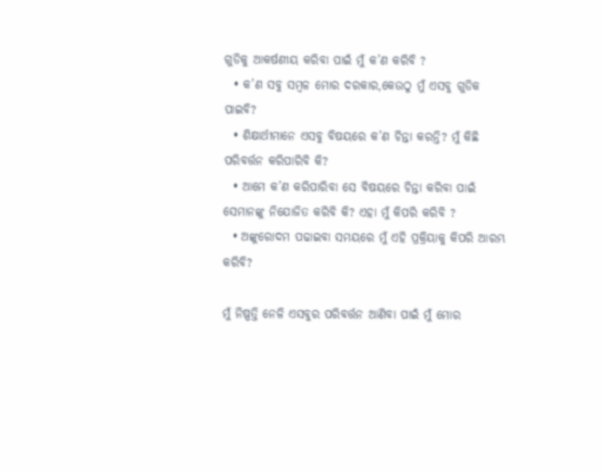ଗୁଡିକୁ ଆକର୍ଷଣୀୟ କରିବା ପାଇଁ ମୁଁ କ’ଣ କରିବି ?
  • କ’ଣ ସବୁ ସମ୍ବଳ ମୋର ଦରକାର,କେଉଠୁ ମୁଁ ଏସବୁ ଗୁଡିକ ପାଇବି?
  • ଶିକ୍ଷାର୍ଥୀମାନେ ଏସବୁ ବିଷୟରେ କ’ଣ ଚିନ୍ତା କରନ୍ତି? ମୁଁ କିଛି ପରିବର୍ତ୍ତନ କରିପାରିବି କି?
  • ଆମେ କ’ଣ କରିପାରିବା ସେ ବିଷୟରେ ଚିନ୍ତା କରିବା ପାଇଁ ସେମାନଙ୍କୁ ନିଯୋଜିତ କରିବି କି? ଏହା ମୁଁ କିପରି କରିବି ?
  • ଅଙ୍କୁରୋଦମ ପଢାଇବା ସମୟରେ ମୁଁ ଏହି ପ୍ରକ୍ରିୟାକୁ କିପରି ଆରମ୍ଭ କରିବି?

ମୁଁ ନିଷ୍ପତ୍ତି ନେଳି ଏସବୁର ପରିବର୍ତ୍ତନ ଆଣିବା ପାଇଁ ମୁଁ ମୋର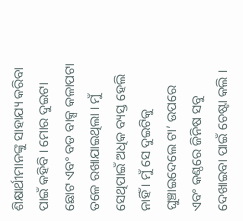ଶିକ୍ଷାର୍ଥୀମାନଙ୍କୁ ସାହାଯ୍ୟ କରିବା ପାଇଁ କହିବି । ମୋର ଦୁଇଟା ଛୋଟ ଏବଂ ବଡ ବାକ୍ସ କଳାପଟା ତଳେ ରଖାଯାଇଥିଲା । ମୁଁ ସେଥିପାଇଁ ଅଧିକ ବ୍ୟସ୍ତ ହେଲି ନାହିଁ । ମୁଁ ସେ ଦୁଇଟିକୁ ଘୁଞ୍ଚାଇଦେଲେ ଟା’ ଉପରେ ଏବଂ କଣ୍ଠରେ ଜିନିଷ ସବୁ ଦେଖାଇବା ପାଇଁ ଚେଷ୍ଟା କଲି ।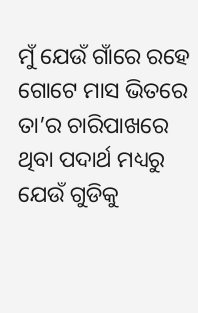ମୁଁ ଯେଉଁ ଗାଁରେ ରହେ ଗୋଟେ ମାସ ଭିତରେ  ତା’ର ଚାରିପାଖରେ ଥିବା ପଦାର୍ଥ ମଧ୍ୟରୁ ଯେଉଁ ଗୁଡିକୁ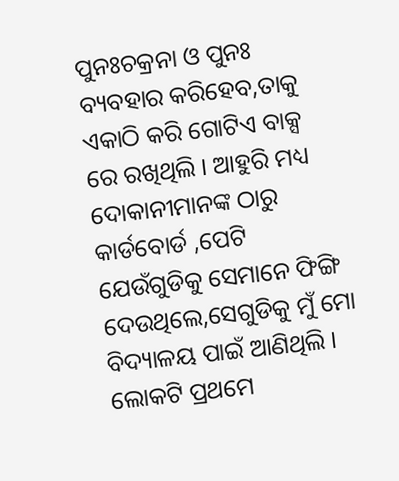ପୁନଃଚକ୍ରନା ଓ ପୁନଃ ବ୍ୟବହାର କରିହେବ,ତାକୁ ଏକାଠି କରି ଗୋଟିଏ ବାକ୍ସ ରେ ରଖିଥିଲି । ଆହୁରି ମଧ୍ୟ ଦୋକାନୀମାନଙ୍କ ଠାରୁ କାର୍ଡବୋର୍ଡ ,ପେଟି ଯେଉଁଗୁଡିକୁ ସେମାନେ ଫିଙ୍ଗି ଦେଉଥିଲେ,ସେଗୁଡିକୁ ମୁଁ ମୋ ବିଦ୍ୟାଳୟ ପାଇଁ ଆଣିଥିଲି । ଲୋକଟି ପ୍ରଥମେ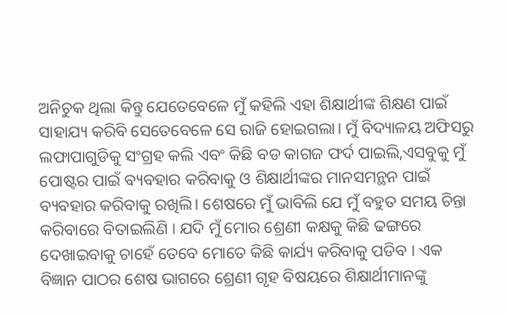ଅନିଚୁକ ଥିଲା କିନ୍ତୁ ଯେତେବେଳେ ମୁଁ କହିଲି ଏହା ଶିକ୍ଷାର୍ଥୀଙ୍କ ଶିକ୍ଷଣ ପାଇଁ ସାହାଯ୍ୟ କରିବି ସେତେବେଳେ ସେ ରାଜି ହୋଇଗଲା। ମୁଁ ବିଦ୍ୟାଳୟ ଅଫିସରୁ ଲଫାପାଗୁଡିକୁ ସଂଗ୍ରହ କଲି ଏବଂ କିଛି ବଡ କାଗଜ ଫର୍ଦ ପାଇଲି,ଏସବୁକୁ ମୁଁ ପୋଷ୍ଟର ପାଇଁ ବ୍ୟବହାର କରିବାକୁ ଓ ଶିକ୍ଷାର୍ଥୀଙ୍କର ମାନସମନ୍ଥନ ପାଇଁ ବ୍ୟବହାର କରିବାକୁ ରଖିଲି। ଶେଷରେ ମୁଁ ଭାବିଲି ଯେ ମୁଁ ବହୁତ ସମୟ ଚିନ୍ତା କରିବାରେ ବିତାଇଲିଣି । ଯଦି ମୁଁ ମୋର ଶ୍ରେଣୀ କକ୍ଷକୁ କିଛି ଢଙ୍ଗରେ ଦେଖାଇବାକୁ ଚାହେଁ ତେବେ ମୋତେ କିଛି କାର୍ଯ୍ୟ କରିବାକୁ ପଡିବ । ଏକ ବିଜ୍ଞାନ ପାଠର ଶେଷ ଭାଗରେ ଶ୍ରେଣୀ ଗୃହ ବିଷୟରେ ଶିକ୍ଷାର୍ଥୀମାନଙ୍କୁ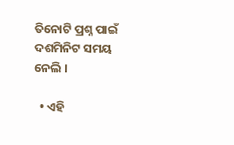ତିନୋଟି ପ୍ରଶ୍ନ ପାଇଁ ଦଶମିନିଟ ସମୟ ନେଲି ।

  • ଏହି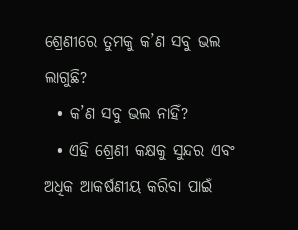ଶ୍ରେଣୀରେ ତୁମକୁ କ’ଣ ସବୁ ଭଲ ଲାଗୁଛି?
  • କ’ଣ ସବୁ ଭଲ ନାହିଁ?
  • ଏହି ଶ୍ରେଣୀ କକ୍ଷକୁ ସୁନ୍ଦର ଏବଂ ଅଧିକ ଆକର୍ଷଣୀୟ କରିବା ପାଇଁ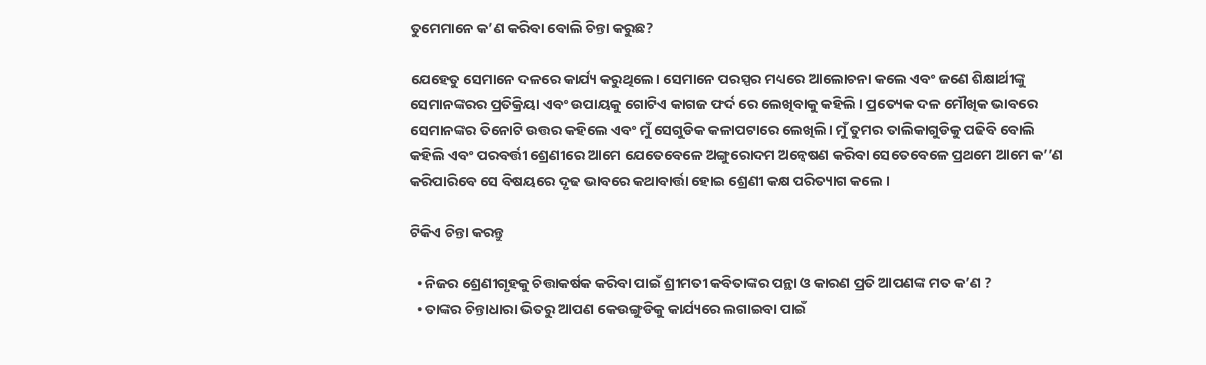ତୁମେମାନେ କ’ଣ କରିବା ବୋଲି ଚିନ୍ତା କରୁଛ?

ଯେହେତୁ ସେମାନେ ଦଳରେ କାର୍ଯ୍ୟ କରୁଥିଲେ। ସେମାନେ ପରସ୍ପର ମଧ୍ୟରେ ଆଲୋଚନା କଲେ ଏବଂ ଜଣେ ଶିକ୍ଷାର୍ଥୀଙ୍କୁ ସେମାନଙ୍କରର ପ୍ରତିକ୍ରିୟା ଏବଂ ଉପାୟକୁ ଗୋଟିଏ କାଗଜ ଫର୍ଦ ରେ ଲେଖିବାକୁ କହିଲି । ପ୍ରତ୍ୟେକ ଦଳ ମୌଖିକ ଭାବରେ ସେମାନଙ୍କର ତିନୋଟି ଉତ୍ତର କହିଲେ ଏବଂ ମୁଁ ସେଗୁଡିକ କଳାପଟାରେ ଲେଖିଲି। ମୁଁ ତୁମର ତାଲିକାଗୁଡିକୁ ପଢିବି ବୋଲି କହିଲି ଏବଂ ପରବର୍ତ୍ତୀ ଶ୍ରେଣୀରେ ଆମେ ଯେତେବେଳେ ଅଙ୍ଗୁରୋଦମ ଅନ୍ଵେଷଣ କରିବା ସେତେବେଳେ ପ୍ରଥମେ ଆମେ କ’’ଣ କରିପାରିବେ ସେ ବିଷୟରେ ଦୃଢ ଭାବରେ କଥାବାର୍ତ୍ତା ହୋଇ ଶ୍ରେଣୀ କକ୍ଷ ପରିତ୍ୟାଗ କଲେ ।

ଟିକିଏ ଚିନ୍ତା କରନ୍ତୁ

  • ନିଜର ଶ୍ରେଣୀଗୃହକୁ ଚିତ୍ତାକର୍ଷକ କରିବା ପାଇଁ ଶ୍ରୀମତୀ କବିତାଙ୍କର ପନ୍ଥା ଓ କାରଣ ପ୍ରତି ଆପଣଙ୍କ ମତ କ’ଣ ?
  • ତାଙ୍କର ଚିନ୍ତାଧାରା ଭିତରୁ ଆପଣ କେଉଙ୍ଗୁଡିକୁ କାର୍ଯ୍ୟରେ ଲଗାଇବା ପାଇଁ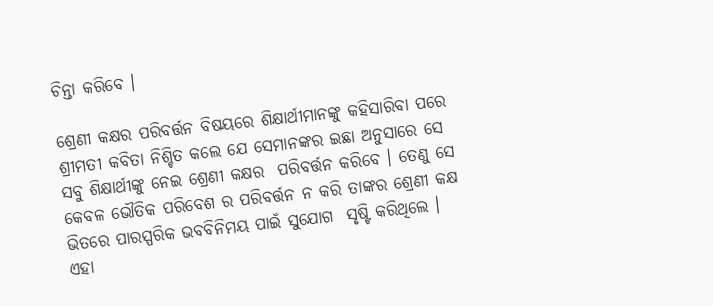ଚିନ୍ତା କରିବେ ।

ଶ୍ରେଣୀ କକ୍ଷର ପରିବର୍ତ୍ତନ ବିଷୟରେ ଶିକ୍ଷାର୍ଥୀମାନଙ୍କୁ କହିସାରିବା ପରେ ଶ୍ରୀମତୀ କବିତା ନିଶ୍ଚିତ କଲେ ଯେ ସେମାନଙ୍କର ଇଛା ଅନୁସାରେ ସେ ସବୁ ଶିକ୍ଷାର୍ଥୀଙ୍କୁ ନେଇ ଶ୍ରେଣୀ କକ୍ଷର  ପରିବର୍ତ୍ତନ କରିବେ । ତେଣୁ ସେ କେବଳ ଭୌତିକ ପରିବେଶ ର ପରିବର୍ତ୍ତନ ନ କରି ତାଙ୍କର ଶ୍ରେଣୀ କକ୍ଷ ଭିତରେ ପାରସ୍ପରିକ ଭବବିନିମୟ ପାଇଁ ସୁଯୋଗ  ସୃଷ୍ଟି କରିଥିଲେ । ଏହା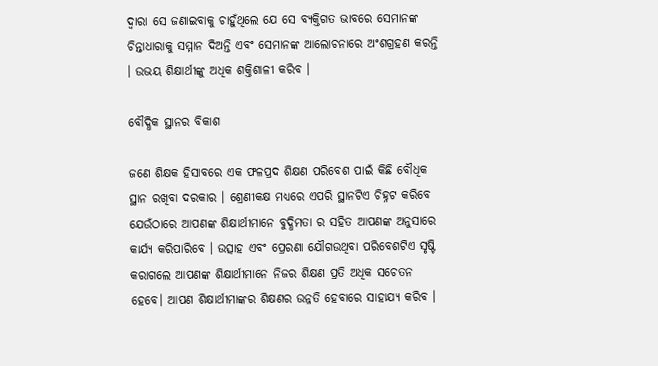ଦ୍ଵାରା ସେ ଜଣାଇବାକୁ ଚାହୁଁଥିଲେ ଯେ ସେ ବ୍ୟକ୍ତିଗତ ଭାବରେ ସେମାନଙ୍କ ଚିନ୍ତାଧାରାକୁ ସମ୍ମାନ ଦିଅନ୍ତି ଏବଂ ସେମାନଙ୍କ ଆଲୋଚନାରେ ଅଂଶଗ୍ରହଣ କରନ୍ତି । ଉଭୟ ଶିକ୍ଷାର୍ଥୀଙ୍କୁ ଅଧିକ ଶକ୍ତିଶାଳୀ କରିବ ।

ବୌଦ୍ଧିକ ସ୍ଥାନର ବିକାଶ

ଜଣେ ଶିକ୍ଷକ ହିସାବରେ ଏକ ଫଳପ୍ରଦ ଶିକ୍ଷଣ ପରିବେଶ ପାଇଁ କିଛି ବୌଧିକ ସ୍ଥାନ ରଖିବା ଦରକାର । ଶ୍ରେଣୀକକ୍ଷ ମଧ୍ୟରେ ଏପରି ସ୍ଥାନଟିଏ ଚିହ୍ନଟ କରିବେ ଯେଉଁଠାରେ ଆପଣଙ୍କ ଶିକ୍ଷାର୍ଥୀମାନେ ବୁଦ୍ଧିମତା ର ସହିତ ଆପଣଙ୍କ ଅନୁସାରେ କାର୍ଯ୍ୟ କରିପାରିବେ । ଉତ୍ସାହ ଏବଂ ପ୍ରେରଣା ଯୌଗଉଥିବା ପରିବେଶଟିଏ ସୃଷ୍ଟି କରାଗଲେ ଆପଣଙ୍କ ଶିକ୍ଷାର୍ଥୀମାନେ ନିଜର ଶିକ୍ଷଣ ପ୍ରତି ଅଧିକ ସଚେତନ ହେବେ। ଆପଣ ଶିକ୍ଷାର୍ଥୀମାଙ୍କର ଶିକ୍ଷଣର ଉନ୍ନତି ହେବାରେ ସାହାଯ୍ୟ କରିବ ।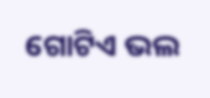ଗୋଟିଏ ଭଲ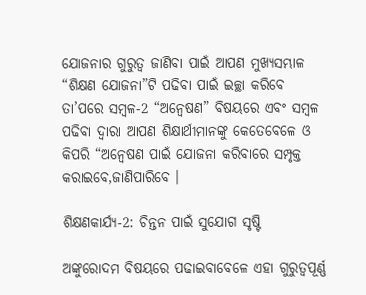ଯୋଜନାର ଗୁରୁତ୍ଵ ଜାଣିବା ପାଇଁ ଆପଣ ମୁଖ୍ୟସମ୍ଭାଳ “ଶିକ୍ଷଣ ଯୋଜନା”ଟି ପଢିବା ପାଇଁ ଇଚ୍ଛା କରିବେ ତା’ପରେ ସମ୍ବଳ-2 “ଅନ୍ଵେଷଣ” ବିଷୟରେ ଏବଂ ସମ୍ବଳ ପଢିବା ଦ୍ଵାରା ଆପଣ ଶିକ୍ଷାର୍ଥୀମାନଙ୍କୁ କେତେବେଳେ ଓ କିପରି “ଅନ୍ଵେଷଣ ପାଇଁ ଯୋଜନା କରିବାରେ ସମ୍ପୃକ୍ତ କରାଇବେ,ଜାଣିପାରିବେ ।

ଶିକ୍ଷଣକାର୍ଯ୍ୟ-2: ଚିନ୍ତନ ପାଇଁ ସୁଯୋଗ ସୃଷ୍ଟି

ଅଙ୍କୁରୋଦମ ବିଷୟରେ ପଢାଇବାବେଳେ ଏହା ଗୁରୁତ୍ୱପୂର୍ଣ୍ଣ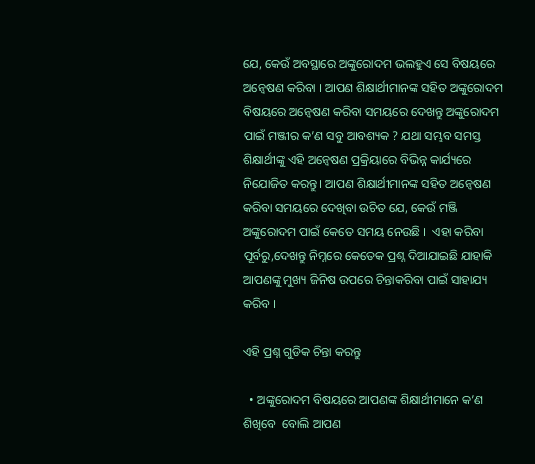ଯେ, କେଉଁ ଅବସ୍ଥାରେ ଅଙ୍କୁରୋଦମ ଭଲହୁଏ ସେ ବିଷୟରେ ଅନ୍ଵେଷଣ କରିବା । ଆପଣ ଶିକ୍ଷାର୍ଥୀମାନଙ୍କ ସହିତ ଅଙ୍କୁରୋଦମ ବିଷୟରେ ଅନ୍ଵେଷଣ କରିବା ସମୟରେ ଦେଖନ୍ତୁ ଅଙ୍କୁରୋଦମ ପାଇଁ ମଞ୍ଜୀର କ’ଣ ସବୁ ଆବଶ୍ୟକ ? ଯଥା ସମ୍ଭବ ସମସ୍ତ ଶିକ୍ଷାର୍ଥୀଙ୍କୁ ଏହି ଅନ୍ଵେଷଣ ପ୍ରକ୍ରିୟାରେ ବିଭିନ୍ନ କାର୍ଯ୍ୟରେ ନିଯୋଜିତ କରନ୍ତୁ। ଆପଣ ଶିକ୍ଷାର୍ଥୀମାନଙ୍କ ସହିତ ଅନ୍ଵେଷଣ କରିବା ସମୟରେ ଦେଖିବା ଉଚିତ ଯେ, କେଉଁ ମଞ୍ଜି ଅଙ୍କୁରୋଦମ ପାଇଁ କେତେ ସମୟ ନେଉଛି ।  ଏହା କରିବା ପୂର୍ବରୁ,ଦେଖନ୍ତୁ ନିମ୍ନରେ କେତେକ ପ୍ରଶ୍ନ ଦିଆଯାଇଛି ଯାହାକି ଆପଣଙ୍କୁ ମୁଖ୍ୟ ଜିନିଷ ଉପରେ ଚିନ୍ତାକରିବା ପାଇଁ ସାହାଯ୍ୟ କରିବ ।

ଏହି ପ୍ରଶ୍ନ ଗୁଡିକ ଚିନ୍ତା କରନ୍ତୁ

  • ଅଙ୍କୁରୋଦମ ବିଷୟରେ ଆପଣଙ୍କ ଶିକ୍ଷାର୍ଥୀମାନେ କ’ଣ ଶିଖିବେ  ବୋଲି ଆପଣ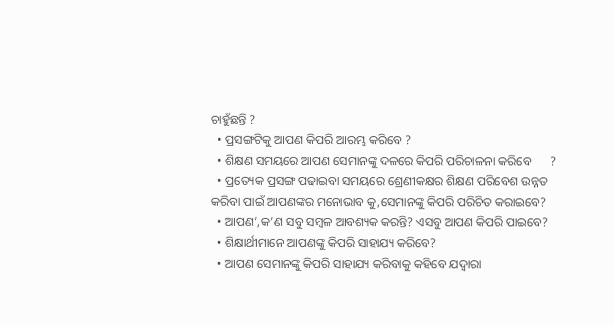ଚାହୁଁଛନ୍ତି ?
  • ପ୍ରସଙ୍ଗଟିକୁ ଆପଣ କିପରି ଆରମ୍ଭ କରିବେ ?
  • ଶିକ୍ଷଣ ସମୟରେ ଆପଣ ସେମାନଙ୍କୁ ଦଳରେ କିପରି ପରିଚାଳନା କରିବେ      ?
  • ପ୍ରତ୍ୟେକ ପ୍ରସଙ୍ଗ ପଢାଇବା ସମୟରେ ଶ୍ରେଣୀକକ୍ଷର ଶିକ୍ଷଣ ପରିବେଶ ଉନ୍ନତ କରିବା ପାଇଁ ଆପଣଙ୍କର ମନୋଭାବ କୁ,ସେମାନଙ୍କୁ କିପରି ପରିଚିତ କରାଇବେ?
  • ଆପଣ’,କ’ଣ ସବୁ ସମ୍ବଳ ଆବଶ୍ୟକ କରନ୍ତି? ଏସବୁ ଆପଣ କିପରି ପାଇବେ?
  • ଶିକ୍ଷାର୍ଥୀମାନେ ଆପଣଙ୍କୁ କିପରି ସାହାଯ୍ୟ କରିବେ?
  • ଆପଣ ସେମାନଙ୍କୁ କିପରି ସାହାଯ୍ୟ କରିବାକୁ କହିବେ ଯଦ୍ୱାରା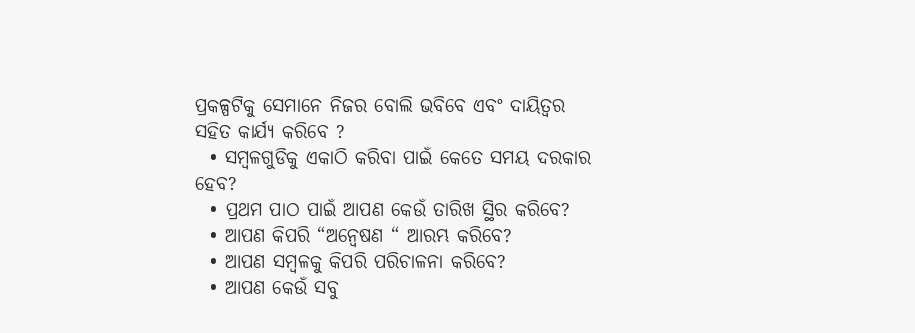ପ୍ରକଳ୍ପଟିକୁ ସେମାନେ ନିଜର ବୋଲି ଭବିବେ ଏବଂ ଦାୟିତ୍ଵର ସହିତ କାର୍ଯ୍ୟ କରିବେ ?
  • ସମ୍ବଳଗୁଡିକୁ ଏକାଠି କରିବା ପାଇଁ କେତେ ସମୟ ଦରକାର ହେବ?
  • ପ୍ରଥମ ପାଠ ପାଇଁ ଆପଣ କେଉଁ ତାରିଖ ସ୍ଥିର କରିବେ?
  • ଆପଣ କିପରି “ଅନ୍ଵେଷଣ “ ଆରମ୍ଭ କରିବେ?
  • ଆପଣ ସମ୍ବଳକୁ କିପରି ପରିଚାଳନା କରିବେ?
  • ଆପଣ କେଉଁ ସବୁ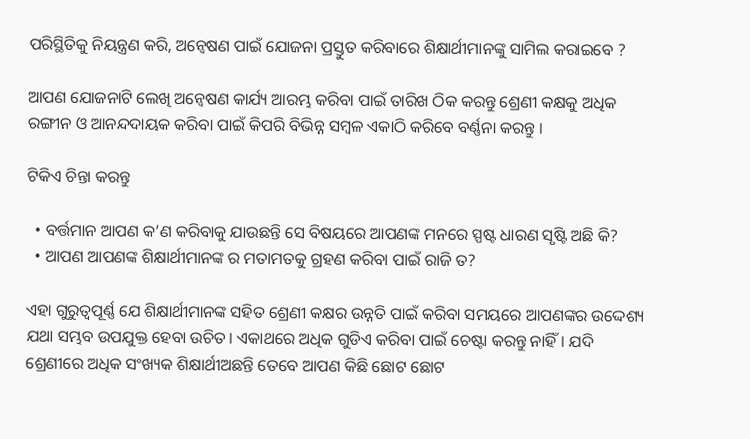ପରିସ୍ଥିତିକୁ ନିୟନ୍ତ୍ରଣ କରି, ଅନ୍ଵେଷଣ ପାଇଁ ଯୋଜନା ପ୍ରସ୍ତୁତ କରିବାରେ ଶିକ୍ଷାର୍ଥୀମାନଙ୍କୁ ସାମିଲ କରାଇବେ ?

ଆପଣ ଯୋଜନାଟି ଲେଖି ଅନ୍ଵେଷଣ କାର୍ଯ୍ୟ ଆରମ୍ଭ କରିବା ପାଇଁ ତାରିଖ ଠିକ କରନ୍ତୁ ଶ୍ରେଣୀ କକ୍ଷକୁ ଅଧିକ ରଙ୍ଗୀନ ଓ ଆନନ୍ଦଦାୟକ କରିବା ପାଇଁ କିପରି ବିଭିନ୍ନ ସମ୍ବଳ ଏକାଠି କରିବେ ବର୍ଣ୍ଣନା କରନ୍ତୁ ।

ଟିକିଏ ଚିନ୍ତା କରନ୍ତୁ

  • ବର୍ତ୍ତମାନ ଆପଣ କ’ଣ କରିବାକୁ ଯାଉଛନ୍ତି ସେ ବିଷୟରେ ଆପଣଙ୍କ ମନରେ ସ୍ପଷ୍ଟ ଧାରଣ ସୃଷ୍ଟି ଅଛି କି?
  • ଆପଣ ଆପଣଙ୍କ ଶିକ୍ଷାର୍ଥୀମାନଙ୍କ ର ମତାମତକୁ ଗ୍ରହଣ କରିବା ପାଇଁ ରାଜି ତ?

ଏହା ଗୁରୁତ୍ୱପୂର୍ଣ୍ଣ ଯେ ଶିକ୍ଷାର୍ଥୀମାନଙ୍କ ସହିତ ଶ୍ରେଣୀ କକ୍ଷର ଉନ୍ନତି ପାଇଁ କରିବା ସମୟରେ ଆପଣଙ୍କର ଉଦ୍ଦେଶ୍ୟ ଯଥା ସମ୍ଭବ ଉପଯୁକ୍ତ ହେବା ଉଚିତ। ଏକାଥରେ ଅଧିକ ଗୁଡିଏ କରିବା ପାଇଁ ଚେଷ୍ଟା କରନ୍ତୁ ନାହିଁ। ଯଦି ଶ୍ରେଣୀରେ ଅଧିକ ସଂଖ୍ୟକ ଶିକ୍ଷାର୍ଥୀଅଛନ୍ତି ତେବେ ଆପଣ କିଛି ଛୋଟ ଛୋଟ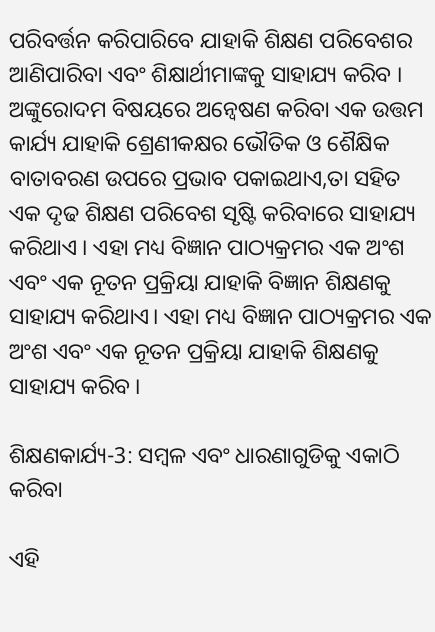ପରିବର୍ତ୍ତନ କରିପାରିବେ ଯାହାକି ଶିକ୍ଷଣ ପରିବେଶର ଆଣିପାରିବା ଏବଂ ଶିକ୍ଷାର୍ଥୀମାଙ୍କକୁ ସାହାଯ୍ୟ କରିବ । ଅଙ୍କୁରୋଦମ ବିଷୟରେ ଅନ୍ଵେଷଣ କରିବା ଏକ ଉତ୍ତମ କାର୍ଯ୍ୟ ଯାହାକି ଶ୍ରେଣୀକକ୍ଷର ଭୌତିକ ଓ ଶୈକ୍ଷିକ ବାତାବରଣ ଉପରେ ପ୍ରଭାବ ପକାଇଥାଏ,ତା ସହିତ ଏକ ଦୃଢ ଶିକ୍ଷଣ ପରିବେଶ ସୃଷ୍ଟି କରିବାରେ ସାହାଯ୍ୟ କରିଥାଏ । ଏହା ମଧ୍ୟ ବିଜ୍ଞାନ ପାଠ୍ୟକ୍ରମର ଏକ ଅଂଶ ଏବଂ ଏକ ନୂତନ ପ୍ରକ୍ରିୟା ଯାହାକି ବିଜ୍ଞାନ ଶିକ୍ଷଣକୁ  ସାହାଯ୍ୟ କରିଥାଏ। ଏହା ମଧ୍ୟ ବିଜ୍ଞାନ ପାଠ୍ୟକ୍ରମର ଏକ ଅଂଶ ଏବଂ ଏକ ନୂତନ ପ୍ରକ୍ରିୟା ଯାହାକି ଶିକ୍ଷଣକୁ ସାହାଯ୍ୟ କରିବ ।

ଶିକ୍ଷଣକାର୍ଯ୍ୟ-3: ସମ୍ବଳ ଏବଂ ଧାରଣାଗୁଡିକୁ ଏକାଠି କରିବା

ଏହି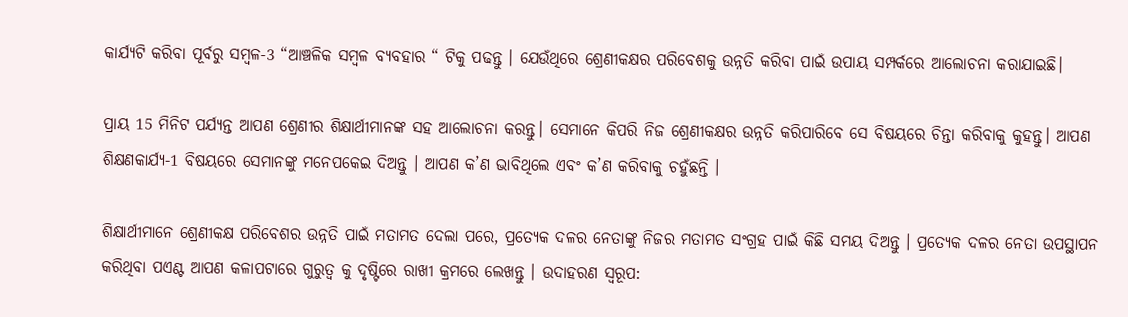କାର୍ଯ୍ୟଟି କରିବା ପୂର୍ବରୁ ସମ୍ବଳ-3 “ଆଞ୍ଚଳିକ ସମ୍ବଳ ବ୍ୟବହାର “ ଟିକୁ ପଢନ୍ତୁ । ଯେଉଁଥିରେ ଶ୍ରେଣୀକକ୍ଷର ପରିବେଶକୁ ଉନ୍ନତି କରିବା ପାଇଁ ଉପାୟ ସମ୍ପର୍କରେ ଆଲୋଚନା କରାଯାଇଛି।

ପ୍ରାୟ 15 ମିନିଟ ପର୍ଯ୍ୟନ୍ତ ଆପଣ ଶ୍ରେଣୀର ଶିକ୍ଷାର୍ଥୀମାନଙ୍କ ସହ ଆଲୋଚନା କରନ୍ତୁ। ସେମାନେ କିପରି ନିଜ ଶ୍ରେଣୀକକ୍ଷର ଉନ୍ନତି କରିପାରିବେ ସେ ବିଷୟରେ ଚିନ୍ତା କରିବାକୁ କୁହନ୍ତୁ। ଆପଣ ଶିକ୍ଷଣକାର୍ଯ୍ୟ-1 ବିଷୟରେ ସେମାନଙ୍କୁ ମନେପକେଇ ଦିଅନ୍ତୁ । ଆପଣ କ’ଣ ଭାବିଥିଲେ ଏବଂ କ’ଣ କରିବାକୁ ଚହୁଁଛନ୍ତି ।

ଶିକ୍ଷାର୍ଥୀମାନେ ଶ୍ରେଣୀକକ୍ଷ ପରିବେଶର ଉନ୍ନତି ପାଇଁ ମତାମତ ଦେଲା ପରେ, ପ୍ରତ୍ୟେକ ଦଳର ନେତାଙ୍କୁ ନିଜର ମତାମତ ସଂଗ୍ରହ ପାଇଁ କିଛି ସମୟ ଦିଅନ୍ତୁ । ପ୍ରତ୍ୟେକ ଦଳର ନେତା ଉପସ୍ଥାପନ କରିଥିବା ପଏଣ୍ଟ ଆପଣ କଳାପଟାରେ ଗୁରୁତ୍ଵ କୁ ଦୃଷ୍ଟିରେ ରାଖୀ କ୍ରମରେ ଲେଖନ୍ତୁ । ଉଦାହରଣ ସ୍ୱରୂପ: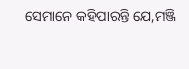ସେମାନେ କହିପାରନ୍ତି ଯେ,ମଞ୍ଜି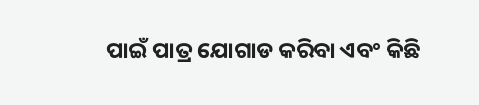ପାଇଁ ପାତ୍ର ଯୋଗାଡ କରିବା ଏବଂ କିଛି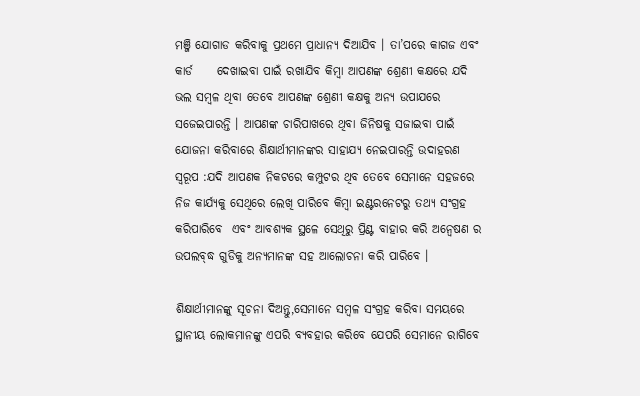ମଞ୍ଜି ଯୋଗାଡ କରିବାକୁ ପ୍ରଥମେ ପ୍ରାଧାନ୍ୟ ଦିଆଯିବ । ତା’ପରେ କାଗଜ ଏବଂ କାର୍ଡ     ଦେଖାଇବା ପାଇଁ ରଖାଯିବ କିମ୍ବା ଆପଣଙ୍କ ଶ୍ରେଣୀ କକ୍ଷରେ ଯଦି ଭଲ ସମ୍ବଳ ଥିବା ତେବେ ଆପଣଙ୍କ ଶ୍ରେଣୀ କକ୍ଷକୁ ଅନ୍ୟ ଉପାଯରେ ସଜେଇପାରନ୍ତି । ଆପଣଙ୍କ ଚାରିପାଖରେ ଥିବା ଜିନିଷକୁ ସଜାଇବା ପାଇଁ ଯୋଜନା କରିବାରେ ଶିକ୍ଷାର୍ଥୀମାନଙ୍କର ସାହାଯ୍ୟ ନେଇପାରନ୍ତି ଉଦାହରଣ ସ୍ୱରୂପ :ଯଦି ଆପଣକ ନିକଟରେ କମ୍ପୁଟର ଥିବ ତେବେ ସେମାନେ ସହଜରେ ନିଜ କାର୍ଯ୍ୟକୁ ସେଥିରେ ଲେଖି ପାରିବେ କିମ୍ବା ଇଣ୍ଟରନେଟରୁ ତଥ୍ୟ ସଂଗ୍ରହ କରିପାରିବେ  ଏବଂ ଆବଶ୍ୟକ ସ୍ଥଳେ ସେଥିରୁ ପ୍ରିଣ୍ଟ ବାହାର କରି ଅନ୍ଵେଷଣ ର ଉପଲବ୍ଦ୍ଧ ଗୁଡିକୁ ଅନ୍ୟମାନଙ୍କ ସହ ଆଲୋଚନା କରି ପାରିବେ ।

ଶିକ୍ଷାର୍ଥୀମାନଙ୍କୁ ସୂଚନା ଦିଅନ୍ତୁ,ସେମାନେ ସମ୍ବଳ ସଂଗ୍ରହ କରିବା ସମୟରେ ସ୍ଥାନୀୟ ଲୋକମାନଙ୍କୁ ଏପରି ବ୍ୟବହାର କରିବେ ଯେପରି ସେମାନେ ରାଗିବେ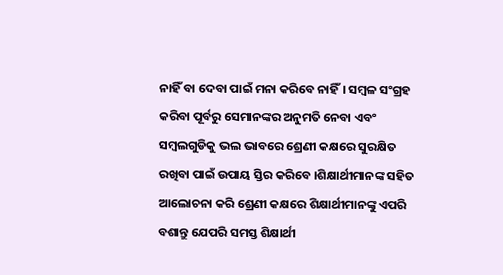ନାହିଁ ବା ଦେବା ପାଇଁ ମନା କରିବେ ନାହିଁ। ସମ୍ବଳ ସଂଗ୍ରହ କରିବା ପୂର୍ବରୁ ସେମାନଙ୍କର ଅନୁମତି ନେବା ଏବଂ ସମ୍ବଲଗୁଡିକୁ ଭଲ ଭାବରେ ଶ୍ରେଣୀ କକ୍ଷରେ ସୁରକ୍ଷିତ ରଖିବା ପାଇଁ ଉପାୟ ସ୍ତିର କରିବେ ।ଶିକ୍ଷାର୍ଥୀମାନଙ୍କ ସହିତ ଆଲୋଚନା କରି ଶ୍ରେଣୀ କକ୍ଷରେ ଶିକ୍ଷାର୍ଥୀମାନଙ୍କୁ ଏପରି ବଶାନ୍ତୁ ଯେପରି ସମସ୍ତ ଶିକ୍ଷାର୍ଥୀ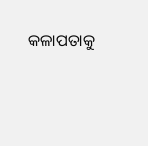କଳାପତାକୁ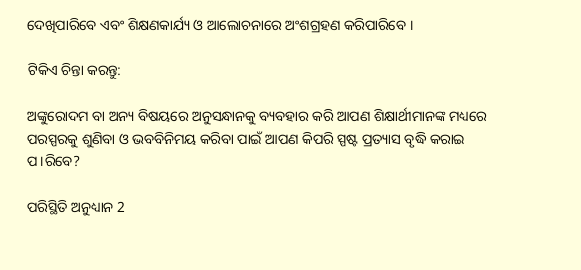ଦେଖିପାରିବେ ଏବଂ ଶିକ୍ଷଣକାର୍ଯ୍ୟ ଓ ଆଲୋଚନାରେ ଅଂଶଗ୍ରହଣ କରିପାରିବେ ।

ଟିକିଏ ଚିନ୍ତା କରନ୍ତୁ:

ଅଙ୍କୁରୋଦମ ବା ଅନ୍ୟ ବିଷୟରେ ଅନୁସନ୍ଧାନକୁ ବ୍ୟବହାର କରି ଆପଣ ଶିକ୍ଷାର୍ଥୀମାନଙ୍କ ମଧ୍ୟରେ ପରସ୍ପରକୁ ଶୁଣିବା ଓ ଭବବିନିମୟ କରିବା ପାଇଁ ଆପଣ କିପରି ସ୍ପଷ୍ଟ ପ୍ରତ୍ୟାସ ବୃଦ୍ଧି କରାଇ ପ।ରିବେ?

ପରିସ୍ଥିତି ଅନୁଧ୍ୟାନ 2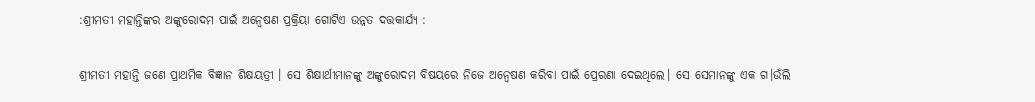:ଶ୍ରୀମତୀ ମହାନ୍ତିଙ୍କର ଅଙ୍କୁରୋଦମ ପାଇଁ ଅନ୍ଵେଷଣ ପ୍ରକ୍ରିୟା ଗୋଟିଏ ଉନ୍ନତ ଦତ୍ତକାର୍ଯ୍ୟ :

ଶ୍ରୀମତୀ ମହାନ୍ତି ଜଣେ ପ୍ରାଥମିକ ବିଜ୍ଞାନ ଶିକ୍ଷୟତ୍ରୀ । ସେ ଶିକ୍ଷାର୍ଥୀମାନଙ୍କୁ ଅଙ୍କୁରୋଦମ ବିଷୟରେ ନିଜେ ଅନ୍ଵେଷଣ କରିବା ପାଇଁ ପ୍ରେରଣା ଦେଇଥିଲେ। ସେ ସେମାନଙ୍କୁ ଏକ ଗ।ଉଁଲି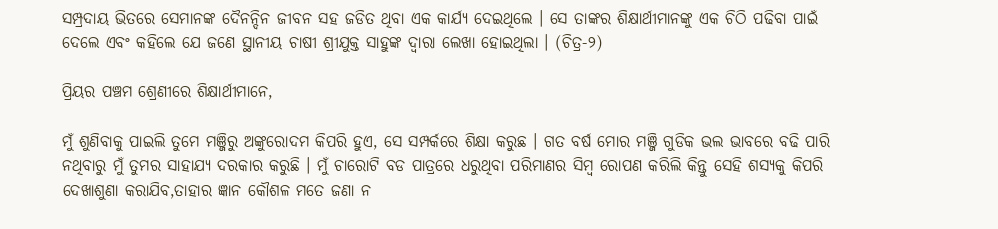ସମ୍ପ୍ରଦାୟ ଭିତରେ ସେମାନଙ୍କ ଦୈନନ୍ଦିନ ଜୀବନ ସହ ଜଡିତ ଥିବା ଏକ କାର୍ଯ୍ୟ ଦେଇଥିଲେ । ସେ ତାଙ୍କର ଶିକ୍ଷାର୍ଥୀମାନଙ୍କୁ ଏକ ଚିଠି ପଢିବା ପାଇଁ ଦେଲେ ଏବଂ କହିଲେ ଯେ ଜଣେ ସ୍ଥାନୀୟ ଚାଷୀ ଶ୍ରୀଯୁକ୍ତ ସାହୁଙ୍କ ଦ୍ଵାରା ଲେଖା ହୋଇଥିଲା । (ଚିତ୍ର-୨)

ପ୍ରିୟର ପଞ୍ଚମ ଶ୍ରେଣୀରେ ଶିକ୍ଷାର୍ଥୀମାନେ,

ମୁଁ ଶୁଣିବାକୁ ପାଇଲି ତୁମେ ମଞ୍ଜିରୁ ଅଙ୍କୁରୋଦମ କିପରି ହୁଏ, ସେ ସମ୍ପର୍କରେ ଶିକ୍ଷା କରୁଛ । ଗତ ବର୍ଷ ମୋର ମଞ୍ଜି ଗୁଡିକ ଭଲ ଭାବରେ ବଢି ପାରି ନଥିବାରୁ ମୁଁ ତୁମର ସାହାଯ୍ୟ ଦରକାର କରୁଛି । ମୁଁ ଚାରୋଟି ବଡ ପାତ୍ରରେ ଧରୁଥିବା ପରିମାଣର ସିମ୍ବ ରୋପଣ କରିଲି କିନ୍ତୁ ସେହି ଶସ୍ୟକୁ କିପରି ଦେଖାଶୁଣା କରାଯିବ,ତାହାର ଜ୍ଞାନ କୌଶଳ ମତେ ଜଣା ନ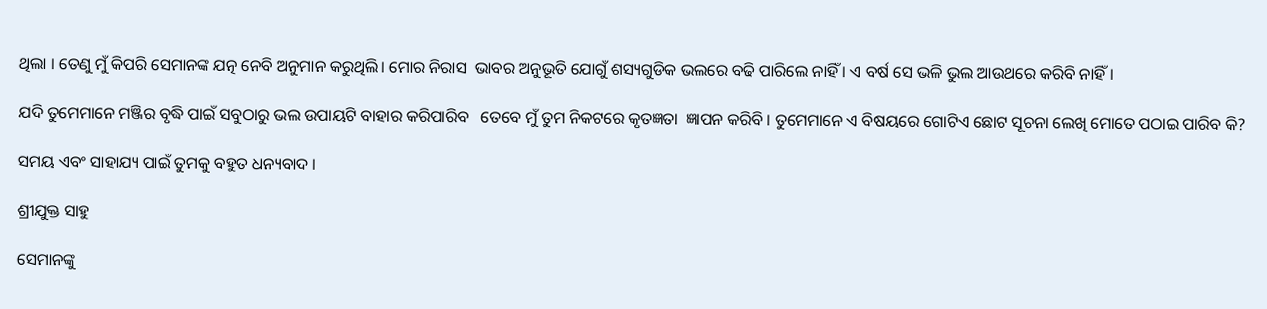ଥିଲା । ତେଣୁ ମୁଁ କିପରି ସେମାନଙ୍କ ଯତ୍ନ ନେବି ଅନୁମାନ କରୁଥିଲି। ମୋର ନିରାସ  ଭାବର ଅନୁଭୂତି ଯୋଗୁଁ ଶସ୍ୟଗୁଡିକ ଭଲରେ ବଢି ପାରିଲେ ନାହିଁ । ଏ ବର୍ଷ ସେ ଭଳି ଭୁଲ ଆଉଥରେ କରିବି ନାହିଁ।

ଯଦି ତୁମେମାନେ ମଞ୍ଜିର ବୃଦ୍ଧି ପାଇଁ ସବୁଠାରୁ ଭଲ ଉପାୟଟି ବାହାର କରିପାରିବ   ତେବେ ମୁଁ ତୁମ ନିକଟରେ କୃତଜ୍ଞତା  ଜ୍ଞାପନ କରିବି । ତୁମେମାନେ ଏ ବିଷୟରେ ଗୋଟିଏ ଛୋଟ ସୂଚନା ଲେଖି ମୋତେ ପଠାଇ ପାରିବ କି?

ସମୟ ଏବଂ ସାହାଯ୍ୟ ପାଇଁ ତୁମକୁ ବହୁତ ଧନ୍ୟବାଦ ।

ଶ୍ରୀଯୁକ୍ତ ସାହୁ

ସେମାନଙ୍କୁ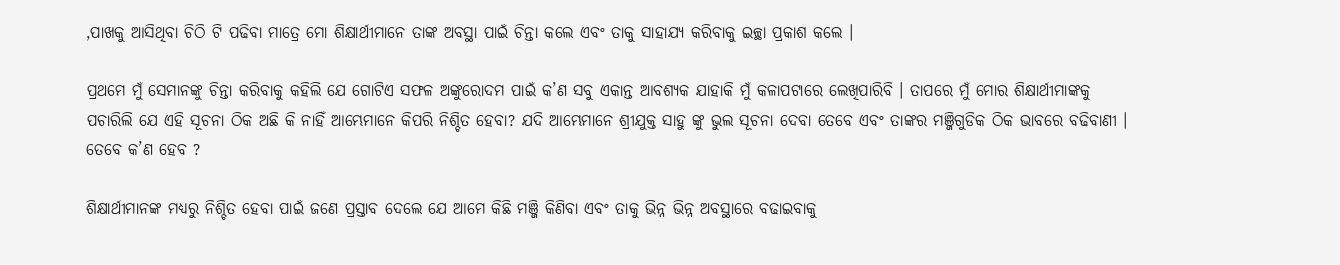,ପାଖକୁ ଆସିଥିବା ଚିଠି ଟି ପଢିବା ମାତ୍ରେ ମୋ ଶିକ୍ଷାର୍ଥୀମାନେ ତାଙ୍କ ଅବସ୍ଥା ପାଇଁ ଚିନ୍ତା କଲେ ଏବଂ ତାକୁ ସାହାଯ୍ୟ କରିବାକୁ ଇଚ୍ଛା ପ୍ରକାଶ କଲେ ।

ପ୍ରଥମେ ମୁଁ ସେମାନଙ୍କୁ ଚିନ୍ତା କରିବାକୁ କହିଲି ଯେ ଗୋଟିଏ ସଫଳ ଅଙ୍କୁରୋଦମ ପାଇଁ କ’ଣ ସବୁ ଏକାନ୍ତ ଆବଶ୍ୟକ ଯାହାକି ମୁଁ କଳାପଟାରେ ଲେଖିପାରିବି । ତାପରେ ମୁଁ ମୋର ଶିକ୍ଷାର୍ଥୀମାଙ୍କକୁ ପଚାରିଲି ଯେ ଏହି ସୂଚନା ଠିକ ଅଛି କି ନାହିଁ ଆମ୍ଭେମାନେ କିପରି ନିଶ୍ଚିତ ହେବା? ଯଦି ଆମ୍ଭେମାନେ ଶ୍ରୀଯୁକ୍ତ ସାହୁ ଙ୍କୁ ଭୁଲ ସୂଚନା ଦେବା ତେବେ ଏବଂ ତାଙ୍କର ମଞ୍ଜିଗୁଡିକ ଠିକ ଭାବରେ ବଢିବାଣୀ । ତେବେ କ’ଣ ହେବ ?

ଶିକ୍ଷାର୍ଥୀମାନଙ୍କ ମଧ୍ୟରୁ ନିଶ୍ଚିତ ହେବା ପାଇଁ ଜଣେ ପ୍ରସ୍ତାବ ଦେଲେ ଯେ ଆମେ କିଛି ମଞ୍ଜି କିଣିବା ଏବଂ ତାକୁ ଭିନ୍ନ ଭିନ୍ନ ଅବସ୍ଥାରେ ବଢାଇବାକୁ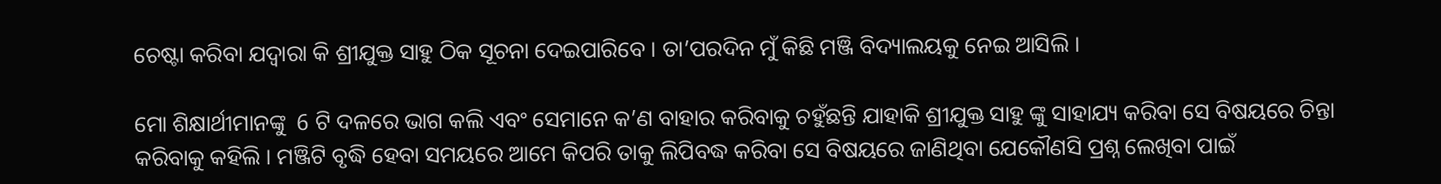ଚେଷ୍ଟା କରିବା ଯଦ୍ୱାରା କି ଶ୍ରୀଯୁକ୍ତ ସାହୁ ଠିକ ସୂଚନା ଦେଇପାରିବେ । ତା’ପରଦିନ ମୁଁ କିଛି ମଞ୍ଜି ବିଦ୍ୟାଲୟକୁ ନେଇ ଆସିଲି ।

ମୋ ଶିକ୍ଷାର୍ଥୀମାନଙ୍କୁ  6 ଟି ଦଳରେ ଭାଗ କଲି ଏବଂ ସେମାନେ କ’ଣ ବାହାର କରିବାକୁ ଚହୁଁଛନ୍ତି ଯାହାକି ଶ୍ରୀଯୁକ୍ତ ସାହୁ ଙ୍କୁ ସାହାଯ୍ୟ କରିବା ସେ ବିଷୟରେ ଚିନ୍ତା କରିବାକୁ କହିଲି । ମଞ୍ଜିଟି ବୃଦ୍ଧି ହେବା ସମୟରେ ଆମେ କିପରି ତାକୁ ଲିପିବଦ୍ଧ କରିବା ସେ ବିଷୟରେ ଜାଣିଥିବା ଯେକୌଣସି ପ୍ରଶ୍ନ ଲେଖିବା ପାଇଁ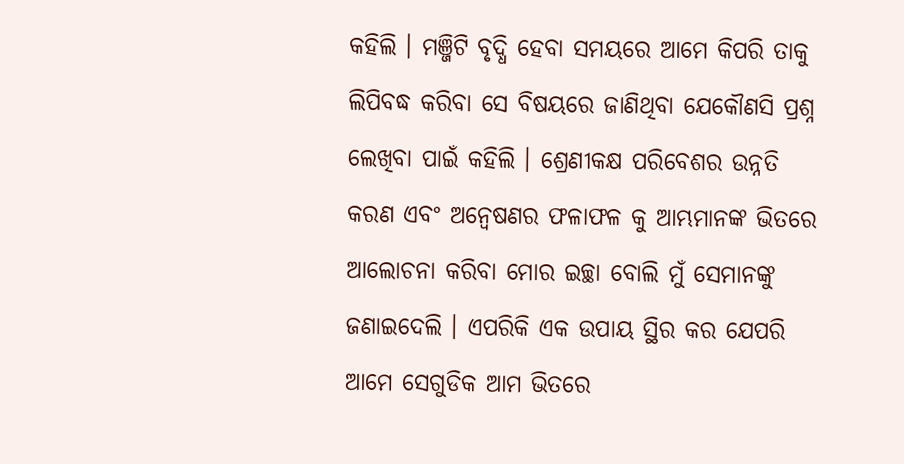କହିଲି । ମଞ୍ଜିଟି ବୃଦ୍ଧି ହେବା ସମୟରେ ଆମେ କିପରି ତାକୁ ଲିପିବଦ୍ଧ କରିବା ସେ ବିଷୟରେ ଜାଣିଥିବା ଯେକୌଣସି ପ୍ରଶ୍ନ ଲେଖିବା ପାଇଁ କହିଲି । ଶ୍ରେଣୀକକ୍ଷ ପରିବେଶର ଉନ୍ନତି କରଣ ଏବଂ ଅନ୍ଵେଷଣର ଫଳାଫଳ କୁ ଆମ୍ଭମାନଙ୍କ ଭିତରେ ଆଲୋଚନା କରିବା ମୋର ଇଚ୍ଛା ବୋଲି ମୁଁ ସେମାନଙ୍କୁ ଜଣାଇଦେଲି । ଏପରିକି ଏକ ଉପାୟ ସ୍ଥିର କର ଯେପରି ଆମେ ସେଗୁଡିକ ଆମ ଭିତରେ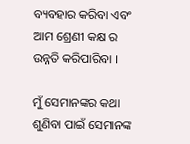ବ୍ୟବହାର କରିବା ଏବଂ ଆମ ଶ୍ରେଣୀ କକ୍ଷ ର ଉନ୍ନତି କରିପାରିବା ।

ମୁଁ ସେମାନଙ୍କର କଥା ଶୁଣିବା ପାଇଁ ସେମାନଙ୍କ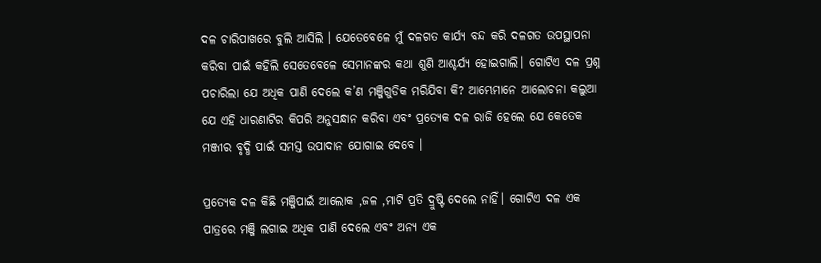ଦଳ ଚାରିପାଖରେ ବୁଲି ଆସିଲି । ଯେତେବେଳେ ମୁଁ ଦଳଗତ କାର୍ଯ୍ୟ ବନ୍ଦ କରି ଦଳଗତ ଉପସ୍ଥାପନା କରିବା ପାଇଁ କହିଲି ସେତେବେଳେ ସେମାନଙ୍କର କଥା ଶୁଣି ଆଶ୍ଚର୍ଯ୍ୟ ହୋଇଗାଲି। ଗୋଟିଏ ଦଳ ପ୍ରଶ୍ନ ପଚାରିଲା ଯେ ଅଧିକ ପାଣି ଦେଲେ କ’ଣ ମଞ୍ଜିଗୁଡିକ ମରିଯିବା କି? ଆମ୍ଭେମାନେ ଆଲୋଚନା କଲୁଆ ଯେ ଏହି ଧାରଣାଟିର କିପରି ଅନୁସନ୍ଧାନ କରିବା ଏବଂ ପ୍ରତ୍ୟେକ ଦଳ ରାଜି ହେଲେ ଯେ କେତେକ ମଞ୍ଜୀର ବୃଦ୍ଧି ପାଇଁ ସମସ୍ତ ଉପାଦାନ ଯୋଗାଇ ଦେବେ ।

ପ୍ରତ୍ୟେକ ଦଳ କିଛି ମଞ୍ଜିପାଇଁ ଆଲୋକ ,ଜଳ ,ମାଟି ପ୍ରତି ଦ୍ରୁଷ୍ଟି ଦେଲେ ନାହିଁ। ଗୋଟିଏ ଦଳ ଏକ ପାତ୍ରରେ ମଞ୍ଜି ଲଗାଇ ଅଧିକ ପାଣି ଦେଲେ ଏବଂ ଅନ୍ୟ ଏକ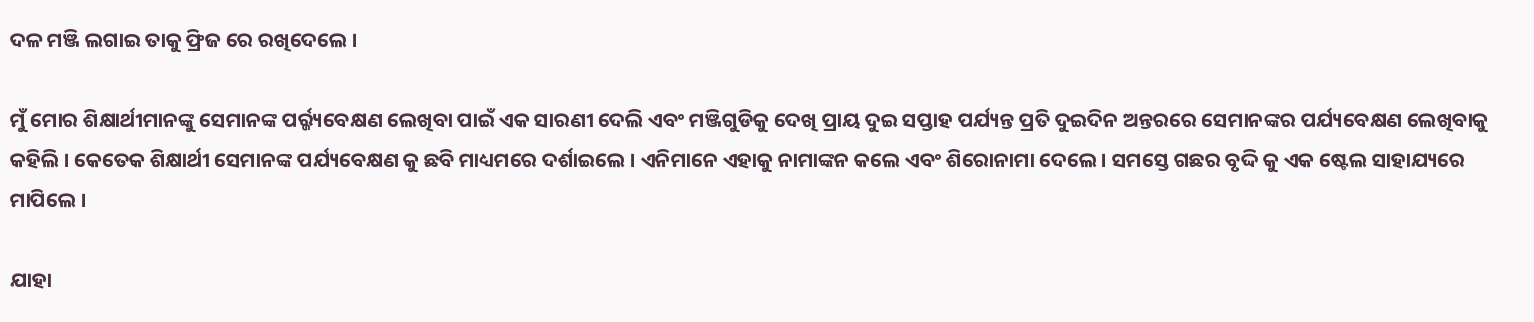ଦଳ ମଞ୍ଜି ଲଗାଇ ତାକୁ ଫ୍ରିଜ ରେ ରଖିଦେଲେ ।

ମୁଁ ମୋର ଶିକ୍ଷାର୍ଥୀମାନଙ୍କୁ ସେମାନଙ୍କ ପର୍ର୍ଜ୍ୟବେକ୍ଷଣ ଲେଖିବା ପାଇଁ ଏକ ସାରଣୀ ଦେଲି ଏବଂ ମଞ୍ଜିଗୁଡିକୁ ଦେଖି ପ୍ରାୟ ଦୁଇ ସପ୍ତାହ ପର୍ଯ୍ୟନ୍ତ ପ୍ରତି ଦୁଇଦିନ ଅନ୍ତରରେ ସେମାନଙ୍କର ପର୍ଯ୍ୟବେକ୍ଷଣ ଲେଖିବାକୁ କହିଲି । କେତେକ ଶିକ୍ଷାର୍ଥୀ ସେମାନଙ୍କ ପର୍ଯ୍ୟବେକ୍ଷଣ କୁ ଛବି ମାଧ୍ୟମରେ ଦର୍ଶାଇଲେ । ଏନିମାନେ ଏହାକୁ ନାମାଙ୍କନ କଲେ ଏବଂ ଶିରୋନାମା ଦେଲେ। ସମସ୍ତେ ଗଛର ବୃଦ୍ଦି କୁ ଏକ ଷ୍ଟେଲ ସାହାଯ୍ୟରେ ମାପିଲେ ।

ଯାହା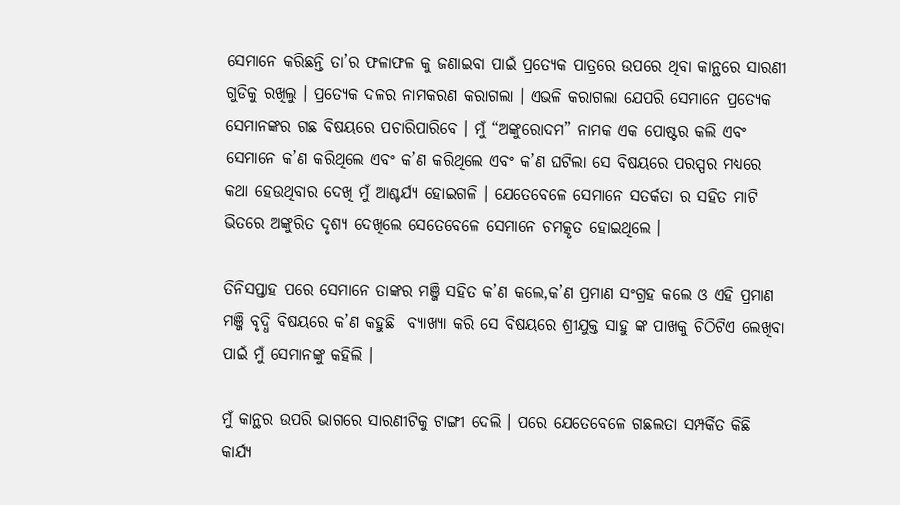ସେମାନେ କରିଛନ୍ତି ତା’ର ଫଳାଫଳ କୁ ଜଣାଇବା ପାଇଁ ପ୍ରତ୍ୟେକ ପାତ୍ରରେ ଉପରେ ଥିବା କାନ୍ଥରେ ସାରଣୀ ଗୁଡିକୁ ରଖିଲୁ । ପ୍ରତ୍ୟେକ ଦଳର ନାମକରଣ କରାଗଲା । ଏଭଳି କରାଗଲା ଯେପରି ସେମାନେ ପ୍ରତ୍ୟେକ ସେମାନଙ୍କର ଗଛ ବିଷୟରେ ପଚାରିପାରିବେ । ମୁଁ “ଅଙ୍କୁରୋଦମ” ନାମକ ଏକ ପୋଷ୍ଟର କଲି ଏବଂ ସେମାନେ କ’ଣ କରିଥିଲେ ଏବଂ କ’ଣ କରିଥିଲେ ଏବଂ କ’ଣ ଘଟିଲା ସେ ବିଷୟରେ ପରସ୍ପର ମଧ୍ୟରେ କଥା ହେଉଥିବାର ଦେଖି ମୁଁ ଆଶ୍ଚର୍ଯ୍ୟ ହୋଇଗଳି । ଯେତେବେଳେ ସେମାନେ ସତର୍କତା ର ସହିତ ମାଟି ଭିତରେ ଅଙ୍କୁରିତ ଦୃଶ୍ୟ ଦେଖିଲେ ସେତେବେଳେ ସେମାନେ ଚମତ୍କୃତ ହୋଇଥିଲେ ।

ତିନିସପ୍ତାହ ପରେ ସେମାନେ ତାଙ୍କର ମଞ୍ଜି ସହିତ କ’ଣ କଲେ,କ’ଣ ପ୍ରମାଣ ସଂଗ୍ରହ କଲେ ଓ ଏହି ପ୍ରମାଣ ମଞ୍ଜି ବୃଦ୍ଧି ବିଷୟରେ କ’ଣ କହୁଛି  ବ୍ୟାଖ୍ୟା କରି ସେ ବିଷୟରେ ଶ୍ରୀଯୁକ୍ତ ସାହୁ ଙ୍କ ପାଖକୁ ଚିଠିଟିଏ ଲେଖିବା ପାଇଁ ମୁଁ ସେମାନଙ୍କୁ କହିଲି ।

ମୁଁ କାନ୍ଥର ଉପରି ଭାଗରେ ସାରଣୀଟିକୁ ଟାଙ୍ଗୀ ଦେଲି । ପରେ ଯେତେବେଳେ ଗଛଲତା ସମ୍ପର୍କିତ କିଛି କାର୍ଯ୍ୟ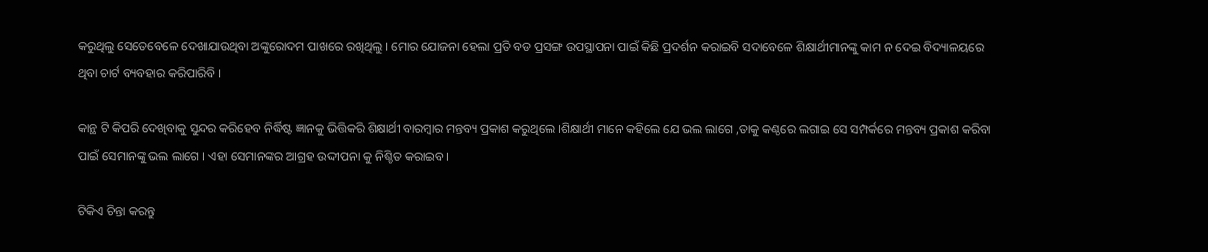କରୁଥିଲୁ ସେତେବେଳେ ଦେଖାଯାଉଥିବା ଅଙ୍କୁରୋଦମ ପାଖରେ ରଖିଥିଲୁ । ମୋର ଯୋଜନା ହେଲା ପ୍ରତି ବଡ ପ୍ରସଙ୍ଗ ଉପସ୍ଥାପନା ପାଇଁ କିଛି ପ୍ରଦର୍ଶନ କରାଇବି ସଦାବେଳେ ଶିକ୍ଷାର୍ଥୀମାନଙ୍କୁ କାମ ନ ଦେଇ ବିଦ୍ୟାଳୟରେ ଥିବା ଚାର୍ଟ ବ୍ୟବହାର କରିପାରିବି ।

କାନ୍ଥ ଟି କିପରି ଦେଖିବାକୁ ସୁନ୍ଦର କରିହେବ ନିର୍ଦ୍ଧିଷ୍ଟ ଜ୍ଞାନକୁ ଭିତ୍ତିକରି ଶିକ୍ଷାର୍ଥୀ ବାରମ୍ବାର ମନ୍ତବ୍ୟ ପ୍ରକାଶ କରୁଥିଲେ ।ଶିକ୍ଷାର୍ଥୀ ମାନେ କହିଲେ ଯେ ଭଲ ଲାଗେ ,ତାକୁ କଣ୍ଠରେ ଲଗାଇ ସେ ସମ୍ପର୍କରେ ମନ୍ତବ୍ୟ ପ୍ରକାଶ କରିବା ପାଇଁ ସେମାନଙ୍କୁ ଭଲ ଲାଗେ । ଏହା ସେମାନଙ୍କର ଆଗ୍ରହ ଉଦ୍ଦୀପନା କୁ ନିଶ୍ଚିତ କରାଇବ ।

ଟିକିଏ ଚିନ୍ତା କରନ୍ତୁ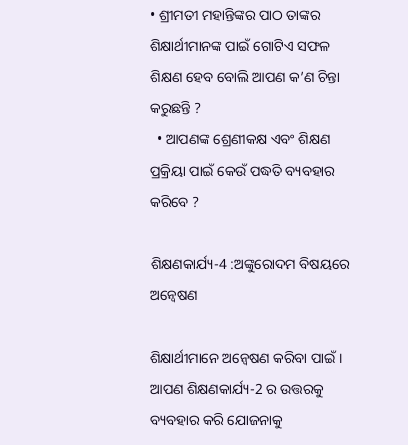• ଶ୍ରୀମତୀ ମହାନ୍ତିଙ୍କର ପାଠ ତାଙ୍କର ଶିକ୍ଷାର୍ଥୀମାନଙ୍କ ପାଇଁ ଗୋଟିଏ ସଫଳ ଶିକ୍ଷଣ ହେବ ବୋଲି ଆପଣ କ’ଣ ଚିନ୍ତା କରୁଛନ୍ତି ?
  • ଆପଣଙ୍କ ଶ୍ରେଣୀକକ୍ଷ ଏବଂ ଶିକ୍ଷଣ ପ୍ରକ୍ରିୟା ପାଇଁ କେଉଁ ପଦ୍ଧତି ବ୍ୟବହାର କରିବେ ?

ଶିକ୍ଷଣକାର୍ଯ୍ୟ-4 :ଅଙ୍କୁରୋଦମ ବିଷୟରେ ଅନ୍ଵେଷଣ

ଶିକ୍ଷାର୍ଥୀମାନେ ଅନ୍ଵେଷଣ କରିବା ପାଇଁ । ଆପଣ ଶିକ୍ଷଣକାର୍ଯ୍ୟ-2 ର ଉତ୍ତରକୁ ବ୍ୟବହାର କରି ଯୋଜନାକୁ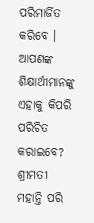ପରିମାର୍ଜିତ କରିବେ । ଆପଣଙ୍କ ଶିକ୍ଷାର୍ଥୀମାନଙ୍କୁ ଏହାକୁ କିପରି ପରିଚିତ କରାଇବେ? ଶ୍ରୀମତୀ ମହାନ୍ତି ପରି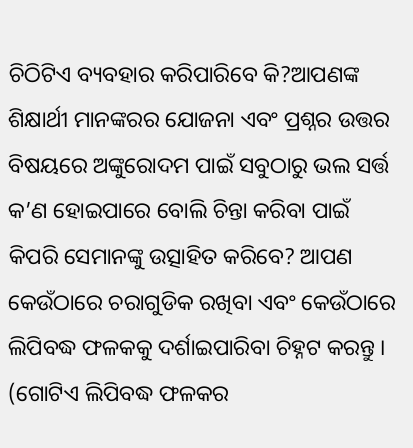ଚିଠିଟିଏ ବ୍ୟବହାର କରିପାରିବେ କି?ଆପଣଙ୍କ ଶିକ୍ଷାର୍ଥୀ ମାନଙ୍କରର ଯୋଜନା ଏବଂ ପ୍ରଶ୍ନର ଉତ୍ତର ବିଷୟରେ ଅଙ୍କୁରୋଦମ ପାଇଁ ସବୁଠାରୁ ଭଲ ସର୍ତ୍ତ କ’ଣ ହୋଇପାରେ ବୋଲି ଚିନ୍ତା କରିବା ପାଇଁ କିପରି ସେମାନଙ୍କୁ ଉତ୍ସାହିତ କରିବେ? ଆପଣ କେଉଁଠାରେ ଚରାଗୁଡିକ ରଖିବା ଏବଂ କେଉଁଠାରେ ଲିପିବଦ୍ଧ ଫଳକକୁ ଦର୍ଶାଇପାରିବା ଚିହ୍ନଟ କରନ୍ତୁ । (ଗୋଟିଏ ଲିପିବଦ୍ଧ ଫଳକର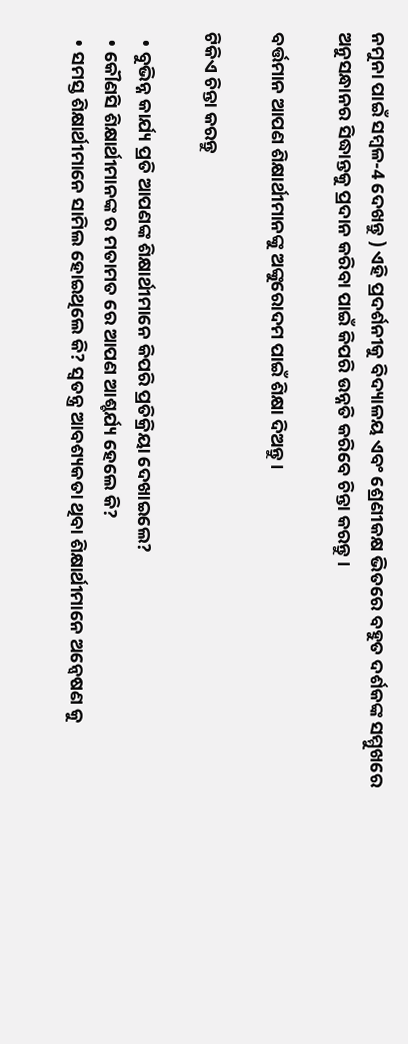ନମୁନା ପାଇଁ ସମ୍ବଳ-4 ଦେଖନ୍ତୁ ) ଏହି ପ୍ରଦର୍ଶନୀକୁ ବିଦ୍ୟାଳୟ ଏବଂ ଶ୍ରେଣୀକକ୍ଷ ଭିତରେ ବହୁତ ଦର୍ଶକଙ୍କ ସମ୍ମୁଖରେ ଅନୁସନ୍ଧାନର ସିଦ୍ଧାନ୍ତକୁ ପ୍ରଦାନ କରିବା ପାଇଁ କିପରି ଉନ୍ନତି କରିବେ ଚିନ୍ତା କରନ୍ତୁ ।

ବର୍ତ୍ତମାନ ଆପଣ ଶିକ୍ଷାର୍ଥୀମାନଙ୍କୁ ଅଙ୍କୁରୋଦମ ପାଇଁ ଶିକ୍ଷା ଦିଅନ୍ତୁ ।

ଟିକିଏ ଚିନ୍ତା କରନ୍ତୁ

  • ବୁଭିନ୍ନ କାର୍ଯ୍ୟ ପ୍ରତି ଆପଣଙ୍କ ଶିକ୍ଷାର୍ଥୀମାନେ କିପରି ପ୍ରତିକ୍ରିୟା ଦେଖାଇଲେ?
  • କୌଣସି ଶିକ୍ଷାର୍ଥୀମାନଙ୍କ ର ମତାମତ ରେ ଆପଣ ଆଶ୍ଚର୍ଯ୍ୟ ହେଲେ କି?
  • ସମସ୍ତ ଶିକ୍ଷାର୍ଥୀମାନେ ସାମିଲ ହୋଇଥିଲେ କି? ସ୍ଵତନ୍ତ୍ର ଆବଶ୍ୟକତା ଥିବା ଶିକ୍ଷାର୍ଥୀମାନେ ଅନ୍ଵେଷଣ କୁ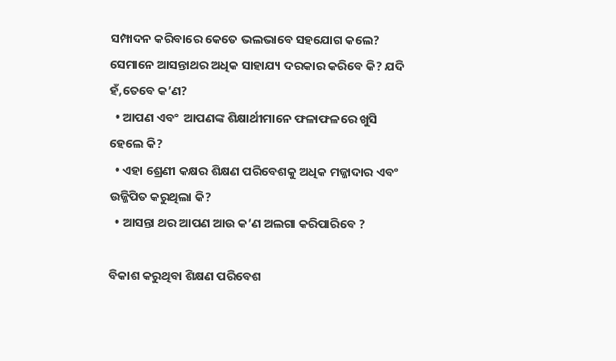ସମ୍ପାଦନ କରିବାରେ କେତେ ଭଲଭାବେ ସହଯୋଗ କଲେ? ସେମାନେ ଆସନ୍ତାଥର ଅଧିକ ସାହାଯ୍ୟ ଦରକାର କରିବେ କି? ଯଦି ହଁ,ତେବେ କ’ଣ?
  • ଆପଣ ଏବଂ  ଆପଣଙ୍କ ଶିକ୍ଷାର୍ଥୀମାନେ ଫଳାଫଳରେ ଖୁସି ହେଲେ କି?
  • ଏହା ଶ୍ରେଣୀ କକ୍ଷର ଶିକ୍ଷଣ ପରିବେଶକୁ ଅଧିକ ମଜ୍ଜାଦାର ଏବଂ ଉଜ୍ଜିପିତ କରୁଥିଲା କି?
  • ଆସନ୍ତା ଥର ଆପଣ ଆଉ କ’ଣ ଅଲଗା କରିପାରିବେ ?

ବିକାଶ କରୁଥିବା ଶିକ୍ଷଣ ପରିବେଶ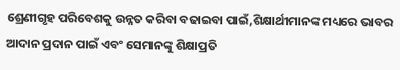ଶ୍ରେଣୀଗୃହ ପରିବେଶକୁ ଉନ୍ନତ କରିବା ବଢାଇବା ପାଇଁ,ଶିକ୍ଷାର୍ଥୀମାନଙ୍କ ମଧ୍ୟରେ ଭାବର ଆଦାନ ପ୍ରଦାନ ପାଇଁ ଏବଂ ସେମାନଙ୍କୁ ଶିକ୍ଷାପ୍ରତି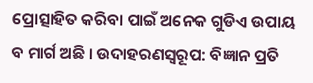ପ୍ରୋତ୍ସାହିତ କରିବା ପାଇଁ ଅନେକ ଗୁଡିଏ ଉପାୟ ବ ମାର୍ଗ ଅଛି । ଉଦାହରଣସ୍ୱରୂପ: ବିଜ୍ଞାନ ପ୍ରତି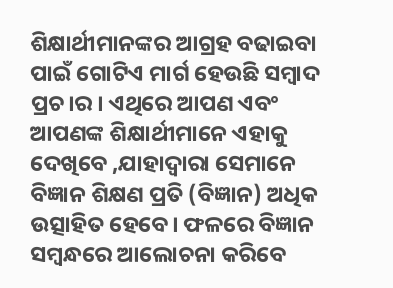ଶିକ୍ଷାର୍ଥୀମାନଙ୍କର ଆଗ୍ରହ ବଢାଇବା ପାଇଁ ଗୋଟିଏ ମାର୍ଗ ହେଉଛି ସମ୍ବାଦ ପ୍ରଚ।ର । ଏଥିରେ ଆପଣ ଏବଂ ଆପଣଙ୍କ ଶିକ୍ଷାର୍ଥୀମାନେ ଏହାକୁ ଦେଖିବେ ,ଯାହାଦ୍ୱାରା ସେମାନେ ବିଜ୍ଞାନ ଶିକ୍ଷଣ ପ୍ରତି (ବିଜ୍ଞାନ) ଅଧିକ ଉତ୍ସାହିତ ହେବେ। ଫଳରେ ବିଜ୍ଞାନ ସମ୍ବନ୍ଧରେ ଆଲୋଚନା କରିବେ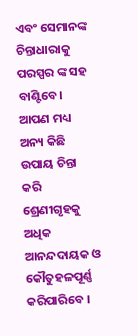ଏବଂ ସେମାନଙ୍କ ଚିନ୍ତାଧାରାକୁ ପରସ୍ପର ଙ୍କ ସହ ବାଣ୍ଟିବେ। ଆପଣ ମଧ୍ୟ ଅନ୍ୟ କିଛି ଉପାୟ ଚିନ୍ତା କରି ଶ୍ରେଣୀଗୃହକୁ ଅଧିକ ଆନନ୍ଦଦାୟକ ଓ କୌତୁହଳପୂର୍ଣ୍ଣ କରିପାରିବେ ।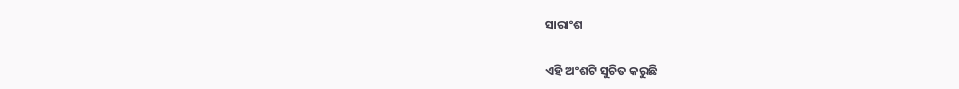ସାରାଂଶ

ଏହି ଅଂଶଟି ସୁଚିତ କରୁଛି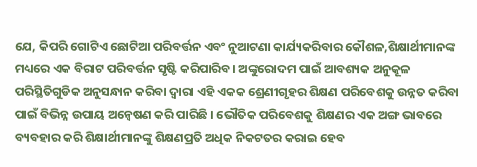ଯେ, କିପରି ଗୋଟିଏ ଛୋଟିଆ ପରିବର୍ତ୍ତନ ଏବଂ ନୁଆଟଣା କାର୍ଯ୍ୟକରିବାର କୌଶଳ,ଶିକ୍ଷାର୍ଥୀମାନଙ୍କ ମଧ୍ୟରେ ଏକ ବିରାଟ ପରିବର୍ତ୍ତନ ସୃଷ୍ଟି କରିପାରିବ। ଅଙ୍କୁରୋଦମ ପାଇଁ ଆବଶ୍ୟକ ଅନୁକୂଳ ପରିସ୍ଥିତିଗୁଡିକ ଅନୁସନ୍ଧାନ କରିବା ଦ୍ଵାରା ଏହି ଏକକ ଶ୍ରେଣୀଗୃହର ଶିକ୍ଷଣ ପରିବେଶକୁ ଉନ୍ନତ କରିବା ପାଇଁ ବିଭିନ୍ନ ଉପାୟ ଅନ୍ଵେଷଣ କରି ପାରିଛି । ଭୌତିକ ପରିବେଶକୁ ଶିକ୍ଷଣର ଏକ ଅଙ୍ଗ ଭାବରେ ବ୍ୟବହାର କରି ଶିକ୍ଷାର୍ଥୀମାନଙ୍କୁ ଶିକ୍ଷଣପ୍ରତି ଅଧିକ ନିକଟତର କରାଇ ହେବ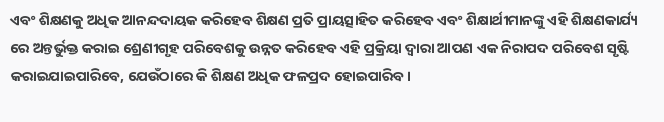ଏବଂ ଶିକ୍ଷଣକୁ ଅଧିକ ଆନନ୍ଦଦାୟକ କରିହେବ ଶିକ୍ଷଣ ପ୍ରତି ପ୍ରାୟତ୍ସାହିତ କରିହେବ ଏବଂ ଶିକ୍ଷାର୍ଥୀମାନଙ୍କୁ ଏହି ଶିକ୍ଷଣକାର୍ଯ୍ୟ ରେ ଅନ୍ତର୍ଭୁକ୍ତ କରାଇ ଶ୍ରେଣୀଗୃହ ପରିବେଶକୁ ଉନ୍ନତ କରିହେବ ଏହି ପ୍ରକ୍ରିୟା ଦ୍ଵାରା ଆପଣ ଏକ ନିରାପଦ ପରିବେଶ ସୃଷ୍ଟି କରାଇଯାଇପାରିବେ, ଯେଉଁଠାରେ କି ଶିକ୍ଷଣ ଅଧିକ ଫଳପ୍ରଦ ହୋଇପାରିବ।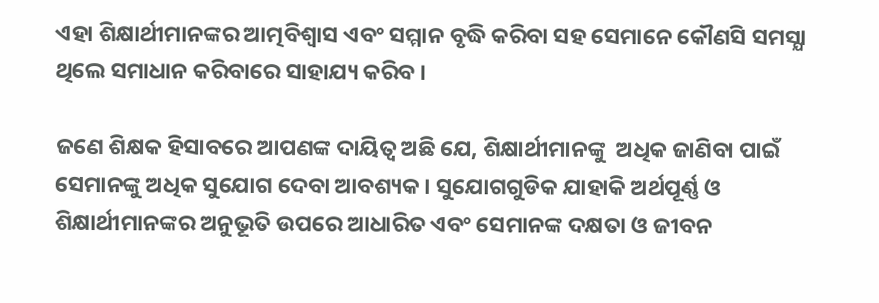ଏହା ଶିକ୍ଷାର୍ଥୀମାନଙ୍କର ଆତ୍ମବିଶ୍ଵାସ ଏବଂ ସମ୍ମାନ ବୃଦ୍ଧି କରିବା ସହ ସେମାନେ କୌଣସି ସମସ୍ଯା ଥିଲେ ସମାଧାନ କରିବାରେ ସାହାଯ୍ୟ କରିବ ।

ଜଣେ ଶିକ୍ଷକ ହିସାବରେ ଆପଣଙ୍କ ଦାୟିତ୍ଵ ଅଛି ଯେ, ଶିକ୍ଷାର୍ଥୀମାନଙ୍କୁ  ଅଧିକ ଜାଣିବା ପାଇଁ ସେମାନଙ୍କୁ ଅଧିକ ସୁଯୋଗ ଦେବା ଆବଶ୍ୟକ । ସୁଯୋଗଗୁଡିକ ଯାହାକି ଅର୍ଥପୂର୍ଣ୍ଣ ଓ ଶିକ୍ଷାର୍ଥୀମାନଙ୍କର ଅନୁଭୂତି ଉପରେ ଆଧାରିତ ଏବଂ ସେମାନଙ୍କ ଦକ୍ଷତା ଓ ଜୀବନ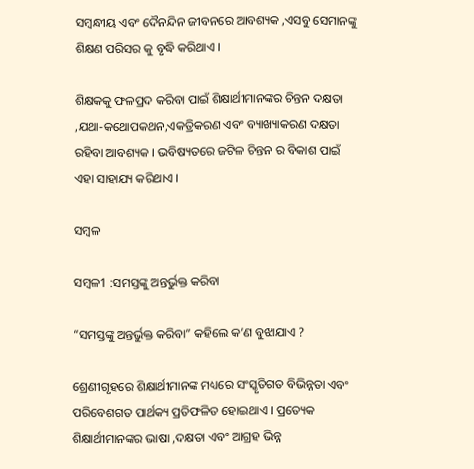ସମ୍ବନ୍ଧୀୟ ଏବଂ ଦୈନନ୍ଦିନ ଜୀବନରେ ଆବଶ୍ୟକ ,ଏସବୁ ସେମାନଙ୍କୁ ଶିକ୍ଷଣ ପରିସର କୁ ବୃଦ୍ଧି କରିଥାଏ ।

ଶିକ୍ଷକକୁ ଫଳପ୍ରଦ କରିବା ପାଇଁ ଶିକ୍ଷାର୍ଥୀମାନଙ୍କର ଚିନ୍ତନ ଦକ୍ଷତା ,ଯଥା-କଥୋପକଥନ,ଏକତ୍ରିକରଣ ଏବଂ ବ୍ୟାଖ୍ୟାକରଣ ଦକ୍ଷତା ରହିବା ଆବଶ୍ୟକ । ଭବିଷ୍ୟତରେ ଜଟିଳ ଚିନ୍ତନ ର ବିକାଶ ପାଇଁ ଏହା ସାହାଯ୍ୟ କରିଥାଏ ।

ସମ୍ବଳ

ସମ୍ବଳ1 :ସମସ୍ତଙ୍କୁ ଅନ୍ତର୍ଭୁକ୍ତ କରିବା

“ସମସ୍ତଙ୍କୁ ଅନ୍ତର୍ଭୁକ୍ତ କରିବା” କହିଲେ କ’ଣ ବୁଝାଯାଏ ?

ଶ୍ରେଣୀଗୃହରେ ଶିକ୍ଷାର୍ଥୀମାନଙ୍କ ମଧ୍ୟରେ ସଂସ୍କୃତିଗତ ବିଭିନ୍ନତା ଏବଂ ପରିବେଶଗତ ପାର୍ଥକ୍ୟ ପ୍ରତିଫଳିତ ହୋଇଥାଏ । ପ୍ରତ୍ୟେକ ଶିକ୍ଷାର୍ଥୀମାନଙ୍କର ଭାଷା ,ଦକ୍ଷତା ଏବଂ ଆଗ୍ରହ ଭିନ୍ନ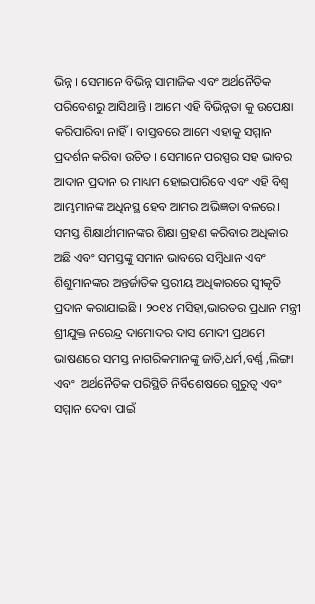ଭିନ୍ନ । ସେମାନେ ବିଭିନ୍ନ ସାମାଜିକ ଏବଂ ଅର୍ଥନୈତିକ ପରିବେଶରୁ ଆସିଥାନ୍ତି । ଆମେ ଏହି ବିଭିନ୍ନତା କୁ ଉପେକ୍ଷା କରିପାରିବା ନାହିଁ। ବାସ୍ତବରେ ଆମେ ଏହାକୁ ସମ୍ମାନ ପ୍ରଦର୍ଶନ କରିବା ଉଚିତ । ସେମାନେ ପରସ୍ପର ସହ ଭାବର ଆଦାନ ପ୍ରଦାନ ର ମାଧ୍ୟମ ହୋଇପାରିବେ ଏବଂ ଏହି ବିଶ୍ଵ ଆମ୍ଭମାନଙ୍କ ଅଧିନସ୍ଥ ହେବ ଆମର ଅଭିଜ୍ଞତା ବଳରେ। ସମସ୍ତ ଶିକ୍ଷାର୍ଥୀମାନଙ୍କର ଶିକ୍ଷା ଗ୍ରହଣ କରିବାର ଅଧିକାର ଅଛି ଏବଂ ସମସ୍ତଙ୍କୁ ସମାନ ଭାବରେ ସମ୍ବିଧାନ ଏବଂ ଶିଶୁମାନଙ୍କର ଅନ୍ତର୍ଜାତିକ ସ୍ତରୀୟ ଅଧିକାରରେ ସ୍ବୀକୃତି ପ୍ରଦାନ କରାଯାଇଛି । ୨୦୧୪ ମସିହା,ଭାରତର ପ୍ରଧାନ ମନ୍ତ୍ରୀ ଶ୍ରୀଯୁକ୍ତ ନରେନ୍ଦ୍ର ଦାମୋଦର ଦାସ ମୋଦୀ ପ୍ରଥମେ ଭାଷଣରେ ସମସ୍ତ ନାଗରିକମାନଙ୍କୁ ଜାତି,ଧର୍ମ,ବର୍ଣ୍ଣ ,ଲିଙ୍ଗା ଏବଂ  ଅର୍ଥନୈତିକ ପରିସ୍ଥିତି ନିର୍ବିଶେଷରେ ଗୁରୁତ୍ଵ ଏବଂ ସମ୍ମାନ ଦେବା ପାଇଁ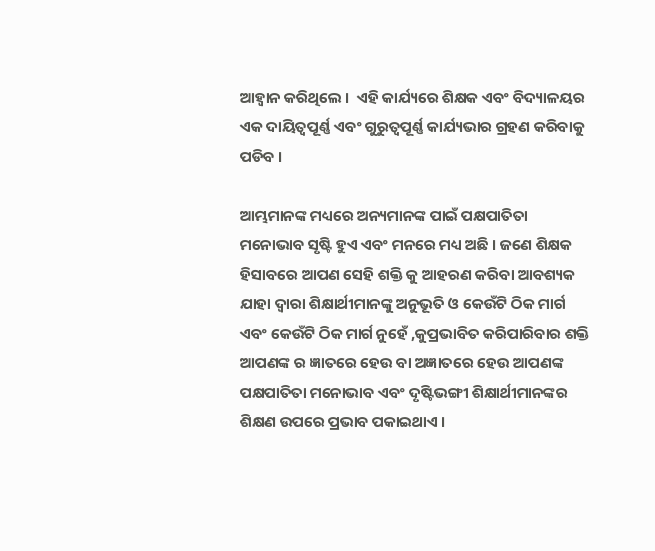ଆହ୍ଵାନ କରିଥିଲେ ।  ଏହି କାର୍ଯ୍ୟରେ ଶିକ୍ଷକ ଏବଂ ବିଦ୍ୟାଳୟର ଏକ ଦାୟିତ୍ଵପୂର୍ଣ୍ଣ ଏବଂ ଗୁରୁତ୍ୱପୂର୍ଣ୍ଣ କାର୍ଯ୍ୟଭାର ଗ୍ରହଣ କରିବାକୁ ପଡିବ ।

ଆମ୍ଭମାନଙ୍କ ମଧ୍ୟରେ ଅନ୍ୟମାନଙ୍କ ପାଇଁ ପକ୍ଷପାତିତା ମନୋଭାବ ସୃଷ୍ଟି ହୁଏ ଏବଂ ମନରେ ମଧ୍ୟ ଅଛି । ଜଣେ ଶିକ୍ଷକ ହିସାବରେ ଆପଣ ସେହି ଶକ୍ତି କୁ ଆହରଣ କରିବା ଆବଶ୍ୟକ ଯାହା ଦ୍ଵାରା ଶିକ୍ଷାର୍ଥୀମାନଙ୍କୁ ଅନୁଭୂତି ଓ କେଉଁଟି ଠିକ ମାର୍ଗ ଏବଂ କେଉଁଟି ଠିକ ମାର୍ଗ ନୁହେଁ ,କୁପ୍ରଭାବିତ କରିପାରିବାର ଶକ୍ତି  ଆପଣଙ୍କ ର ଜ୍ଞାତରେ ହେଉ ବା ଅଜ୍ଞାତରେ ହେଉ ଆପଣଙ୍କ ପକ୍ଷପାତିତା ମନୋଭାବ ଏବଂ ଦୃଷ୍ଟିଭଙ୍ଗୀ ଶିକ୍ଷାର୍ଥୀମାନଙ୍କର ଶିକ୍ଷଣ ଉପରେ ପ୍ରଭାବ ପକାଇଥାଏ ।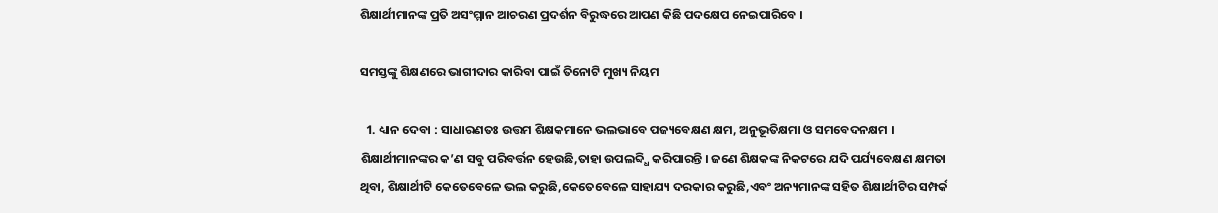ଶିକ୍ଷାର୍ଥୀମାନଙ୍କ ପ୍ରତି ଅସଂମ୍ମାନ ଆଚରଣ ପ୍ରଦର୍ଶନ ବିରୁଦ୍ଧରେ ଆପଣ କିଛି ପଦକ୍ଷେପ ନେଇପାରିବେ ।

ସମସ୍ତଙ୍କୁ ଶିକ୍ଷଣରେ ଭାଗୀଦାର କାରିବା ପାଇଁ ତିନୋଟି ମୁଖ୍ୟ ନିୟମ

  1. ଧ୍ୟାନ ଦେବା : ସାଧାରଣତଃ ଉତ୍ତମ ଶିକ୍ଷକମାନେ ଭଲଭାବେ ପଜ୍ୟବେକ୍ଷଣ କ୍ଷମ, ଅନୁଭୂତିକ୍ଷମା ଓ ସମବେଦନକ୍ଷମ । ଶିକ୍ଷାର୍ଥୀମାନଙ୍କର କ’ଣ ସବୁ ପରିବର୍ତ୍ତନ ହେଉଛି,ତାହା ଉପଲବ୍ଦ୍ଧି କରିପାରନ୍ତି । ଜଣେ ଶିକ୍ଷକଙ୍କ ନିକଟରେ ଯଦି ପର୍ଯ୍ୟବେକ୍ଷଣ କ୍ଷମତା ଥିବା, ଶିକ୍ଷାର୍ଥୀଟି କେତେବେଳେ ଭଲ କରୁଛି,କେତେବେଳେ ସାହାଯ୍ୟ ଦରକାର କରୁଛି,ଏବଂ ଅନ୍ୟମାନଙ୍କ ସହିତ ଶିକ୍ଷାର୍ଥୀଟିର ସମ୍ପର୍କ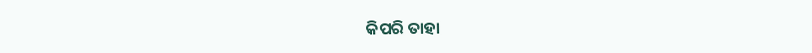କିପରି ତାହା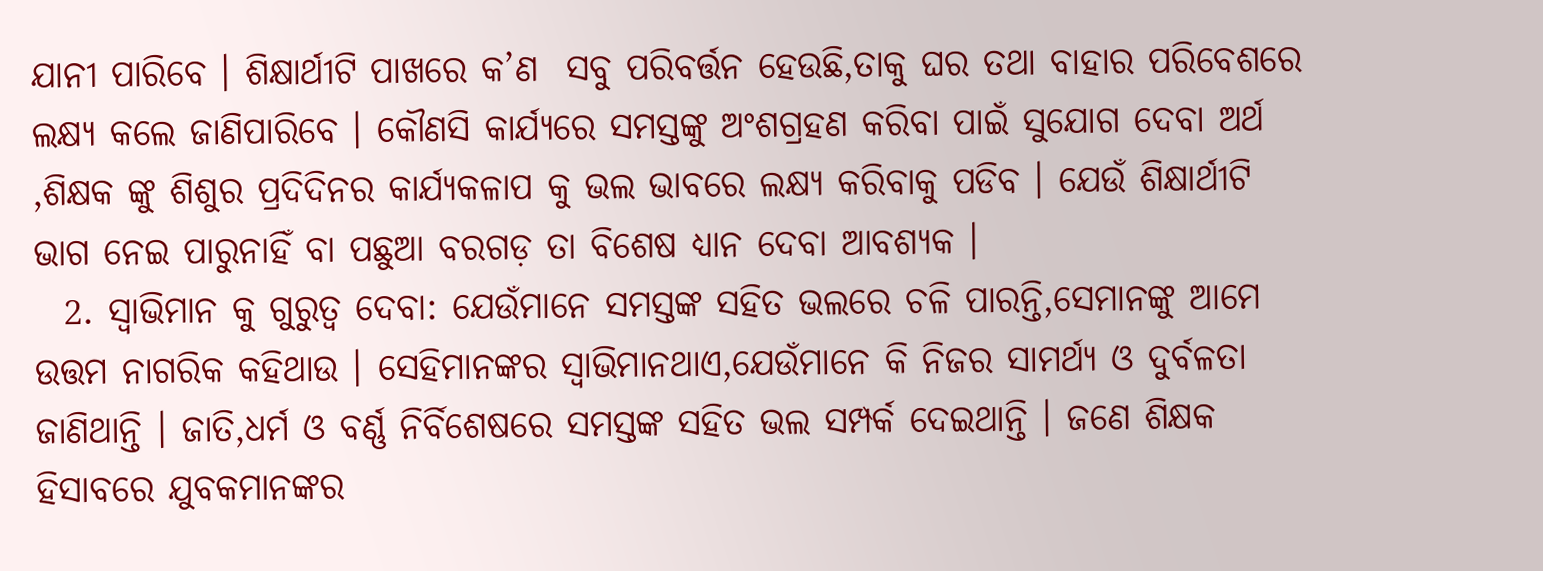ଯାନୀ ପାରିବେ । ଶିକ୍ଷାର୍ଥୀଟି ପାଖରେ କ’ଣ  ସବୁ ପରିବର୍ତ୍ତନ ହେଉଛି,ତାକୁ ଘର ତଥା ବାହାର ପରିବେଶରେ ଲକ୍ଷ୍ୟ କଲେ ଜାଣିପାରିବେ । କୌଣସି କାର୍ଯ୍ୟରେ ସମସ୍ତଙ୍କୁ ଅଂଶଗ୍ରହଣ କରିବା ପାଇଁ ସୁଯୋଗ ଦେବା ଅର୍ଥ ,ଶିକ୍ଷକ ଙ୍କୁ ଶିଶୁର ପ୍ରଦିଦିନର କାର୍ଯ୍ୟକଳାପ କୁ ଭଲ ଭାବରେ ଲକ୍ଷ୍ୟ କରିବାକୁ ପଡିବ । ଯେଉଁ ଶିକ୍ଷାର୍ଥୀଟି ଭାଗ ନେଇ ପାରୁନାହିଁ ବା ପଛୁଆ ବରଗଡ଼ ତା ବିଶେଷ ଧ୍ୟାନ ଦେବା ଆବଶ୍ୟକ ।
  2. ସ୍ଵାଭିମାନ କୁ ଗୁରୁତ୍ଵ ଦେବା: ଯେଉଁମାନେ ସମସ୍ତଙ୍କ ସହିତ ଭଲରେ ଚଳି ପାରନ୍ତି,ସେମାନଙ୍କୁ ଆମେ ଉତ୍ତମ ନାଗରିକ କହିଥାଉ । ସେହିମାନଙ୍କର ସ୍ଵାଭିମାନଥାଏ,ଯେଉଁମାନେ କି ନିଜର ସାମର୍ଥ୍ୟ ଓ ଦୁର୍ବଳତା ଜାଣିଥାନ୍ତି । ଜାତି,ଧର୍ମ ଓ ବର୍ଣ୍ଣ ନିର୍ବିଶେଷରେ ସମସ୍ତଙ୍କ ସହିତ ଭଲ ସମ୍ପର୍କ ଦେଇଥାନ୍ତି । ଜଣେ ଶିକ୍ଷକ ହିସାବରେ ଯୁବକମାନଙ୍କର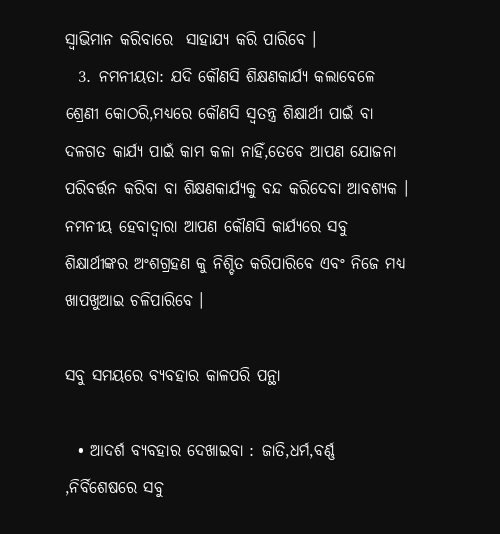ସ୍ଵାଭିମାନ କରିବାରେ  ସାହାଯ୍ୟ କରି ପାରିବେ ।
  3. ନମନୀୟତା: ଯଦି କୌଣସି ଶିକ୍ଷଣକାର୍ଯ୍ୟ କଲାବେଳେ ଶ୍ରେଣୀ କୋଠରି,ମଧ୍ୟରେ କୌଣସି ସ୍ଵତନ୍ତ୍ର ଶିକ୍ଷାର୍ଥୀ ପାଇଁ ବା ଦଳଗତ କାର୍ଯ୍ୟ ପାଇଁ କାମ କଳା ନାହିଁ,ତେବେ ଆପଣ ଯୋଜନା ପରିବର୍ତ୍ତନ କରିବା ବା ଶିକ୍ଷଣକାର୍ଯ୍ୟକୁ ବନ୍ଦ କରିଦେବା ଆବଶ୍ୟକ । ନମନୀୟ ହେବାଦ୍ଵାରା ଆପଣ କୌଣସି କାର୍ଯ୍ୟରେ ସବୁ ଶିକ୍ଷାର୍ଥୀଙ୍କର ଅଂଶଗ୍ରହଣ କୁ ନିଶ୍ଚିତ କରିପାରିବେ ଏବଂ ନିଜେ ମଧ୍ୟ ଖାପଖୁଆଇ ଚଳିପାରିବେ ।

ସବୁ ସମୟରେ ବ୍ୟବହାର କାଳପରି ପନ୍ଥା

  • ଆଦର୍ଶ ବ୍ୟବହାର ଦେଖାଇବା : ଜାତି,ଧର୍ମ,ବର୍ଣ୍ଣ ,ନିର୍ବିଶେଷରେ ସବୁ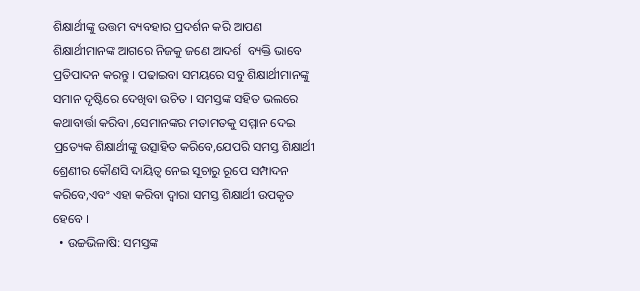ଶିକ୍ଷାର୍ଥୀଙ୍କୁ ଉତ୍ତମ ବ୍ୟବହାର ପ୍ରଦର୍ଶନ କରି ଆପଣ ଶିକ୍ଷାର୍ଥୀମାନଙ୍କ ଆଗରେ ନିଜକୁ ଜଣେ ଆଦର୍ଶ  ବ୍ୟକ୍ତି ଭାବେ ପ୍ରତିପାଦନ କରନ୍ତୁ । ପଢାଇବା ସମୟରେ ସବୁ ଶିକ୍ଷାର୍ଥୀମାନଙ୍କୁ ସମାନ ଦୃଷ୍ଟିରେ ଦେଖିବା ଉଚିତ । ସମସ୍ତଙ୍କ ସହିତ ଭଲରେ କଥାବାର୍ତ୍ତା କରିବା ,ସେମାନଙ୍କର ମତାମତକୁ ସମ୍ମାନ ଦେଇ ପ୍ରତ୍ୟେକ ଶିକ୍ଷାର୍ଥୀଙ୍କୁ ଉତ୍ସାହିତ କରିବେ,ଯେପରି ସମସ୍ତ ଶିକ୍ଷାର୍ଥୀ ଶ୍ରେଣୀର କୌଣସି ଦାୟିତ୍ଵ ନେଇ ସୂଚାରୁ ରୂପେ ସମ୍ପାଦନ କରିବେ,ଏବଂ ଏହା କରିବା ଦ୍ଵାରା ସମସ୍ତ ଶିକ୍ଷାର୍ଥୀ ଉପକୃତ ହେବେ ।
  • ଉଚ୍ଚଭିଳାଷି: ସମସ୍ତଙ୍କ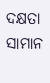ଦକ୍ଷତା ସାମାନ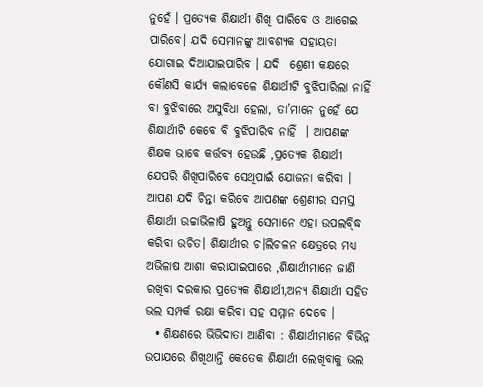ନୁହେଁ । ପ୍ରତ୍ୟେକ ଶିକ୍ଷାର୍ଥୀ ଶିଖି ପାରିବେ ଓ ଆଗେଇ ପାରିବେ। ଯଦି ସେମାନଙ୍କୁ ଆବଶ୍ୟକ ସହାୟତା ଯୋଗାଇ ଦିଆଯାଇପାରିବ । ଯଦି  ଶ୍ରେଣୀ କକ୍ଷରେ କୌଣସି କାର୍ଯ୍ୟ କଲାବେଳେ ଶିକ୍ଷାର୍ଥୀଟି ବୁଝିପାରିଲା ନାହିଁ ବା ବୁଝିବାରେ ଅସୁବିଧା ହେଲା, ତା’ମାନେ ନୁହେଁ ଯେ ଶିକ୍ଷାର୍ଥୀଟି କେବେ ବି ବୁଝିପାରିବ ନାହିଁ  । ଆପଣଙ୍କ ଶିକ୍ଷକ ଭାବେ କର୍ତ୍ତବ୍ୟ ହେଉଛି ,ପ୍ରତ୍ୟେକ ଶିକ୍ଷାର୍ଥୀ ଯେପରି ଶିଖିପାରିବେ ସେଥିପାଇଁ ଯୋଜନା କରିବା । ଆପଣ ଯଦି ଚିନ୍ତା କରିବେ ଆପଣଙ୍କ ଶ୍ରେଣୀର ସମସ୍ତ ଶିକ୍ଷାର୍ଥୀ ଉଚ୍ଚାଭିଳାଷି ହୁଅନ୍ତୁ ସେମାନେ ଏହା ଉପଲବ୍ଦ୍ଧି କରିବା ଉଚିତ। ଶିକ୍ଷାର୍ଥୀର ଚ।ଲିଚଳନ କ୍ଷେତ୍ରରେ ମଧ୍ୟ ଅଭିଳାଷ ଆଶା କରାଯାଇପାରେ ,ଶିକ୍ଷାର୍ଥୀମାନେ ଜାଣି ରଖିବା ଦରକାର ପ୍ରତ୍ୟେକ ଶିକ୍ଷାର୍ଥୀ,ଅନ୍ୟ ଶିକ୍ଷାର୍ଥୀ ସହିତ ଭଲ ସମ୍ପର୍କ ରକ୍ଷା କରିବା ସହ ସମ୍ମାନ ଦେବେ ।
  • ଶିକ୍ଷଣରେ ଭିଭିଦାତା ଆଣିବା : ଶିକ୍ଷାର୍ଥୀମାନେ ବିଭିନ୍ନ ଉପାଯରେ ଶିଖିଥାନ୍ତି କେତେକ ଶିକ୍ଷାର୍ଥୀ ଲେଖିବାକୁ ଭଲ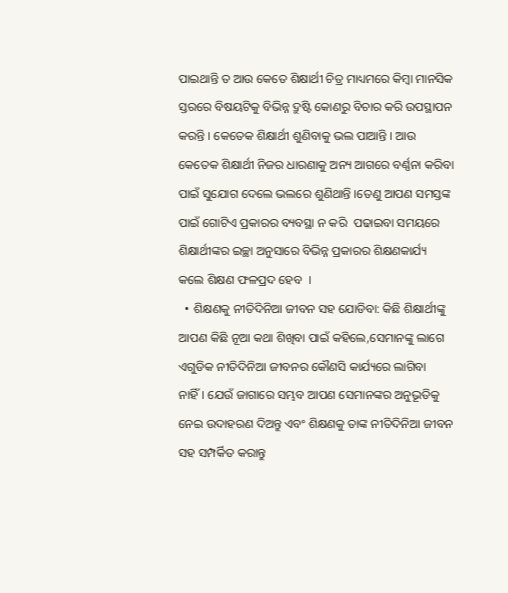ପାଇଥାନ୍ତି ତ ଆଉ କେତେ ଶିକ୍ଷାର୍ଥୀ ଚିତ୍ର ମାଧ୍ୟମରେ କିମ୍ବା ମାନସିକ ସ୍ତରରେ ବିଷୟଟିକୁ ବିଭିନ୍ନ ଦ୍ରୁଷ୍ଟି କୋଣରୁ ବିଚାର କରି ଉପସ୍ଥାପନ କରନ୍ତି । କେତେକ ଶିକ୍ଷାର୍ଥୀ ଶୁଣିବାକୁ ଭଲ ପାଆନ୍ତି । ଆଉ କେତେକ ଶିକ୍ଷାର୍ଥୀ ନିଜର ଧାରଣାକୁ ଅନ୍ୟ ଆଗରେ ବର୍ଣ୍ଣନା କରିବା ପାଇଁ ସୁଯୋଗ ଦେଲେ ଭଲରେ ଶୁଣିଥାନ୍ତି ।ତେଣୁ ଆପଣ ସମସ୍ତଙ୍କ ପାଇଁ ଗୋଟିଏ ପ୍ରକାରର ବ୍ୟବସ୍ଥା ନ କରି  ପଢାଇବା ସମୟରେ ଶିକ୍ଷାର୍ଥୀଙ୍କର ଇଚ୍ଛା ଅନୁସାରେ ବିଭିନ୍ନ ପ୍ରକାରର ଶିକ୍ଷଣକାର୍ଯ୍ୟ କଲେ ଶିକ୍ଷଣ ଫଳପ୍ରଦ ହେବ  ।
  • ଶିକ୍ଷଣକୁ ନୀତିଦିନିଆ ଜୀବନ ସହ ଯୋଡିବା: କିଛି ଶିକ୍ଷାର୍ଥୀଙ୍କୁ ଆପଣ କିଛି ନୂଆ କଥା ଶିଖିବା ପାଇଁ କହିଲେ,ସେମାନଙ୍କୁ ଲାଗେ ଏଗୁଡିକ ନୀତିଦିନିଆ ଜୀବନର କୌଣସି କାର୍ଯ୍ୟରେ ଲାଗିବା ନାହିଁ। ଯେଉଁ ଜାଗାରେ ସମ୍ଭବ ଆପଣ ସେମାନଙ୍କର ଅନୁଭୂତିକୁ ନେଇ ଉଦାହରଣ ଦିଅନ୍ତୁ ଏବଂ ଶିକ୍ଷଣକୁ ତାଙ୍କ ନୀତିଦିନିଆ ଜୀବନ ସହ ସମ୍ପର୍କିତ କରାନ୍ତୁ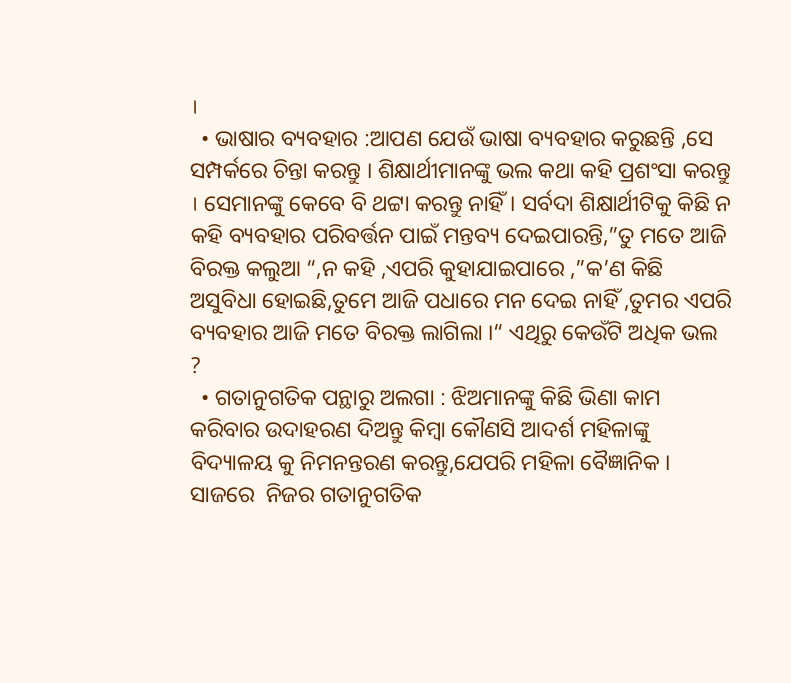।
  • ଭାଷାର ବ୍ୟବହାର :ଆପଣ ଯେଉଁ ଭାଷା ବ୍ୟବହାର କରୁଛନ୍ତି ,ସେ ସମ୍ପର୍କରେ ଚିନ୍ତା କରନ୍ତୁ । ଶିକ୍ଷାର୍ଥୀମାନଙ୍କୁ ଭଲ କଥା କହି ପ୍ରଶଂସା କରନ୍ତୁ । ସେମାନଙ୍କୁ କେବେ ବି ଥଟ୍ଟା କରନ୍ତୁ ନାହିଁ। ସର୍ବଦା ଶିକ୍ଷାର୍ଥୀଟିକୁ କିଛି ନ କହି ବ୍ୟବହାର ପରିବର୍ତ୍ତନ ପାଇଁ ମନ୍ତବ୍ୟ ଦେଇପାରନ୍ତି,”ତୁ ମତେ ଆଜି ବିରକ୍ତ କଲୁଆ “,ନ କହି ,ଏପରି କୁହାଯାଇପାରେ ,”କ’ଣ କିଛି ଅସୁବିଧା ହୋଇଛି,ତୁମେ ଆଜି ପଧାରେ ମନ ଦେଇ ନାହିଁ ,ତୁମର ଏପରି ବ୍ୟବହାର ଆଜି ମତେ ବିରକ୍ତ ଲାଗିଲା ।“ ଏଥିରୁ କେଉଁଟି ଅଧିକ ଭଲ ?
  • ଗତାନୁଗତିକ ପନ୍ଥାରୁ ଅଲଗା : ଝିଅମାନଙ୍କୁ କିଛି ଭିଣା କାମ କରିବାର ଉଦାହରଣ ଦିଅନ୍ତୁ କିମ୍ବା କୌଣସି ଆଦର୍ଶ ମହିଳାଙ୍କୁ ବିଦ୍ୟାଳୟ କୁ ନିମନନ୍ତରଣ କରନ୍ତୁ,ଯେପରି ମହିଳା ବୈଜ୍ଞାନିକ । ସାଜରେ  ନିଜର ଗତାନୁଗତିକ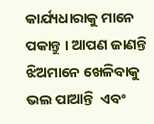କାର୍ଯ୍ୟଧାରାକୁ ମାନେ ପକାନ୍ତୁ । ଆପଣ ଜାଣନ୍ତି ଝିଅମାନେ ଖେଳିବାକୁ ଭଲ ପାଆନ୍ତି  ଏବଂ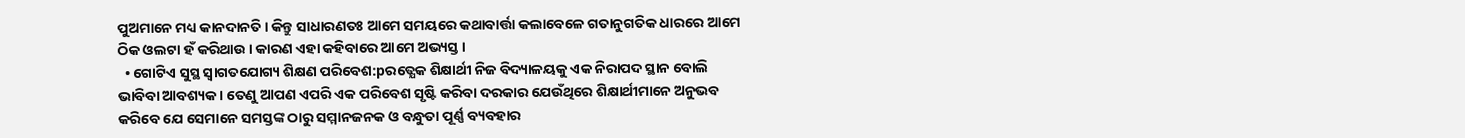ପୁଅମାନେ ମଧ୍ୟ କାନଦାନତି । କିନ୍ତୁ ସାଧାରଣତଃ ଆମେ ସମୟରେ କଥାବାର୍ତ୍ତା କଲାବେଳେ ଗତାନୁଗତିକ ଧାରରେ ଆମେ ଠିକ ଓଲଟା ହଁ କରିଥାଉ । କାରଣ ଏହା କହିବାରେ ଆମେ ଅଭ୍ୟସ୍ତ ।
  • ଗୋଟିଏ ସୁସ୍ଥ ସ୍ବାଗତଯୋଗ୍ୟ ଶିକ୍ଷଣ ପରିବେଶ:pରତ୍ଯେକ ଶିକ୍ଷାର୍ଥୀ ନିଜ ବିଦ୍ୟାଳୟକୁ ଏକ ନିରାପଦ ସ୍ଥାନ ବୋଲି ଭାବିବା ଆବଶ୍ୟକ । ତେଣୁ ଆପଣ ଏପରି ଏକ ପରିବେଶ ସୃଷ୍ଟି କରିବା ଦରକାର ଯେଉଁଥିରେ ଶିକ୍ଷାର୍ଥୀମାନେ ଅନୁଭବ କରିବେ ଯେ ସେମାନେ ସମସ୍ତଙ୍କ ଠାରୁ ସମ୍ମାନଜନକ ଓ ବନ୍ଧୁତା ପୂର୍ଣ୍ଣ ବ୍ୟବହାର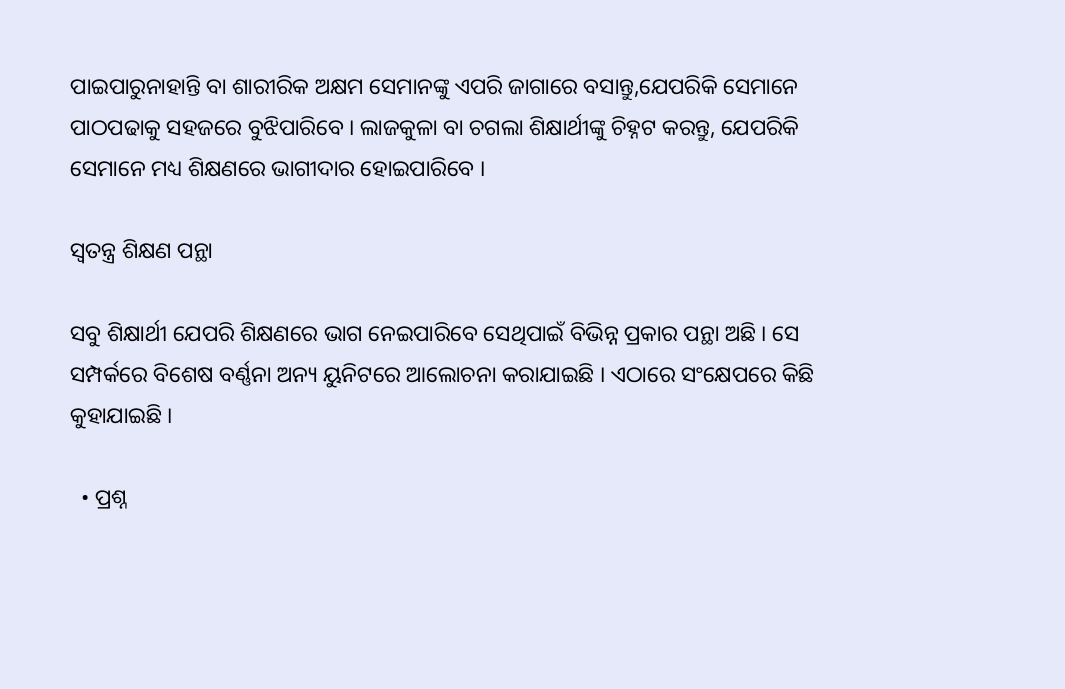ପାଇପାରୁନାହାନ୍ତି ବା ଶାରୀରିକ ଅକ୍ଷମ ସେମାନଙ୍କୁ ଏପରି ଜାଗାରେ ବସାନ୍ତୁ,ଯେପରିକି ସେମାନେ ପାଠପଢାକୁ ସହଜରେ ବୁଝିପାରିବେ । ଲାଜକୁଳା ବା ଚଗଲା ଶିକ୍ଷାର୍ଥୀଙ୍କୁ ଚିହ୍ନଟ କରନ୍ତୁ, ଯେପରିକି ସେମାନେ ମଧ୍ୟ ଶିକ୍ଷଣରେ ଭାଗୀଦାର ହୋଇପାରିବେ ।

ସ୍ଵତନ୍ତ୍ର ଶିକ୍ଷଣ ପନ୍ଥା

ସବୁ ଶିକ୍ଷାର୍ଥୀ ଯେପରି ଶିକ୍ଷଣରେ ଭାଗ ନେଇପାରିବେ ସେଥିପାଇଁ ବିଭିନ୍ନ ପ୍ରକାର ପନ୍ଥା ଅଛି । ସେ ସମ୍ପର୍କରେ ବିଶେଷ ବର୍ଣ୍ଣନା ଅନ୍ୟ ୟୁନିଟରେ ଆଲୋଚନା କରାଯାଇଛି । ଏଠାରେ ସଂକ୍ଷେପରେ କିଛି କୁହାଯାଇଛି ।

  • ପ୍ରଶ୍ନ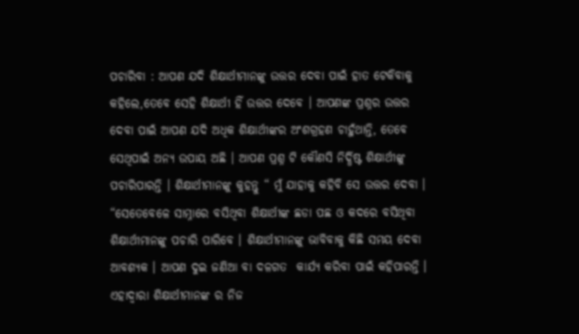ପଚାରିବା : ଆପଣ ଯଦି ଶିକ୍ଷାର୍ଥୀମାନଙ୍କୁ ଉତ୍ତର ଦେବା ପାଇଁ ହାତ ଟେକିବାକୁ କହିଲେ,ତେବେ ସେହି ଶିକ୍ଷାର୍ଥୀ ହିଁ ଉତ୍ତର ଦେବେ । ଆପଣଙ୍କ ପ୍ରଶ୍ନର ଉତ୍ତର ଦେବା ପାଇଁ ଆପଣ ଯଦି ଅଧିକ ଶିକ୍ଷାର୍ଥୀଙ୍କର ଅଂଶଗ୍ରହଣ ଚାହୁଁଥାନ୍ତି, ତେବେ ସେଥିପାଇଁ ଅନ୍ୟ ଉପାୟ ଅଛି । ଆପଣ ପ୍ରଶ୍ନ ଟି କୌଣସି ନିର୍ଦ୍ଧିଷ୍ଟ ଶିକ୍ଷାର୍ଥୀଙ୍କୁ ପଚାରିପାରନ୍ତି । ଶିକ୍ଷାର୍ଥୀମାନଙ୍କୁ କୁହନ୍ତୁ “ ମୁଁ ଯାହାକୁ କହିବି ସେ ଉତ୍ତର ଦେବା । “ସେତେବେଳେ ସାମ୍ନାରେ ବସିଥିବା ଶିକ୍ଷାର୍ଥୀଙ୍କ ଛଡା ପଛ ଓ କଦରେ ବସିଥିବା ଶିକ୍ଷାର୍ଥୀମାନଙ୍କୁ ପଚାରି ପାରିବେ । ଶିକ୍ଷାର୍ଥୀମାନଙ୍କୁ ଭାବିବାକୁ କିଛି ସମୟ ଦେବା ଆବଶ୍ୟକ । ଆପଣ ଦୁଇ ଜଣିଆ ବା ଦଳଗତ  କାର୍ଯ୍ୟ କରିବା ପାଇଁ କହିପାରନ୍ତି । ଏହାଦ୍ବାରା ଶିକ୍ଷାର୍ଥୀମାନଙ୍କ ର ନିଜ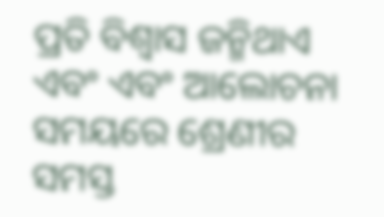ପ୍ରତି ବିଶ୍ଵାସ ଜନ୍ମିଥାଏ ଏବଂ ଏବଂ ଆଲୋଚନା ସମୟରେ ଶ୍ରେଣୀର ସମସ୍ତ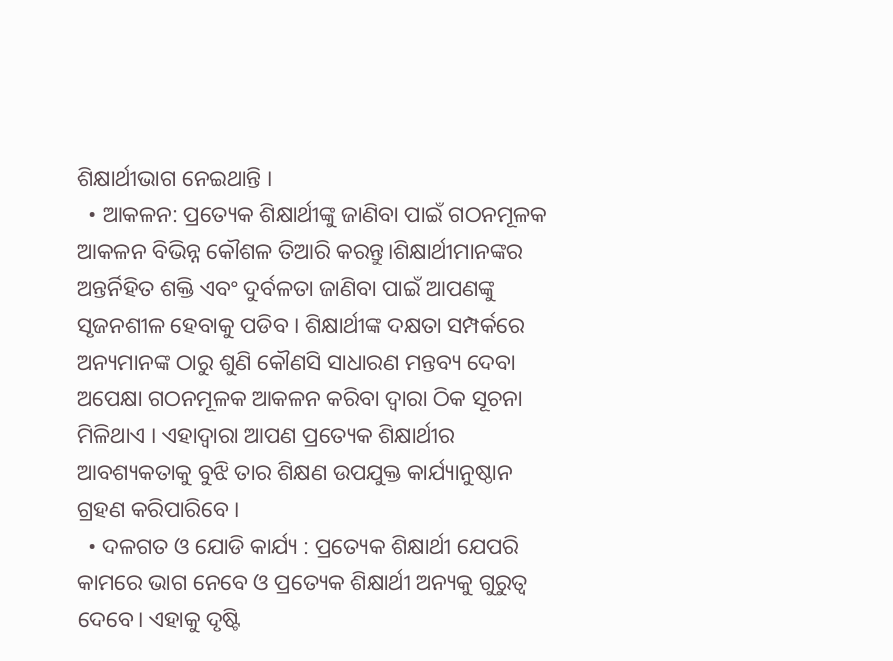ଶିକ୍ଷାର୍ଥୀଭାଗ ନେଇଥାନ୍ତି ।
  • ଆକଳନ: ପ୍ରତ୍ୟେକ ଶିକ୍ଷାର୍ଥୀଙ୍କୁ ଜାଣିବା ପାଇଁ ଗଠନମୂଳକ ଆକଳନ ବିଭିନ୍ନ କୌଶଳ ତିଆରି କରନ୍ତୁ।ଶିକ୍ଷାର୍ଥୀମାନଙ୍କର ଅନ୍ତର୍ନିହିତ ଶକ୍ତି ଏବଂ ଦୁର୍ବଳତା ଜାଣିବା ପାଇଁ ଆପଣଙ୍କୁ ସୃଜନଶୀଳ ହେବାକୁ ପଡିବ । ଶିକ୍ଷାର୍ଥୀଙ୍କ ଦକ୍ଷତା ସମ୍ପର୍କରେ ଅନ୍ୟମାନଙ୍କ ଠାରୁ ଶୁଣି କୌଣସି ସାଧାରଣ ମନ୍ତବ୍ୟ ଦେବା ଅପେକ୍ଷା ଗଠନମୂଳକ ଆକଳନ କରିବା ଦ୍ଵାରା ଠିକ ସୂଚନା ମିଳିଥାଏ । ଏହାଦ୍ବାରା ଆପଣ ପ୍ରତ୍ୟେକ ଶିକ୍ଷାର୍ଥୀର ଆବଶ୍ୟକତାକୁ ବୁଝି ତାର ଶିକ୍ଷଣ ଉପଯୁକ୍ତ କାର୍ଯ୍ୟାନୁଷ୍ଠାନ ଗ୍ରହଣ କରିପାରିବେ ।
  • ଦଳଗତ ଓ ଯୋଡି କାର୍ଯ୍ୟ : ପ୍ରତ୍ୟେକ ଶିକ୍ଷାର୍ଥୀ ଯେପରି କାମରେ ଭାଗ ନେବେ ଓ ପ୍ରତ୍ୟେକ ଶିକ୍ଷାର୍ଥୀ ଅନ୍ୟକୁ ଗୁରୁତ୍ଵ ଦେବେ। ଏହାକୁ ଦୃଷ୍ଟି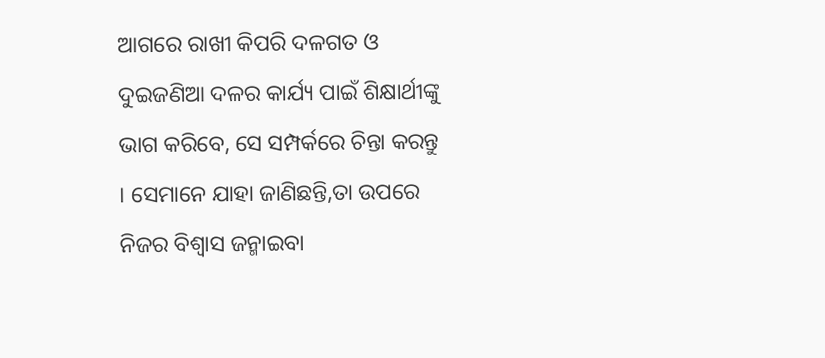ଆଗରେ ରାଖୀ କିପରି ଦଳଗତ ଓ ଦୁଇଜଣିଆ ଦଳର କାର୍ଯ୍ୟ ପାଇଁ ଶିକ୍ଷାର୍ଥୀଙ୍କୁ ଭାଗ କରିବେ, ସେ ସମ୍ପର୍କରେ ଚିନ୍ତା କରନ୍ତୁ । ସେମାନେ ଯାହା ଜାଣିଛନ୍ତି,ତା ଉପରେ ନିଜର ବିଶ୍ଵାସ ଜନ୍ମାଇବା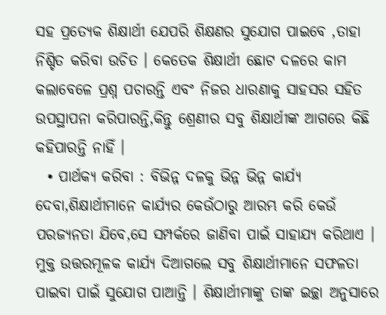ସହ ପ୍ରତ୍ୟେକ ଶିକ୍ଷାର୍ଥୀ ଯେପରି ଶିକ୍ଷଣର ସୁଯୋଗ ପାଇବେ ,ତାହା ନିଶ୍ଚିତ କରିବା ଉଚିତ । କେତେକ ଶିକ୍ଷାର୍ଥୀ ଛୋଟ ଦଳରେ କାମ କଲାବେଳେ ପ୍ରଶ୍ନ ପଚାରନ୍ତି ଏବଂ ନିଜର ଧାରଣାକୁ ସାହସର ସହିତ ଉପସ୍ଥାପନା କରିପାରନ୍ତି,କିନ୍ତୁ ଶ୍ରେଣୀର ସବୁ ଶିକ୍ଷାର୍ଥୀଙ୍କ ଆଗରେ କିଛି କହିପାରନ୍ତି ନାହିଁ ।
  • ପାର୍ଥକ୍ୟ କରିବା : ବିଭିନ୍ନ ଦଳକୁ ଭିନ୍ନ ଭିନ୍ନ କାର୍ଯ୍ୟ ଦେବା,ଶିକ୍ଷାର୍ଥୀମାନେ କାର୍ଯ୍ୟର କେଉଁଠାରୁ ଆରମ୍ଭ କରି କେଉଁ ପରଜ୍ଯନତା ଯିବେ,ସେ ସମ୍ପର୍କରେ ଜାଣିବା ପାଇଁ ସାହାଯ୍ୟ କରିଥାଏ । ମୁକ୍ତ ଉତ୍ତରମୂଳକ କାର୍ଯ୍ୟ ଦିଆଗଲେ ସବୁ ଶିକ୍ଷାର୍ଥୀମାନେ ସଫଳତା ପାଇବା ପାଇଁ ସୁଯୋଗ ପାଆନ୍ତି । ଶିକ୍ଷାର୍ଥୀମାଙ୍କୁ ତାଙ୍କ ଇଚ୍ଛା ଅନୁସାରେ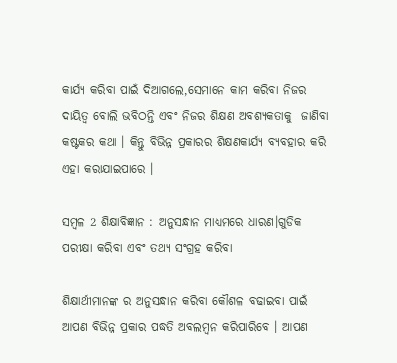କାର୍ଯ୍ୟ କରିବା ପାଇଁ ଦିଆଗଲେ,ସେମାନେ କାମ କରିବା ନିଜର ଦାୟିତ୍ଵ ବୋଲି ଭବିଠନ୍ତି ଏବଂ ନିଜର ଶିକ୍ଷଣ ଅବଶ୍ୟକତାକୁ  ଜାଣିବା କଷ୍ଟକର କଥା । କିନ୍ତୁ ବିଭିନ୍ନ ପ୍ରକାରର ଶିକ୍ଷଣକାର୍ଯ୍ୟ ବ୍ୟବହାର କରି ଏହା କରାଯାଇପାରେ ।

ସମ୍ବଳ 2 ଶିକ୍ଷାବିଜ୍ଞାନ : ଅନୁସନ୍ଧାନ ମାଧ୍ୟମରେ ଧାରଣ।ଗୁଡିକ ପରୀକ୍ଷା କରିବା ଏବଂ ତଥ୍ୟ ସଂଗ୍ରହ କରିବା

ଶିକ୍ଷାର୍ଥୀମାନଙ୍କ ର ଅନୁସନ୍ଧାନ କରିବା କୌଶଳ ବଢାଇବା ପାଇଁ ଆପଣ ବିଭିନ୍ନ ପ୍ରକାର ପଦ୍ଧତି ଅବଲମ୍ବନ କରିପାରିବେ । ଆପଣ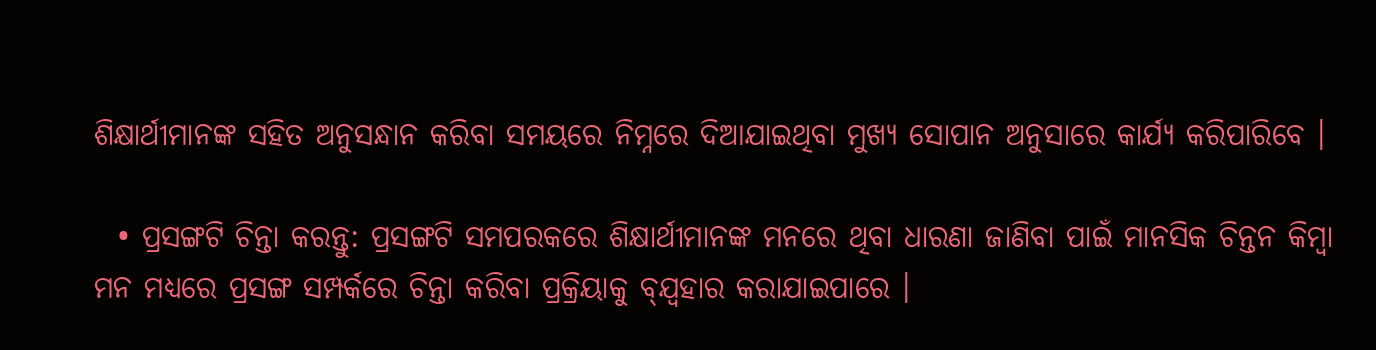ଶିକ୍ଷାର୍ଥୀମାନଙ୍କ ସହିତ ଅନୁସନ୍ଧାନ କରିବା ସମୟରେ ନିମ୍ନରେ ଦିଆଯାଇଥିବା ମୁଖ୍ୟ ସୋପାନ ଅନୁସାରେ କାର୍ଯ୍ୟ କରିପାରିବେ ।

  • ପ୍ରସଙ୍ଗଟି ଚିନ୍ତା କରନ୍ତୁ: ପ୍ରସଙ୍ଗଟି ସମପରକରେ ଶିକ୍ଷାର୍ଥୀମାନଙ୍କ ମନରେ ଥିବା ଧାରଣା ଜାଣିବା ପାଇଁ ମାନସିକ ଚିନ୍ତନ କିମ୍ବା ମନ ମଧ୍ୟରେ ପ୍ରସଙ୍ଗ ସମ୍ପର୍କରେ ଚିନ୍ତା କରିବା ପ୍ରକ୍ରିୟାକୁ ବ୍ଯ୍ବହାର କରାଯାଇପାରେ ।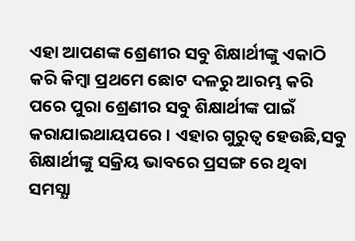ଏହା ଆପଣଙ୍କ ଶ୍ରେଣୀର ସବୁ ଶିକ୍ଷାର୍ଥୀଙ୍କୁ ଏକାଠି କରି କିମ୍ବା ପ୍ରଥମେ ଛୋଟ ଦଳରୁ ଆରମ୍ଭ କରି ପରେ ପୁରା ଶ୍ରେଣୀର ସବୁ ଶିକ୍ଷାର୍ଥୀଙ୍କ ପାଇଁ କରାଯାଇଥାୟପରେ । ଏହାର ଗୁରୁତ୍ଵ ହେଉଛି,ସବୁ ଶିକ୍ଷାର୍ଥୀଙ୍କୁ ସକ୍ରିୟ ଭାବରେ ପ୍ରସଙ୍ଗ ରେ ଥିବା ସମସ୍ଯା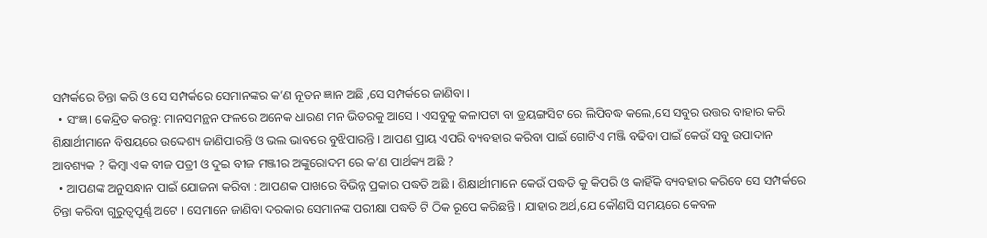ସମ୍ପର୍କରେ ଚିନ୍ତା କରି ଓ ସେ ସମ୍ପର୍କରେ ସେମାନଙ୍କର କ’ଣ ନୂତନ ଜ୍ଞାନ ଅଛି ,ସେ ସମ୍ପର୍କରେ ଜାଣିବା ।
  • ସଂଜ୍ଞ। କେନ୍ଦ୍ରିତ କରନ୍ତୁ: ମାନସମନ୍ଥନ ଫଳରେ ଅନେକ ଧାରଣ ମନ ଭିତରକୁ ଆସେ । ଏସବୁକୁ କଳାପଟା ବା ଡ୍ରୟଙ୍ଗସିଟ ରେ ଲିପିବଦ୍ଧ କଲେ,ସେ ସବୁର ଉତ୍ତର ବାହାର କରି ଶିକ୍ଷାର୍ଥୀମାନେ ବିଷୟରେ ଉଦ୍ଦେଶ୍ୟ ଜାଣିପାରନ୍ତି ଓ ଭଲ ଭାବରେ ବୁଝିପାରନ୍ତି । ଆପଣ ପ୍ରାୟ ଏପରି ବ୍ୟବହାର କରିବା ପାଇଁ ଗୋଟିଏ ମଞ୍ଜି ବଢିବା ପାଇଁ କେଉଁ ସବୁ ଉପାଦାନ ଆବଶ୍ୟକ ? କିମ୍ବା ଏକ ବୀଜ ପତ୍ରୀ ଓ ଦୁଇ ବୀଜ ମଞ୍ଜୀର ଅଙ୍କୁରୋଦମ ରେ କ’ଣ ପାର୍ଥକ୍ୟ ଅଛି ?
  • ଆପଣଙ୍କ ଅନୁସନ୍ଧାନ ପାଇଁ ଯୋଜନା କରିବା : ଆପଣକ ପାଖରେ ବିଭିନ୍ନ ପ୍ରକାର ପଦ୍ଧତି ଅଛି । ଶିକ୍ଷାର୍ଥୀମାନେ କେଉଁ ପଦ୍ଧତି କୁ କିପରି ଓ କାହିଁକି ବ୍ୟବହାର କରିବେ ସେ ସମ୍ପର୍କରେ ଚିନ୍ତା କରିବା ଗୁରୁତ୍ୱପୂର୍ଣ୍ଣ ଅଟେ । ସେମାନେ ଜାଣିବା ଦରକାର ସେମାନଙ୍କ ପରୀକ୍ଷା ପଦ୍ଧତି ଟି ଠିକ ରୂପେ କରିଛନ୍ତି । ଯାହାର ଅର୍ଥ,ଯେ କୌଣସି ସମୟରେ କେବଳ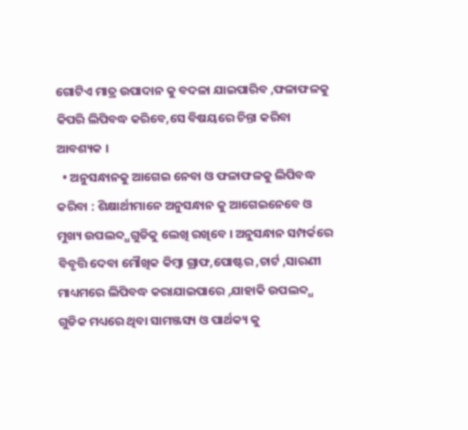ଗୋଟିଏ ମାତ୍ର ଉପାଦାନ କୁ ବଦଳା ଯାଇପାରିବ ,ଫଳାଫଳକୁ କିପରି ଲିପିବଦ୍ଧ କରିବେ,ସେ ବିଷୟରେ ଚିନ୍ତା କରିବା ଆବଶ୍ୟକ ।
  • ଅନୁସନ୍ଧାନକୁ ଆଗେଇ ନେବା ଓ ଫଳାଫଳକୁ ଲିପିବଦ୍ଧ କରିବା : ଶିକ୍ଷାର୍ଥୀମାନେ ଅନୁସନ୍ଧାନ କୁ ଆଗେଇନେବେ ଓ ମୁଖ୍ୟ ଉପଲବ୍ଦ୍ଧଗୁଡିକୁ ଲେଖି ରଖିବେ । ଅନୁସନ୍ଧାନ ସମ୍ପର୍କରେ ବିବୃତ୍ତି ଦେବା ମୌଖିକ କିମ୍ବା ଗ୍ରାଫ,ପୋଷ୍ଟର ,ଚାର୍ଟ ,ସାରଣୀ ମାଧ୍ୟମରେ ଲିପିବଦ୍ଧ କରାଯାଇପାରେ ,ଯାହାକି ଉପଲବ୍ଦ୍ଧ ଗୁଡିକ ମଧ୍ୟରେ ଥିବା ସାମଞ୍ଜସ୍ୟ ଓ ପାର୍ଥକ୍ୟ କୁ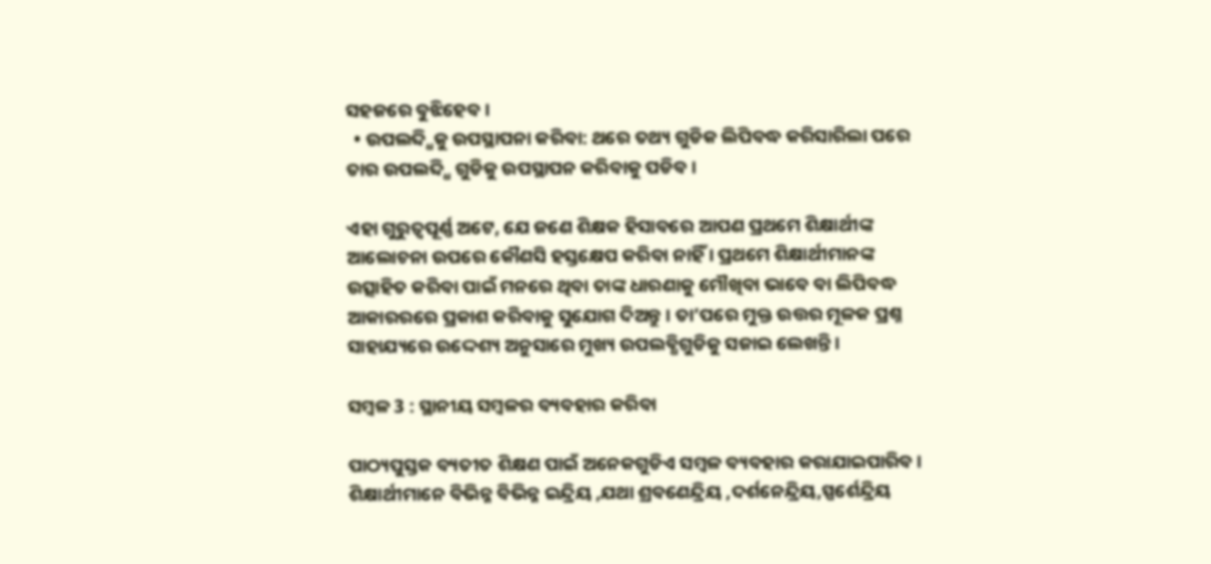ସହଜରେ ବୁଝିହେବ ।
  • ଉପଲବ୍ଦ୍ଧିକୁ ଉପସ୍ଥାପନା କରିବା: ଥରେ ତଥ୍ୟ ଗୁଡିକ ଲିପିବଦ୍ଧ କରିସାରିଲା ପରେ ତାର ଉପଲବ୍ଦ୍ଧି ଗୁଡିକୁ ଉପସ୍ଥାପନ କରିବାକୁ ପଡିବ ।

ଏହା ଗୁରୁତ୍ଵପୂର୍ଣ୍ଣ ଅଟେ, ଯେ ଜଣେ ଶିକ୍ଷକ ହିସାବରେ ଆପଣ ପ୍ରଥମେ ଶିକ୍ଷାର୍ଥୀଙ୍କ ଆଲୋଚନା ଉପରେ କୌଣସି ହସ୍ତକ୍ଷେପ କରିବା ନାହିଁ । ପ୍ରଥମେ ଶିକ୍ଷାର୍ଥୀମାନଙ୍କ ଉତ୍ସାହିତ କରିବା ପାଇଁ ମନରେ ଥିବା ତାଙ୍କ ଧାରଣାକୁ ମୌଖିବା ଭାବେ ବା ଲିପିବଦ୍ଧ ଆକାରରରେ ପ୍ରକାଶ କରିବାକୁ ସୁଯୋଗ ଦିଅନ୍ତୁ । ତା’ପରେ ମୁକ୍ତ ଉତ୍ତର ମୂଳକ ପ୍ରଶ୍ନ ସାହାଯ୍ୟରେ ଉଦ୍ଦେଶ୍ୟ ଅନୁସାରେ ମୁଖ୍ୟ ଉପଲବ୍ଧିଗୁଡିକୁ ସଜାଇ ଲେଖନ୍ତି ।

ସମ୍ବଳ 3 : ସ୍ଥାନୀୟ ସମ୍ବଳର ବ୍ୟବହାର କରିବା

ପାଠ୍ୟପୁସ୍ତକ ବ୍ୟତୀତ ଶିକ୍ଷଣ ପାଇଁ ଅନେକଗୁଡିଏ ସମ୍ବଳ ବ୍ୟବହାର କରାଯାଇପାରିବ । ଶିକ୍ଷାର୍ଥୀମାନେ ବିଭିନ୍ନ ବିଭିନ୍ନ ଇନ୍ଦ୍ରିୟ ,ଯଥା ଶ୍ରବଣେନ୍ଦ୍ରିୟ ,ଦର୍ଶନେନ୍ଦ୍ରିୟ,ସ୍ପର୍ଶେନ୍ଦ୍ରିୟ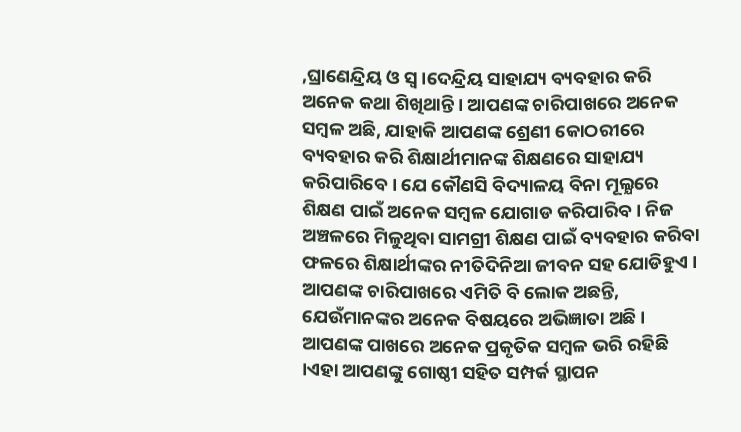,ଘ୍ରାଣେନ୍ଦ୍ରିୟ ଓ ସ୍ବ।ଦେନ୍ଦ୍ରିୟ ସାହାଯ୍ୟ ବ୍ୟବହାର କରି ଅନେକ କଥା ଶିଖିଥାନ୍ତି । ଆପଣଙ୍କ ଚାରିପାଖରେ ଅନେକ ସମ୍ବଳ ଅଛି, ଯାହାକି ଆପଣଙ୍କ ଶ୍ରେଣୀ କୋଠରୀରେ ବ୍ୟବହାର କରି ଶିକ୍ଷାର୍ଥୀମାନଙ୍କ ଶିକ୍ଷଣରେ ସାହାଯ୍ୟ କରିପାରିବେ । ଯେ କୌଣସି ବିଦ୍ୟାଳୟ ବିନା ମୂଲ୍ଯରେ ଶିକ୍ଷଣ ପାଇଁ ଅନେକ ସମ୍ବଳ ଯୋଗାଡ କରିପାରିବ। ନିଜ ଅଞ୍ଚଳରେ ମିଳୁଥିବା ସାମଗ୍ରୀ ଶିକ୍ଷଣ ପାଇଁ ବ୍ୟବହାର କରିବା ଫଳରେ ଶିକ୍ଷାର୍ଥୀଙ୍କର ନୀତିଦିନିଆ ଜୀବନ ସହ ଯୋଡିହୁଏ । ଆପଣଙ୍କ ଚାରିପାଖରେ ଏମିତି ବି ଲୋକ ଅଛନ୍ତି, ଯେଉଁମାନଙ୍କର ଅନେକ ବିଷୟରେ ଅଭିଜ୍ଞାତା ଅଛି । ଆପଣଙ୍କ ପାଖରେ ଅନେକ ପ୍ରକୃତିକ ସମ୍ବଳ ଭରି ରହିଛି ।ଏହା ଆପଣଙ୍କୁ ଗୋଷ୍ଠୀ ସହିତ ସମ୍ପର୍କ ସ୍ଥାପନ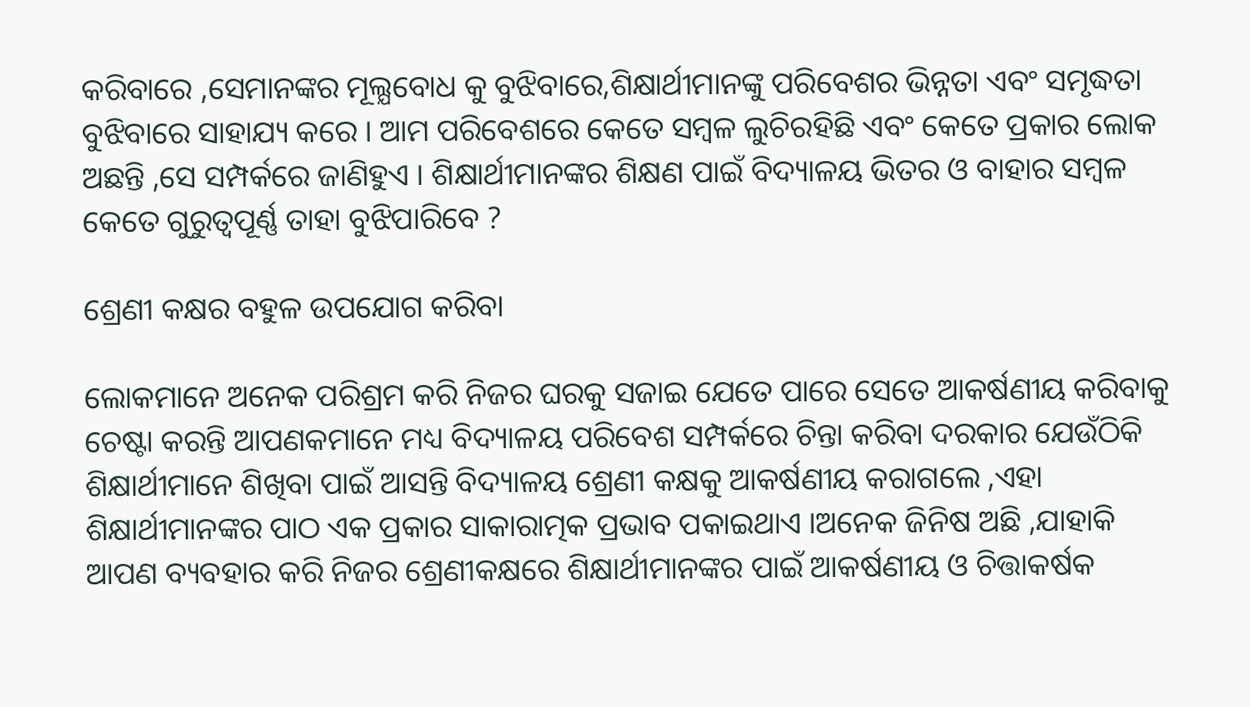କରିବାରେ ,ସେମାନଙ୍କର ମୂଲ୍ଯବୋଧ କୁ ବୁଝିବାରେ,ଶିକ୍ଷାର୍ଥୀମାନଙ୍କୁ ପରିବେଶର ଭିନ୍ନତା ଏବଂ ସମୃଦ୍ଧତା ବୁଝିବାରେ ସାହାଯ୍ୟ କରେ । ଆମ ପରିବେଶରେ କେତେ ସମ୍ବଳ ଲୁଚିରହିଛି ଏବଂ କେତେ ପ୍ରକାର ଲୋକ ଅଛନ୍ତି ,ସେ ସମ୍ପର୍କରେ ଜାଣିହୁଏ । ଶିକ୍ଷାର୍ଥୀମାନଙ୍କର ଶିକ୍ଷଣ ପାଇଁ ବିଦ୍ୟାଳୟ ଭିତର ଓ ବାହାର ସମ୍ବଳ କେତେ ଗୁରୁତ୍ୱପୂର୍ଣ୍ଣ ତାହା ବୁଝିପାରିବେ ?

ଶ୍ରେଣୀ କକ୍ଷର ବହୁଳ ଉପଯୋଗ କରିବା

ଲୋକମାନେ ଅନେକ ପରିଶ୍ରମ କରି ନିଜର ଘରକୁ ସଜାଇ ଯେତେ ପାରେ ସେତେ ଆକର୍ଷଣୀୟ କରିବାକୁ ଚେଷ୍ଟା କରନ୍ତି ଆପଣକମାନେ ମଧ୍ୟ ବିଦ୍ୟାଳୟ ପରିବେଶ ସମ୍ପର୍କରେ ଚିନ୍ତା କରିବା ଦରକାର ଯେଉଁଠିକି ଶିକ୍ଷାର୍ଥୀମାନେ ଶିଖିବା ପାଇଁ ଆସନ୍ତି ବିଦ୍ୟାଳୟ ଶ୍ରେଣୀ କକ୍ଷକୁ ଆକର୍ଷଣୀୟ କରାଗଲେ ,ଏହା ଶିକ୍ଷାର୍ଥୀମାନଙ୍କର ପାଠ ଏକ ପ୍ରକାର ସାକାରାତ୍ମକ ପ୍ରଭାବ ପକାଇଥାଏ ।ଅନେକ ଜିନିଷ ଅଛି ,ଯାହାକି ଆପଣ ବ୍ୟବହାର କରି ନିଜର ଶ୍ରେଣୀକକ୍ଷରେ ଶିକ୍ଷାର୍ଥୀମାନଙ୍କର ପାଇଁ ଆକର୍ଷଣୀୟ ଓ ଚିତ୍ତାକର୍ଷକ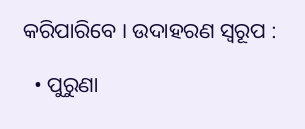କରିପାରିବେ । ଉଦାହରଣ ସ୍ୱରୂପ :

  • ପୁରୁଣା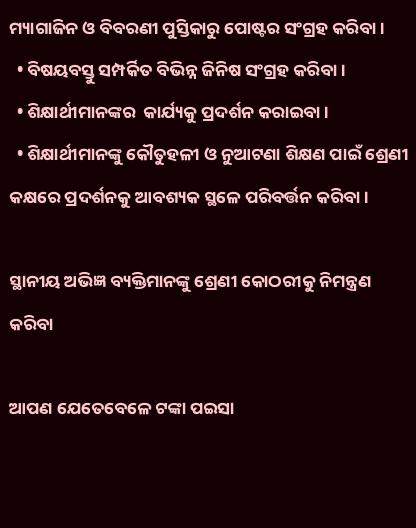ମ୍ୟାଗାଜିନ ଓ ବିବରଣୀ ପୁସ୍ତିକାରୁ ପୋଷ୍ଟର ସଂଗ୍ରହ କରିବା ।
  • ବିଷୟବସ୍ତୁ ସମ୍ପର୍କିତ ବିଭିନ୍ନ ଜିନିଷ ସଂଗ୍ରହ କରିବା ।
  • ଶିକ୍ଷାର୍ଥୀମାନଙ୍କର  କାର୍ଯ୍ୟକୁ ପ୍ରଦର୍ଶନ କରାଇବା ।
  • ଶିକ୍ଷାର୍ଥୀମାନଙ୍କୁ କୌତୁହଳୀ ଓ ନୁଆଟଣା ଶିକ୍ଷଣ ପାଇଁ ଶ୍ରେଣୀ କକ୍ଷରେ ପ୍ରଦର୍ଶନକୁ ଆବଶ୍ୟକ ସ୍ଥଳେ ପରିବର୍ତ୍ତନ କରିବା ।

ସ୍ଥାନୀୟ ଅଭିଜ୍ଞ ବ୍ୟକ୍ତିମାନଙ୍କୁ ଶ୍ରେଣୀ କୋଠରୀକୁ ନିମନ୍ତ୍ରଣ କରିବା

ଆପଣ ଯେତେବେଳେ ଟଙ୍କା ପଇସା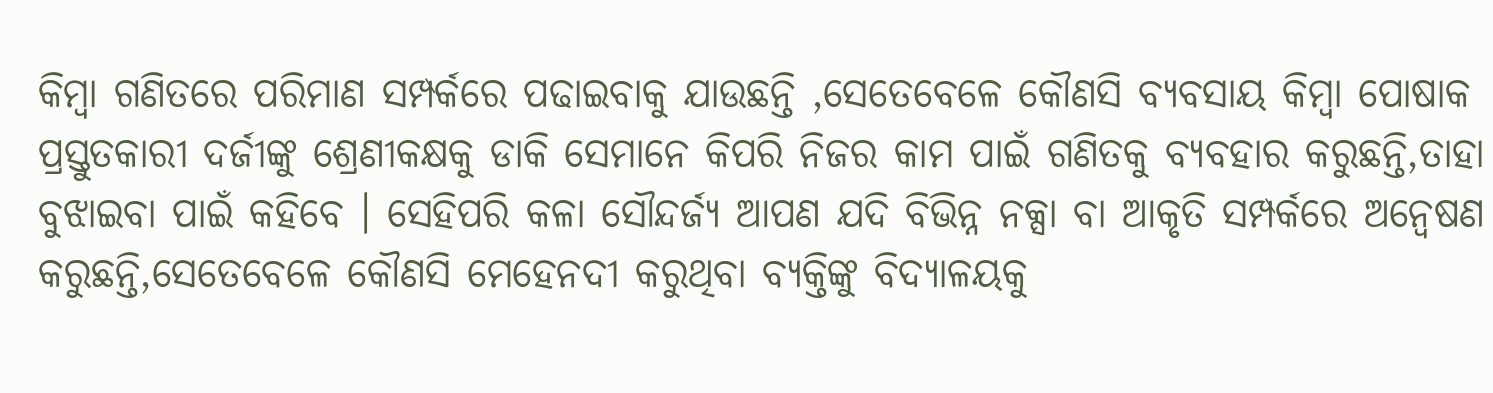କିମ୍ବା ଗଣିତରେ ପରିମାଣ ସମ୍ପର୍କରେ ପଢାଇବାକୁ ଯାଉଛନ୍ତି ,ସେତେବେଳେ କୌଣସି ବ୍ୟବସାୟ କିମ୍ବା ପୋଷାକ ପ୍ରସ୍ତୁତକାରୀ ଦର୍ଜୀଙ୍କୁ ଶ୍ରେଣୀକକ୍ଷକୁ ଡାକି ସେମାନେ କିପରି ନିଜର କାମ ପାଇଁ ଗଣିତକୁ ବ୍ୟବହାର କରୁଛନ୍ତି,ତାହା ବୁଝାଇବା ପାଇଁ କହିବେ । ସେହିପରି କଳା ସୌନ୍ଦର୍ଜ୍ୟ ଆପଣ ଯଦି ବିଭିନ୍ନ ନକ୍ସା ବା ଆକୃତି ସମ୍ପର୍କରେ ଅନ୍ଵେଷଣ କରୁଛନ୍ତି,ସେତେବେଳେ କୌଣସି ମେହେନଦୀ କରୁଥିବା ବ୍ୟକ୍ତିଙ୍କୁ ବିଦ୍ୟାଳୟକୁ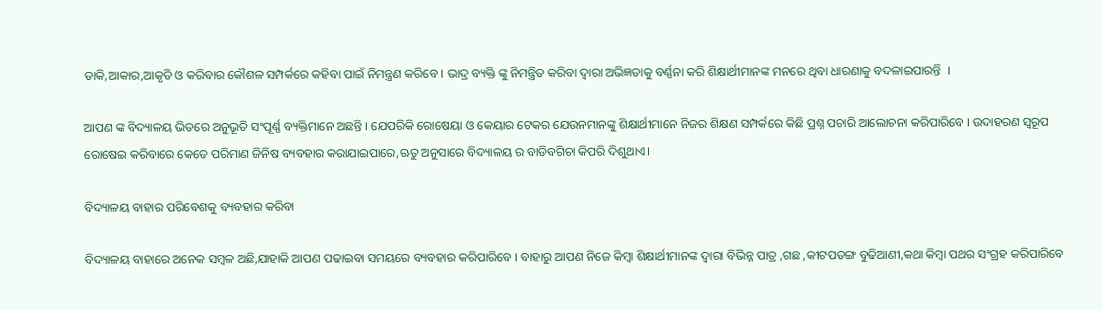ଡାକି,ଆକାର,ଆକୃତି ଓ କରିବାର କୌଶଳ ସମ୍ପର୍କରେ କହିବା ପାଇଁ ନିମନ୍ତ୍ରଣ କରିବେ । ଭାଦ୍ର ବ୍ୟକ୍ତି ଙ୍କୁ ନିମନ୍ତ୍ରିତ କରିବା ଦ୍ଵାରା ଅଭିଜ୍ଞତାକୁ ବର୍ଣ୍ଣନା କରି ଶିକ୍ଷାର୍ଥୀମାନଙ୍କ ମନରେ ଥିବା ଧାରଣାକୁ ବଦଳାଇପାରନ୍ତି  ।

ଆପଣ ଙ୍କ ବିଦ୍ୟାଳୟ ଭିତରେ ଅନୁଭୂତି ସଂପୂର୍ଣ୍ଣ ବ୍ୟକ୍ତିମାନେ ଅଛନ୍ତି । ଯେପରିକି ରୋଷେୟା ଓ କେୟାର ଟେକର ଯେଉନମାନଙ୍କୁ ଶିକ୍ଷାର୍ଥୀମାନେ ନିଜର ଶିକ୍ଷଣ ସମ୍ପର୍କରେ କିଛି ପ୍ରଶ୍ନ ପଚାରି ଆଲୋଚନା କରିପାରିବେ । ଉଦାହରଣ ସ୍ୱରୂପ ରୋଷେଇ କରିବାରେ କେତେ ପରିମାଣ ଜିନିଷ ବ୍ୟବହାର କରାଯାଇପାରେ,ଋତୁ ଅନୁସାରେ ବିଦ୍ୟାଳୟ ର ବାଡିବଗିଚା କିପରି ଦିଶୁଥାଏ।

ବିଦ୍ୟାଳୟ ବାହାର ପରିବେଶକୁ ବ୍ୟବହାର କରିବା

ବିଦ୍ୟାଳୟ ବାହାରେ ଅନେକ ସମ୍ବଳ ଅଛି,ଯାହାକି ଆପଣ ପଢାଇବା ସମୟରେ ବ୍ୟବହାର କରିପାରିବେ । ବାହାରୁ ଆପଣ ନିଜେ କିମ୍ବା ଶିକ୍ଷାର୍ଥୀମାନଙ୍କ ଦ୍ଵାରା ବିଭିନ୍ନ ପାତ୍ର ,ଗଛ ,କୀଟପତଙ୍ଗ ବୁଢିଆଣୀ,କଥା କିମ୍ବା ପଥର ସଂଗ୍ରହ କରିପାରିବେ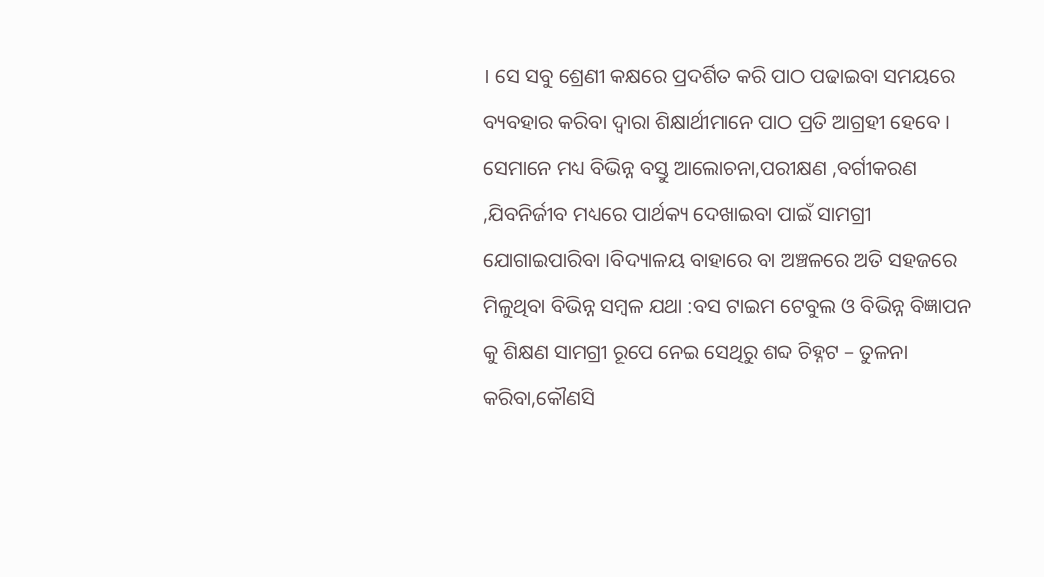। ସେ ସବୁ ଶ୍ରେଣୀ କକ୍ଷରେ ପ୍ରଦର୍ଶିତ କରି ପାଠ ପଢାଇବା ସମୟରେ ବ୍ୟବହାର କରିବା ଦ୍ଵାରା ଶିକ୍ଷାର୍ଥୀମାନେ ପାଠ ପ୍ରତି ଆଗ୍ରହୀ ହେବେ । ସେମାନେ ମଧ୍ୟ ବିଭିନ୍ନ ବସ୍ତୁ ଆଲୋଚନା,ପରୀକ୍ଷଣ ,ବର୍ଗୀକରଣ ,ଯିବନିର୍ଜୀବ ମଧ୍ୟରେ ପାର୍ଥକ୍ୟ ଦେଖାଇବା ପାଇଁ ସାମଗ୍ରୀ ଯୋଗାଇପାରିବା ।ବିଦ୍ୟାଳୟ ବାହାରେ ବା ଅଞ୍ଚଳରେ ଅତି ସହଜରେ ମିଳୁଥିବା ବିଭିନ୍ନ ସମ୍ବଳ ଯଥା :ବସ ଟାଇମ ଟେବୁଲ ଓ ବିଭିନ୍ନ ବିଜ୍ଞାପନ କୁ ଶିକ୍ଷଣ ସାମଗ୍ରୀ ରୂପେ ନେଇ ସେଥିରୁ ଶବ୍ଦ ଚିହ୍ନଟ – ତୁଳନା କରିବା,କୌଣସି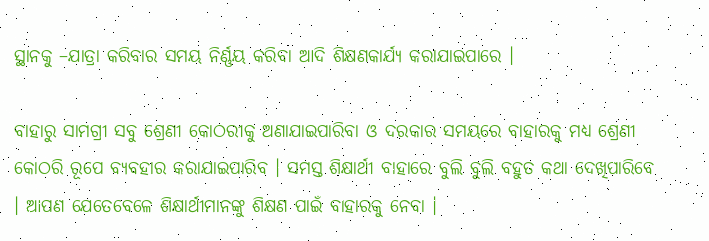ସ୍ଥାନକୁ –ଯାତ୍ରା କରିବାର ସମୟ ନିର୍ଣ୍ଣୟ କରିବା ଆଦି ଶିକ୍ଷଣକାର୍ଯ୍ୟ କରାଯାଇପାରେ ।

ବାହାରୁ ସାମଗ୍ରୀ ସବୁ ଶ୍ରେଣୀ କୋଠରୀକୁ ଅଣାଯାଇପାରିବା ଓ ଦରକାର ସମୟରେ ବାହାରକୁ ମଧ୍ୟ ଶ୍ରେଣୀ କୋଠରି ରୂପେ ବ୍ୟବହାର କରାଯାଇପାରିବ । ସମସ୍ତ ଶିକ୍ଷାର୍ଥୀ ବାହାରେ ବୁଲି ବୁଲି ବହୁତ କଥା ଦେଖିପାରିବେ । ଆପଣ ଯେତେବେଳେ ଶିକ୍ଷାର୍ଥୀମାନଙ୍କୁ ଶିକ୍ଷଣ ପାଇଁ ବାହାରକୁ ନେବା ।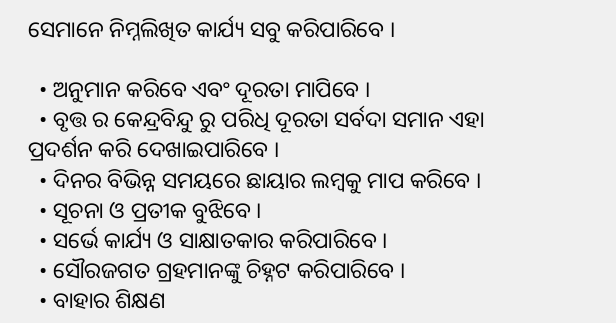ସେମାନେ ନିମ୍ନଲିଖିତ କାର୍ଯ୍ୟ ସବୁ କରିପାରିବେ ।

  • ଅନୁମାନ କରିବେ ଏବଂ ଦୂରତା ମାପିବେ ।
  • ବୃତ୍ତ ର କେନ୍ଦ୍ରବିନ୍ଦୁ ରୁ ପରିଧି ଦୂରତା ସର୍ବଦା ସମାନ ଏହା ପ୍ରଦର୍ଶନ କରି ଦେଖାଇପାରିବେ ।
  • ଦିନର ବିଭିନ୍ନ ସମୟରେ ଛାୟାର ଲମ୍ବକୁ ମାପ କରିବେ ।
  • ସୂଚନା ଓ ପ୍ରତୀକ ବୁଝିବେ ।
  • ସର୍ଭେ କାର୍ଯ୍ୟ ଓ ସାକ୍ଷାତକାର କରିପାରିବେ ।
  • ସୌରଜଗତ ଗ୍ରହମାନଙ୍କୁ ଚିହ୍ନଟ କରିପାରିବେ ।
  • ବାହାର ଶିକ୍ଷଣ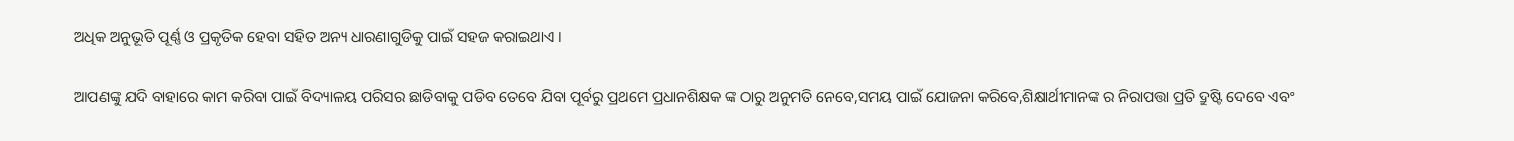ଅଧିକ ଅନୁଭୂତି ପୂର୍ଣ୍ଣ ଓ ପ୍ରକୃତିକ ହେବା ସହିତ ଅନ୍ୟ ଧାରଣାଗୁଡିକୁ ପାଇଁ ସହଜ କରାଇଥାଏ ।

ଆପଣଙ୍କୁ ଯଦି ବାହାରେ କାମ କରିବା ପାଇଁ ବିଦ୍ୟାଳୟ ପରିସର ଛାଡିବାକୁ ପଡିବ ତେବେ ଯିବା ପୂର୍ବରୁ ପ୍ରଥମେ ପ୍ରଧାନଶିକ୍ଷକ ଙ୍କ ଠାରୁ ଅନୁମତି ନେବେ,ସମୟ ପାଇଁ ଯୋଜନା କରିବେ,ଶିକ୍ଷାର୍ଥୀମାନଙ୍କ ର ନିରାପତ୍ତା ପ୍ରତି ଦ୍ରୁଷ୍ଟି ଦେବେ ଏବଂ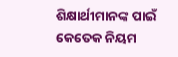ଶିକ୍ଷାର୍ଥୀମାନଙ୍କ ପାଇଁ କେତେକ ନିୟମ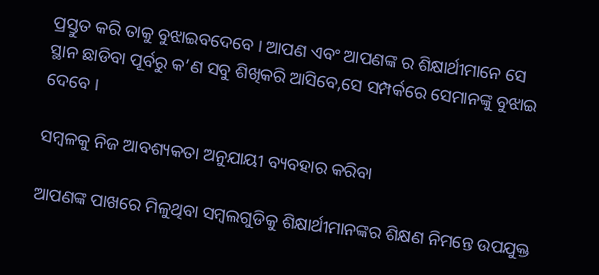ପ୍ରସ୍ତୁତ କରି ତାକୁ ବୁଝାଇବଦେବେ । ଆପଣ ଏବଂ ଆପଣଙ୍କ ର ଶିକ୍ଷାର୍ଥୀମାନେ ସେ ସ୍ଥାନ ଛାଡିବା ପୂର୍ବରୁ କ’ଣ ସବୁ ଶିଖିକରି ଆସିବେ,ସେ ସମ୍ପର୍କରେ ସେମାନଙ୍କୁ ବୁଝାଇ ଦେବେ ।

ସମ୍ବଳକୁ ନିଜ ଆବଶ୍ୟକତା ଅନୁଯାୟୀ ବ୍ୟବହାର କରିବା

ଆପଣଙ୍କ ପାଖରେ ମିଳୁଥିବା ସମ୍ବଲଗୁଡିକୁ ଶିକ୍ଷାର୍ଥୀମାନଙ୍କର ଶିକ୍ଷଣ ନିମନ୍ତେ ଉପଯୁକ୍ତ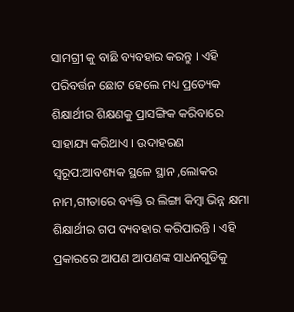ସାମଗ୍ରୀ କୁ ବାଛି ବ୍ୟବହାର କରନ୍ତୁ । ଏହି ପରିବର୍ତ୍ତନ ଛୋଟ ହେଲେ ମଧ୍ୟ ପ୍ରତ୍ୟେକ ଶିକ୍ଷାର୍ଥୀର ଶିକ୍ଷଣକୁ ପ୍ରାସଙ୍ଗିକ କରିବାରେ ସାହାଯ୍ୟ କରିଥାଏ । ଉଦାହରଣ ସ୍ୱରୂପ:ଆବଶ୍ୟକ ସ୍ଥଳେ ସ୍ଥାନ ,ଲୋକର ନାମ,ଗୀତାରେ ବ୍ୟକ୍ତି ର ଲିଙ୍ଗା କିମ୍ବା ଭିନ୍ନ କ୍ଷମା ଶିକ୍ଷାର୍ଥୀର ଗପ ବ୍ୟବହାର କରିପାରନ୍ତି । ଏହି ପ୍ରକାରରେ ଆପଣ ଆପଣଙ୍କ ସାଧନଗୁଡିକୁ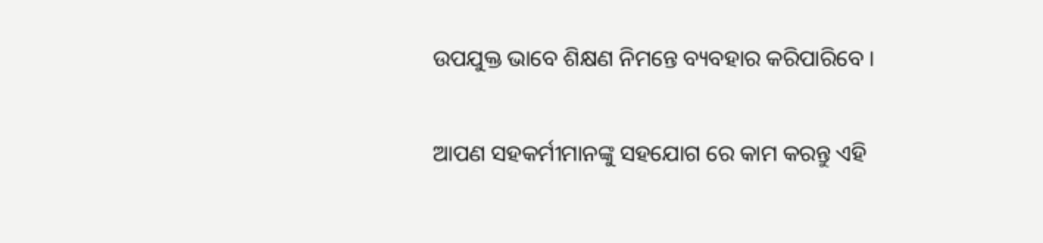ଉପଯୁକ୍ତ ଭାବେ ଶିକ୍ଷଣ ନିମନ୍ତେ ବ୍ୟବହାର କରିପାରିବେ ।

ଆପଣ ସହକର୍ମୀମାନଙ୍କୁ ସହଯୋଗ ରେ କାମ କରନ୍ତୁ ଏହି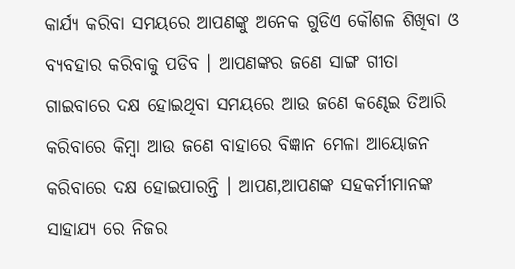କାର୍ଯ୍ୟ କରିବା ସମୟରେ ଆପଣଙ୍କୁ ଅନେକ ଗୁଡିଏ କୌଶଳ ଶିଖିବା ଓ ବ୍ୟବହାର କରିବାକୁ ପଡିବ । ଆପଣଙ୍କର ଜଣେ ସାଙ୍ଗ ଗୀତା ଗାଇବାରେ ଦକ୍ଷ ହୋଇଥିବା ସମୟରେ ଆଉ ଜଣେ କଣ୍ଢେଇ ତିଆରି କରିବାରେ କିମ୍ବା ଆଉ ଜଣେ ବାହାରେ ବିଜ୍ଞାନ ମେଳା ଆୟୋଜନ କରିବାରେ ଦକ୍ଷ ହୋଇପାରନ୍ତି । ଆପଣ,ଆପଣଙ୍କ ସହକର୍ମୀମାନଙ୍କ ସାହାଯ୍ୟ ରେ ନିଜର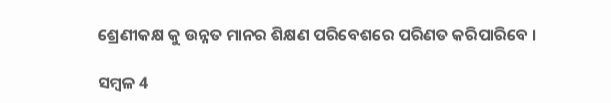ଶ୍ରେଣୀକକ୍ଷ କୁ ଉନ୍ନତ ମାନର ଶିକ୍ଷଣ ପରିବେଶରେ ପରିଣତ କରିପାରିବେ ।

ସମ୍ବଳ 4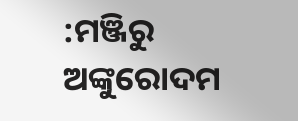:ମଞ୍ଜିରୁ ଅଙ୍କୁରୋଦମ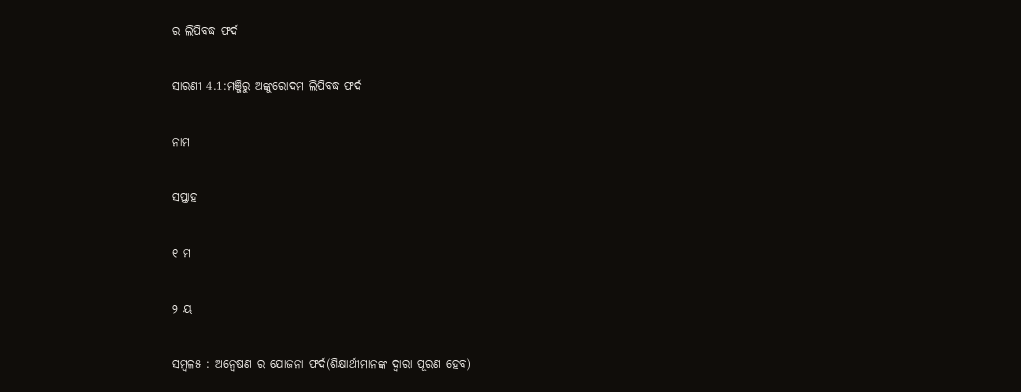ର ଲିପିବଦ୍ଧ ଫର୍ଦ

ସାରଣୀ 4.1:ମଞ୍ଜିରୁ ଅଙ୍କୁରୋଦମ ଲିପିବଦ୍ଧ ଫର୍ଦ

ନାମ

ସପ୍ତାହ

୧ ମ

୨ ୟ

ସମ୍ବଳ୫ : ଅନ୍ଵେଷଣ ର ଯୋଜନା ଫର୍ଦ(ଶିକ୍ଷାର୍ଥୀମାନଙ୍କ ଦ୍ଵାରା ପୂରଣ ହେବ)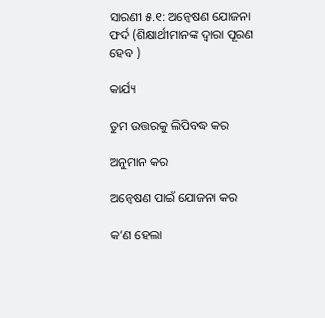ସାରଣୀ ୫.୧: ଅନ୍ଵେଷଣ ଯୋଜନା ଫର୍ଦ (ଶିକ୍ଷାର୍ଥୀମାନଙ୍କ ଦ୍ଵାରା ପୂରଣ ହେବ )

କାର୍ଯ୍ୟ

ତୁମ ଉତ୍ତରକୁ ଲିପିବଦ୍ଧ କର

ଅନୁମାନ କର

ଅନ୍ଵେଷଣ ପାଇଁ ଯୋଜନା କର

କ’ଣ ହେଲା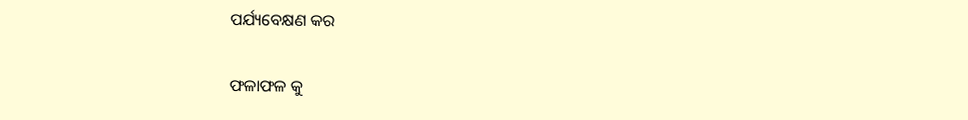ପର୍ଯ୍ୟବେକ୍ଷଣ କର

ଫଳାଫଳ କୁ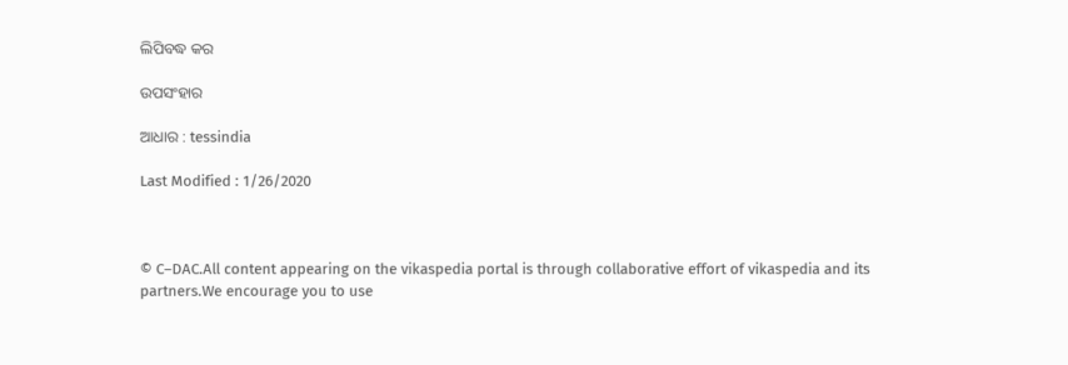ଲିପିବଦ୍ଧ କର

ଉପସଂହାର

ଆଧାର : tessindia

Last Modified : 1/26/2020



© C–DAC.All content appearing on the vikaspedia portal is through collaborative effort of vikaspedia and its partners.We encourage you to use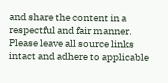and share the content in a respectful and fair manner. Please leave all source links intact and adhere to applicable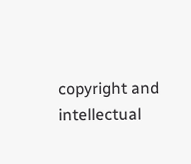copyright and intellectual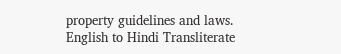property guidelines and laws.
English to Hindi Transliterate